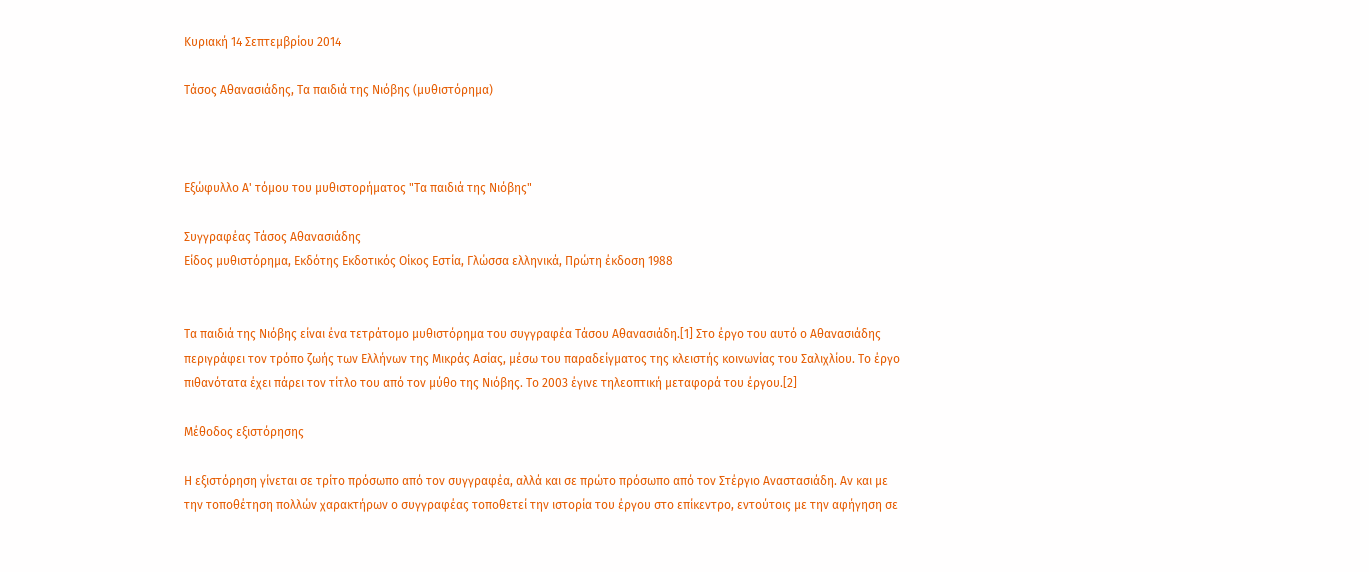Κυριακή 14 Σεπτεμβρίου 2014

Τάσος Αθανασιάδης, Τα παιδιά της Νιόβης (μυθιστόρημα)



Εξώφυλλο Α' τόμου του μυθιστορήματος "Τα παιδιά της Νιόβης"

Συγγραφέας Τάσος Αθανασιάδης
Είδος μυθιστόρημα, Εκδότης Εκδοτικός Οίκος Εστία, Γλώσσα ελληνικά, Πρώτη έκδοση 1988


Τα παιδιά της Νιόβης είναι ένα τετράτομο μυθιστόρημα του συγγραφέα Τάσου Αθανασιάδη.[1] Στο έργο του αυτό ο Αθανασιάδης περιγράφει τον τρόπο ζωής των Ελλήνων της Μικράς Ασίας, μέσω του παραδείγματος της κλειστής κοινωνίας του Σαλιχλίου. Το έργο πιθανότατα έχει πάρει τον τίτλο του από τον μύθο της Νιόβης. Το 2003 έγινε τηλεοπτική μεταφορά του έργου.[2]

Μέθοδος εξιστόρησης

Η εξιστόρηση γίνεται σε τρίτο πρόσωπο από τον συγγραφέα, αλλά και σε πρώτο πρόσωπο από τον Στέργιο Αναστασιάδη. Αν και με την τοποθέτηση πολλών χαρακτήρων ο συγγραφέας τοποθετεί την ιστορία του έργου στο επίκεντρο, εντούτοις με την αφήγηση σε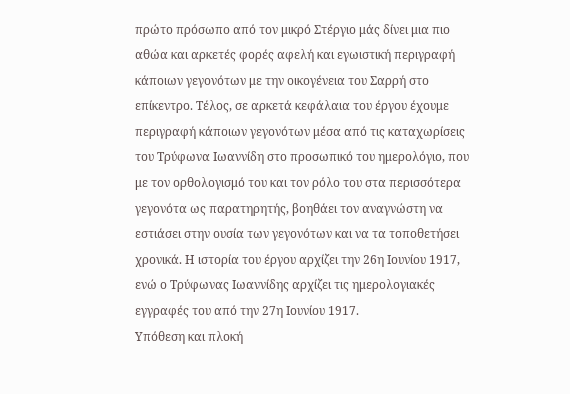πρώτο πρόσωπο από τον μικρό Στέργιο μάς δίνει μια πιο αθώα και αρκετές φορές αφελή και εγωιστική περιγραφή κάποιων γεγονότων με την οικογένεια του Σαρρή στο επίκεντρο. Τέλος, σε αρκετά κεφάλαια του έργου έχουμε περιγραφή κάποιων γεγονότων μέσα από τις καταχωρίσεις του Τρύφωνα Ιωαννίδη στο προσωπικό του ημερολόγιο, που με τον ορθολογισμό του και τον ρόλο του στα περισσότερα γεγονότα ως παρατηρητής, βοηθάει τον αναγνώστη να εστιάσει στην ουσία των γεγονότων και να τα τοποθετήσει χρονικά. Η ιστορία του έργου αρχίζει την 26η Ιουνίου 1917, ενώ ο Τρύφωνας Ιωαννίδης αρχίζει τις ημερολογιακές εγγραφές του από την 27η Ιουνίου 1917.
Υπόθεση και πλοκή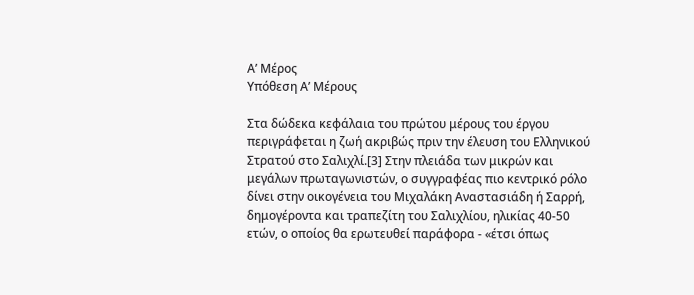Α’ Μέρος
Υπόθεση Α’ Μέρους

Στα δώδεκα κεφάλαια του πρώτου μέρους του έργου περιγράφεται η ζωή ακριβώς πριν την έλευση του Ελληνικού Στρατού στο Σαλιχλί.[3] Στην πλειάδα των μικρών και μεγάλων πρωταγωνιστών, ο συγγραφέας πιο κεντρικό ρόλο δίνει στην οικογένεια του Μιχαλάκη Αναστασιάδη ή Σαρρή, δημογέροντα και τραπεζίτη του Σαλιχλίου, ηλικίας 40-50 ετών, ο οποίος θα ερωτευθεί παράφορα - «έτσι όπως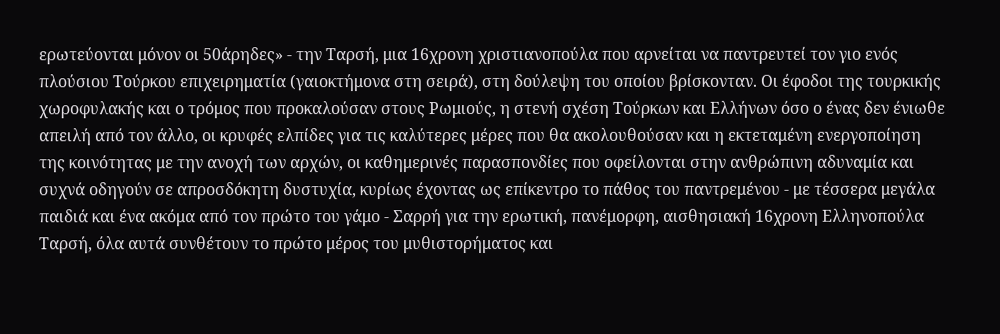ερωτεύονται μόνον οι 50άρηδες» - την Ταρσή, μια 16χρονη χριστιανοπούλα που αρνείται να παντρευτεί τον γιο ενός πλούσιου Τούρκου επιχειρηματία (γαιοκτήμονα στη σειρά), στη δούλεψη του οποίου βρίσκονταν. Οι έφοδοι της τουρκικής χωροφυλακής και ο τρόμος που προκαλούσαν στους Ρωμιούς, η στενή σχέση Τούρκων και Ελλήνων όσο ο ένας δεν ένιωθε απειλή από τον άλλο, οι κρυφές ελπίδες για τις καλύτερες μέρες που θα ακολουθούσαν και η εκτεταμένη ενεργοποίηση της κοινότητας με την ανοχή των αρχών, οι καθημερινές παρασπονδίες που οφείλονται στην ανθρώπινη αδυναμία και συχνά οδηγούν σε απροσδόκητη δυστυχία, κυρίως έχοντας ως επίκεντρο το πάθος του παντρεμένου - με τέσσερα μεγάλα παιδιά και ένα ακόμα από τον πρώτο του γάμο - Σαρρή για την ερωτική, πανέμορφη, αισθησιακή 16χρονη Ελληνοπούλα Ταρσή, όλα αυτά συνθέτουν το πρώτο μέρος του μυθιστορήματος και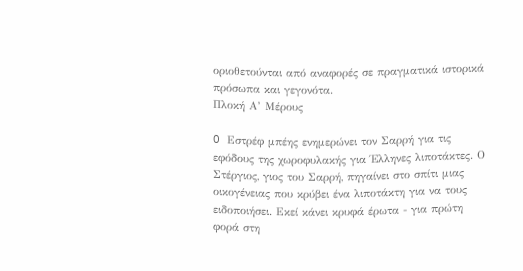οριοθετούνται από αναφορές σε πραγματικά ιστορικά πρόσωπα και γεγονότα.
Πλοκή Α’ Μέρους

O Εστρέφ μπέης ενημερώνει τον Σαρρή για τις εφόδους της χωροφυλακής για Έλληνες λιποτάκτες. Ο Στέργιος, γιος του Σαρρή, πηγαίνει στο σπίτι μιας οικογένειας που κρύβει ένα λιποτάκτη για να τους ειδοποιήσει. Εκεί κάνει κρυφά έρωτα - για πρώτη φορά στη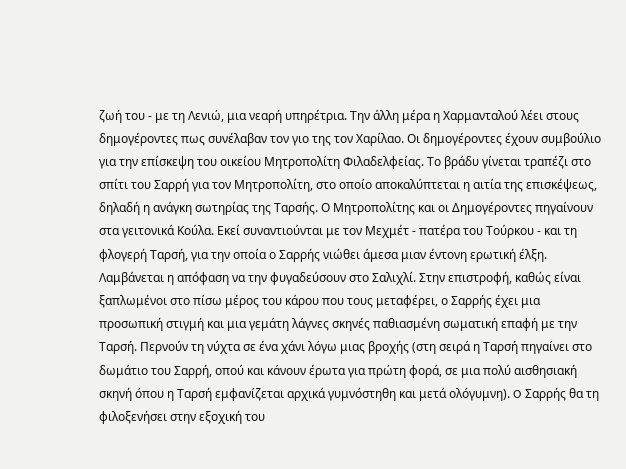ζωή του - με τη Λενιώ, μια νεαρή υπηρέτρια. Την άλλη μέρα η Χαρμανταλού λέει στους δημογέροντες πως συνέλαβαν τον γιο της τον Χαρίλαο. Οι δημογέροντες έχουν συμβούλιο για την επίσκεψη του οικείου Μητροπολίτη Φιλαδελφείας. Το βράδυ γίνεται τραπέζι στο σπίτι του Σαρρή για τον Μητροπολίτη, στο οποίο αποκαλύπτεται η αιτία της επισκέψεως, δηλαδή η ανάγκη σωτηρίας της Ταρσής. Ο Μητροπολίτης και οι Δημογέροντες πηγαίνουν στα γειτονικά Κούλα. Εκεί συναντιούνται με τον Μεχμέτ - πατέρα του Τούρκου - και τη φλογερή Ταρσή, για την οποία ο Σαρρής νιώθει άμεσα μιαν έντονη ερωτική έλξη. Λαμβάνεται η απόφαση να την φυγαδεύσουν στο Σαλιχλί. Στην επιστροφή, καθώς είναι ξαπλωμένοι στο πίσω μέρος του κάρου που τους μεταφέρει, ο Σαρρής έχει μια προσωπική στιγμή και μια γεμάτη λάγνες σκηνές παθιασμένη σωματική επαφή με την Ταρσή. Περνούν τη νύχτα σε ένα χάνι λόγω μιας βροχής (στη σειρά η Ταρσή πηγαίνει στο δωμάτιο του Σαρρή, οπού και κάνουν έρωτα για πρώτη φορά, σε μια πολύ αισθησιακή σκηνή όπου η Ταρσή εμφανίζεται αρχικά γυμνόστηθη και μετά ολόγυμνη). O Σαρρής θα τη φιλοξενήσει στην εξοχική του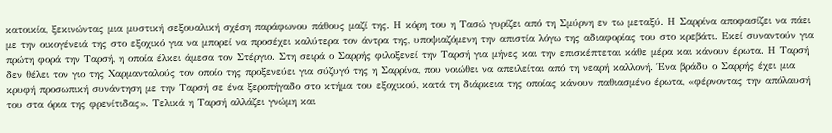κατοικία, ξεκινώντας μια μυστική σεξουαλική σχέση παράφωνου πάθους μαζί της. Η κόρη του η Τασώ γυρίζει από τη Σμύρνη εν τω μεταξύ. Η Σαρρίνα αποφασίζει να πάει με την οικογένειά της στο εξοχικό για να μπορεί να προσέχει καλύτερα τον άντρα της, υποψιαζόμενη την απιστία λόγω της αδιαφορίας του στο κρεβάτι. Εκεί συναντούν για πρώτη φορά την Ταρσή, η οποία έλκει άμεσα τον Στέργιο. Στη σειρά ο Σαρρής φιλοξενεί την Ταρσή για μήνες και την επισκέπτεται κάθε μέρα και κάνουν έρωτα. Η Ταρσή δεν θέλει τον γιο της Χαρμανταλούς τον οποίο της προξενεύει για σύζυγό της η Σαρρίνα, που νοιώθει να απειλείται από τη νεαρή καλλονή. Ένα βράδυ ο Σαρρής έχει μια κρυφή προσωπική συνάντηση με την Ταρσή σε ένα ξεροπήγαδο στο κτήμα του εξοχικού, κατά τη διάρκεια της οποίας κάνουν παθιασμένο έρωτα, «φέρνοντας την απόλαυσή του στα όρια της φρενίτιδας». Τελικά η Ταρσή αλλάζει γνώμη και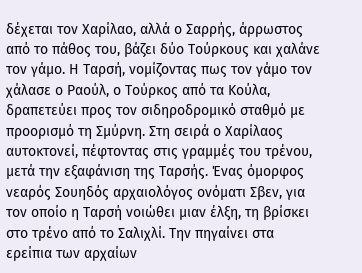δέχεται τον Χαρίλαο, αλλά ο Σαρρής, άρρωστος από το πάθος του, βάζει δύο Τούρκους και χαλάνε τον γάμο. Η Ταρσή, νομίζοντας πως τον γάμο τον χάλασε ο Ραούλ, ο Τούρκος από τα Κούλα, δραπετεύει προς τον σιδηροδρομικό σταθμό με προορισμό τη Σμύρνη. Στη σειρά ο Χαρίλαος αυτοκτονεί, πέφτοντας στις γραμμές του τρένου, μετά την εξαφάνιση της Ταρσής. Ένας όμορφος νεαρός Σουηδός αρχαιολόγος ονόματι Σβεν, για τον οποίο η Ταρσή νοιώθει μιαν έλξη, τη βρίσκει στο τρένο από το Σαλιχλί. Την πηγαίνει στα ερείπια των αρχαίων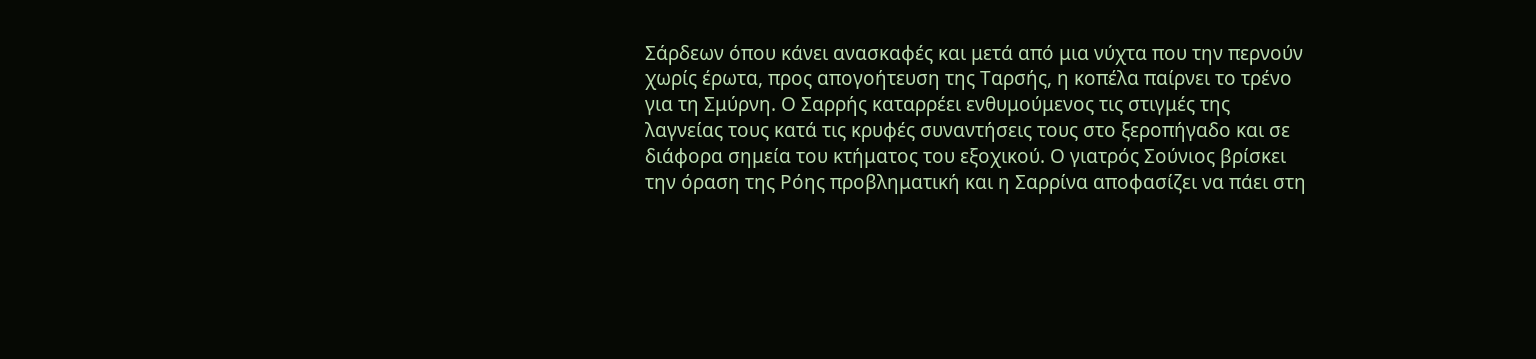Σάρδεων όπου κάνει ανασκαφές και μετά από μια νύχτα που την περνούν χωρίς έρωτα, προς απογοήτευση της Ταρσής, η κοπέλα παίρνει το τρένο για τη Σμύρνη. Ο Σαρρής καταρρέει ενθυμούμενος τις στιγμές της λαγνείας τους κατά τις κρυφές συναντήσεις τους στο ξεροπήγαδο και σε διάφορα σημεία του κτήματος του εξοχικού. Ο γιατρός Σούνιος βρίσκει την όραση της Ρόης προβληματική και η Σαρρίνα αποφασίζει να πάει στη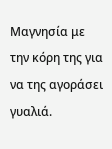Μαγνησία με την κόρη της για να της αγοράσει γυαλιά.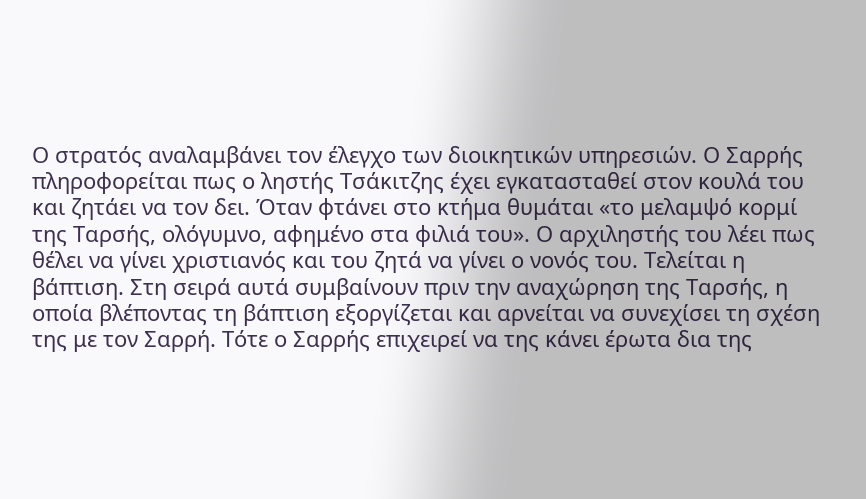Ο στρατός αναλαμβάνει τον έλεγχο των διοικητικών υπηρεσιών. Ο Σαρρής πληροφορείται πως ο ληστής Τσάκιτζης έχει εγκατασταθεί στον κουλά του και ζητάει να τον δει. Όταν φτάνει στο κτήμα θυμάται «το μελαμψό κορμί της Ταρσής, ολόγυμνο, αφημένο στα φιλιά του». Ο αρχιληστής του λέει πως θέλει να γίνει χριστιανός και του ζητά να γίνει ο νονός του. Τελείται η βάπτιση. Στη σειρά αυτά συμβαίνουν πριν την αναχώρηση της Ταρσής, η οποία βλέποντας τη βάπτιση εξοργίζεται και αρνείται να συνεχίσει τη σχέση της με τον Σαρρή. Τότε ο Σαρρής επιχειρεί να της κάνει έρωτα δια της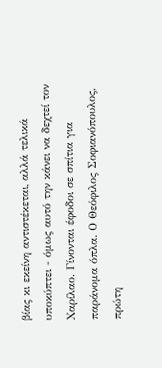βίας κι εκείνη αντιστέκεται, αλλά τελικά υποκύπτει - όμως αυτό την κάνει να δεχτεί τον Χαρίλαο. Γίνονται έφοδοι σε σπίτια για παράνομα όπλα. Ο Θεόφιλος Σοφιανόπουλος, πρώτη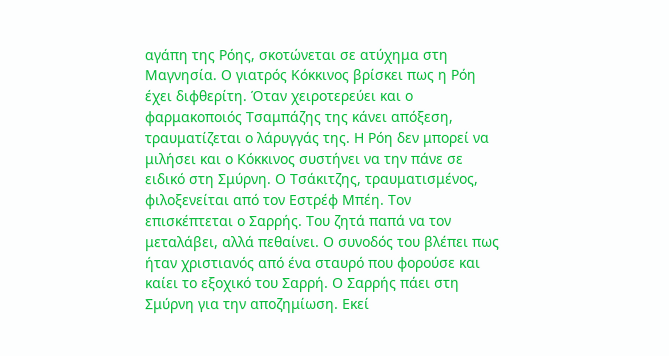αγάπη της Ρόης, σκοτώνεται σε ατύχημα στη Μαγνησία. Ο γιατρός Κόκκινος βρίσκει πως η Ρόη έχει διφθερίτη. Όταν χειροτερεύει και ο φαρμακοποιός Τσαμπάζης της κάνει απόξεση, τραυματίζεται ο λάρυγγάς της. Η Ρόη δεν μπορεί να μιλήσει και ο Κόκκινος συστήνει να την πάνε σε ειδικό στη Σμύρνη. Ο Τσάκιτζης, τραυματισμένος, φιλοξενείται από τον Εστρέφ Μπέη. Τον επισκέπτεται ο Σαρρής. Του ζητά παπά να τον μεταλάβει, αλλά πεθαίνει. Ο συνοδός του βλέπει πως ήταν χριστιανός από ένα σταυρό που φορούσε και καίει το εξοχικό του Σαρρή. Ο Σαρρής πάει στη Σμύρνη για την αποζημίωση. Εκεί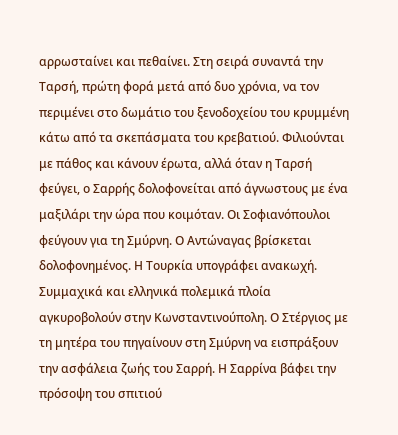αρρωσταίνει και πεθαίνει. Στη σειρά συναντά την Ταρσή, πρώτη φορά μετά από δυο χρόνια, να τον περιμένει στο δωμάτιο του ξενοδοχείου του κρυμμένη κάτω από τα σκεπάσματα του κρεβατιού. Φιλιούνται με πάθος και κάνουν έρωτα, αλλά όταν η Ταρσή φεύγει, ο Σαρρής δολοφονείται από άγνωστους με ένα μαξιλάρι την ώρα που κοιμόταν. Οι Σοφιανόπουλοι φεύγουν για τη Σμύρνη. Ο Αντώναγας βρίσκεται δολοφονημένος. Η Τουρκία υπογράφει ανακωχή. Συμμαχικά και ελληνικά πολεμικά πλοία αγκυροβολούν στην Κωνσταντινούπολη. Ο Στέργιος με τη μητέρα του πηγαίνουν στη Σμύρνη να εισπράξουν την ασφάλεια ζωής του Σαρρή. Η Σαρρίνα βάφει την πρόσοψη του σπιτιού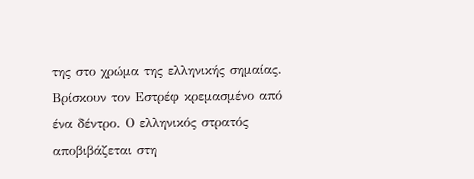της στο χρώμα της ελληνικής σημαίας. Βρίσκουν τον Εστρέφ κρεμασμένο από ένα δέντρο. Ο ελληνικός στρατός αποβιβάζεται στη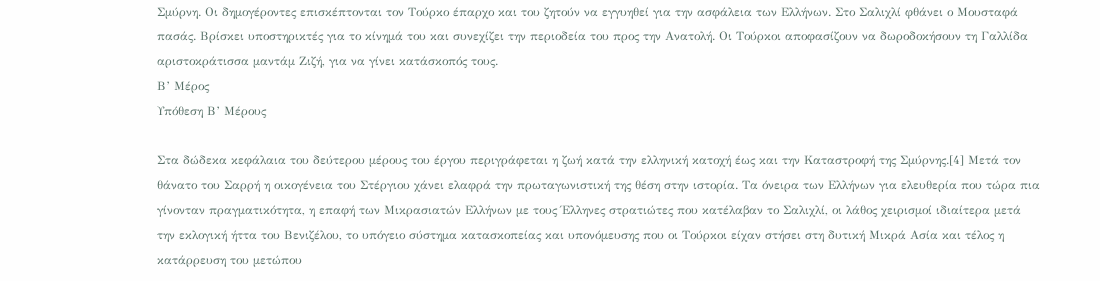Σμύρνη. Οι δημογέροντες επισκέπτονται τον Τούρκο έπαρχο και του ζητούν να εγγυηθεί για την ασφάλεια των Ελλήνων. Στο Σαλιχλί φθάνει ο Μουσταφά πασάς. Βρίσκει υποστηρικτές για το κίνημά του και συνεχίζει την περιοδεία του προς την Ανατολή. Οι Τούρκοι αποφασίζουν να δωροδοκήσουν τη Γαλλίδα αριστοκράτισσα μαντάμ Ζιζή, για να γίνει κατάσκοπός τους.
Β’ Μέρος
Υπόθεση Β’ Μέρους

Στα δώδεκα κεφάλαια του δεύτερου μέρους του έργου περιγράφεται η ζωή κατά την ελληνική κατοχή έως και την Καταστροφή της Σμύρνης.[4] Μετά τον θάνατο του Σαρρή η οικογένεια του Στέργιου χάνει ελαφρά την πρωταγωνιστική της θέση στην ιστορία. Τα όνειρα των Ελλήνων για ελευθερία που τώρα πια γίνονταν πραγματικότητα, η επαφή των Μικρασιατών Ελλήνων με τους Έλληνες στρατιώτες που κατέλαβαν το Σαλιχλί, οι λάθος χειρισμοί ιδιαίτερα μετά την εκλογική ήττα του Βενιζέλου, το υπόγειο σύστημα κατασκοπείας και υπονόμευσης που οι Τούρκοι είχαν στήσει στη δυτική Μικρά Ασία και τέλος η κατάρρευση του μετώπου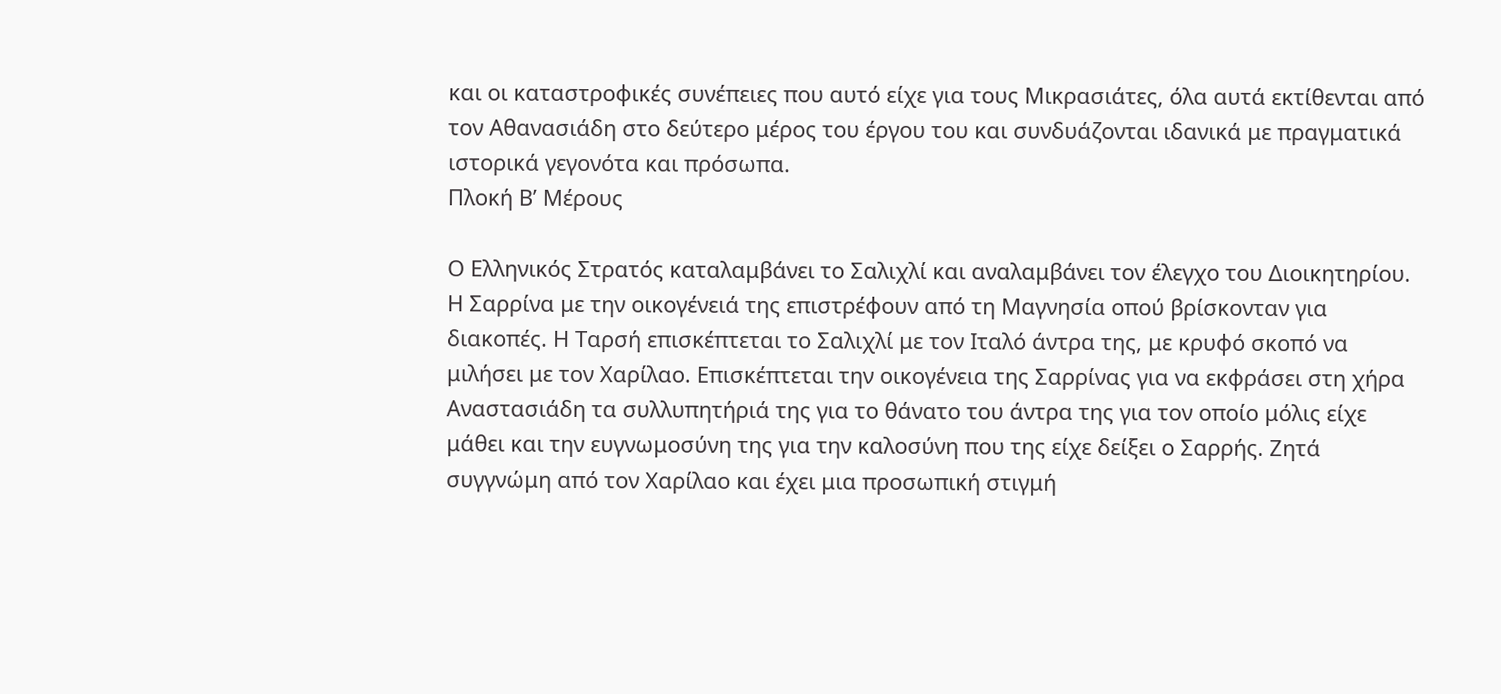και οι καταστροφικές συνέπειες που αυτό είχε για τους Μικρασιάτες, όλα αυτά εκτίθενται από τον Αθανασιάδη στο δεύτερο μέρος του έργου του και συνδυάζονται ιδανικά με πραγματικά ιστορικά γεγονότα και πρόσωπα.
Πλοκή Β’ Μέρους

Ο Ελληνικός Στρατός καταλαμβάνει το Σαλιχλί και αναλαμβάνει τον έλεγχο του Διοικητηρίου. Η Σαρρίνα με την οικογένειά της επιστρέφουν από τη Μαγνησία οπού βρίσκονταν για διακοπές. Η Ταρσή επισκέπτεται το Σαλιχλί με τον Ιταλό άντρα της, με κρυφό σκοπό να μιλήσει με τον Χαρίλαο. Επισκέπτεται την οικογένεια της Σαρρίνας για να εκφράσει στη χήρα Αναστασιάδη τα συλλυπητήριά της για το θάνατο του άντρα της για τον οποίο μόλις είχε μάθει και την ευγνωμοσύνη της για την καλοσύνη που της είχε δείξει ο Σαρρής. Ζητά συγγνώμη από τον Χαρίλαο και έχει μια προσωπική στιγμή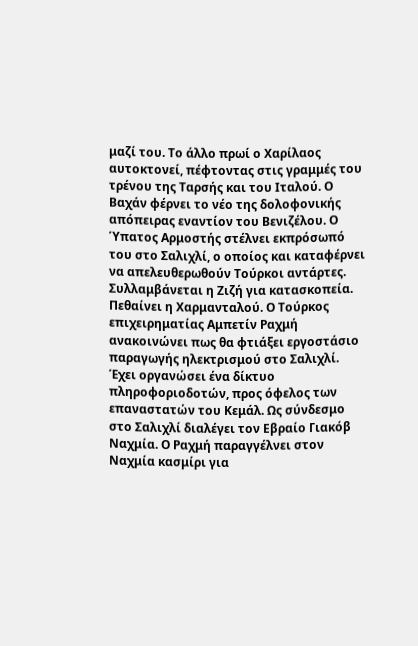μαζί του. Το άλλο πρωί ο Χαρίλαος αυτοκτονεί, πέφτοντας στις γραμμές του τρένου της Ταρσής και του Ιταλού. Ο Βαχάν φέρνει το νέο της δολοφονικής απόπειρας εναντίον του Βενιζέλου. Ο Ύπατος Αρμοστής στέλνει εκπρόσωπό του στο Σαλιχλί, ο οποίος και καταφέρνει να απελευθερωθούν Τούρκοι αντάρτες. Συλλαμβάνεται η Ζιζή για κατασκοπεία. Πεθαίνει η Χαρμανταλού. Ο Τούρκος επιχειρηματίας Αμπετίν Ραχμή ανακοινώνει πως θα φτιάξει εργοστάσιο παραγωγής ηλεκτρισμού στο Σαλιχλί. Έχει οργανώσει ένα δίκτυο πληροφοριοδοτών, προς όφελος των επαναστατών του Κεμάλ. Ως σύνδεσμο στο Σαλιχλί διαλέγει τον Εβραίο Γιακόβ Ναχμία. Ο Ραχμή παραγγέλνει στον Ναχμία κασμίρι για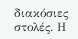διακόσιες στολές. Η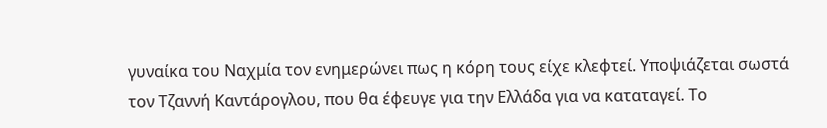γυναίκα του Ναχμία τον ενημερώνει πως η κόρη τους είχε κλεφτεί. Υποψιάζεται σωστά τον Τζαννή Καντάρογλου, που θα έφευγε για την Ελλάδα για να καταταγεί. Το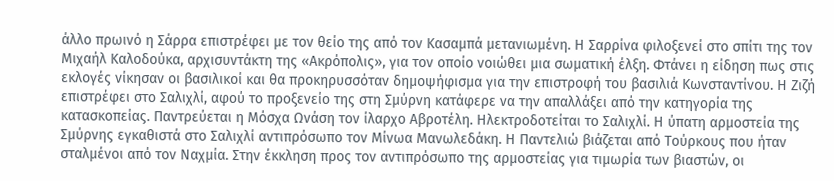άλλο πρωινό η Σάρρα επιστρέφει με τον θείο της από τον Κασαμπά μετανιωμένη. Η Σαρρίνα φιλοξενεί στο σπίτι της τον Μιχαήλ Καλοδούκα, αρχισυντάκτη της «Ακρόπολις», για τον οποίο νοιώθει μια σωματική έλξη. Φτάνει η είδηση πως στις εκλογές νίκησαν οι βασιλικοί και θα προκηρυσσόταν δημοψήφισμα για την επιστροφή του βασιλιά Κωνσταντίνου. Η Ζιζή επιστρέφει στο Σαλιχλί, αφού το προξενείο της στη Σμύρνη κατάφερε να την απαλλάξει από την κατηγορία της κατασκοπείας. Παντρεύεται η Μόσχα Ωνάση τον ίλαρχο Αβροτέλη. Ηλεκτροδοτείται το Σαλιχλί. Η ύπατη αρμοστεία της Σμύρνης εγκαθιστά στο Σαλιχλί αντιπρόσωπο τον Μίνωα Μανωλεδάκη. Η Παντελιώ βιάζεται από Τούρκους που ήταν σταλμένοι από τον Ναχμία. Στην έκκληση προς τον αντιπρόσωπο της αρμοστείας για τιμωρία των βιαστών, οι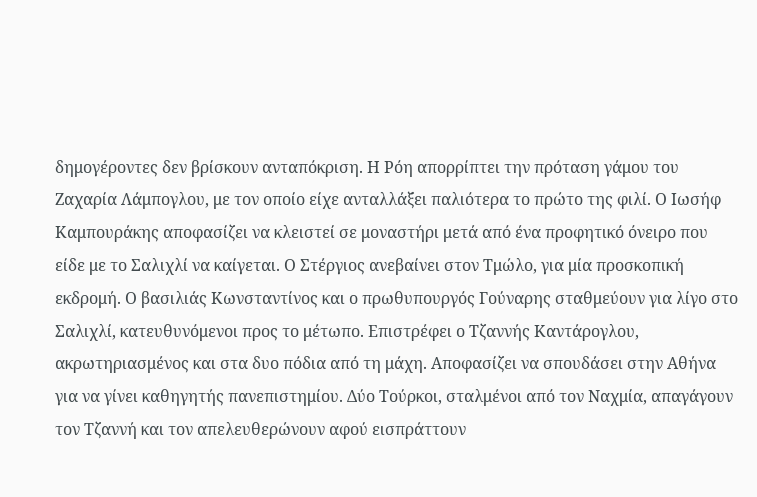δημογέροντες δεν βρίσκουν ανταπόκριση. Η Ρόη απορρίπτει την πρόταση γάμου του Ζαχαρία Λάμπογλου, με τον οποίο είχε ανταλλάξει παλιότερα το πρώτο της φιλί. Ο Ιωσήφ Καμπουράκης αποφασίζει να κλειστεί σε μοναστήρι μετά από ένα προφητικό όνειρο που είδε με το Σαλιχλί να καίγεται. Ο Στέργιος ανεβαίνει στον Τμώλο, για μία προσκοπική εκδρομή. Ο βασιλιάς Κωνσταντίνος και ο πρωθυπουργός Γούναρης σταθμεύουν για λίγο στο Σαλιχλί, κατευθυνόμενοι προς το μέτωπο. Επιστρέφει ο Τζαννής Καντάρογλου, ακρωτηριασμένος και στα δυο πόδια από τη μάχη. Αποφασίζει να σπουδάσει στην Αθήνα για να γίνει καθηγητής πανεπιστημίου. Δύο Τούρκοι, σταλμένοι από τον Ναχμία, απαγάγουν τον Τζαννή και τον απελευθερώνουν αφού εισπράττουν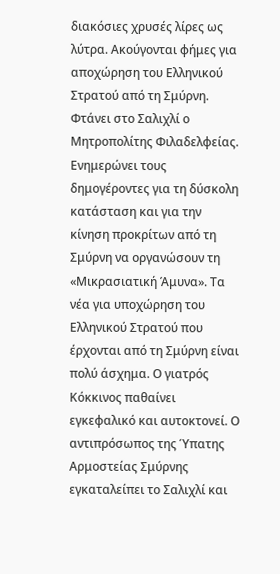διακόσιες χρυσές λίρες ως λύτρα. Ακούγονται φήμες για αποχώρηση του Ελληνικού Στρατού από τη Σμύρνη. Φτάνει στο Σαλιχλί ο Μητροπολίτης Φιλαδελφείας. Ενημερώνει τους δημογέροντες για τη δύσκολη κατάσταση και για την κίνηση προκρίτων από τη Σμύρνη να οργανώσουν τη «Μικρασιατική Άμυνα». Τα νέα για υποχώρηση του Ελληνικού Στρατού που έρχονται από τη Σμύρνη είναι πολύ άσχημα. Ο γιατρός Κόκκινος παθαίνει εγκεφαλικό και αυτοκτονεί. Ο αντιπρόσωπος της Ύπατης Αρμοστείας Σμύρνης εγκαταλείπει το Σαλιχλί και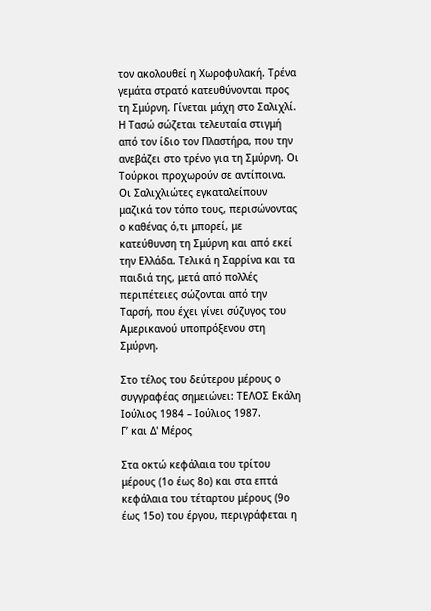τον ακολουθεί η Χωροφυλακή. Τρένα γεμάτα στρατό κατευθύνονται προς τη Σμύρνη. Γίνεται μάχη στο Σαλιχλί. Η Τασώ σώζεται τελευταία στιγμή από τον ίδιο τον Πλαστήρα, που την ανεβάζει στο τρένο για τη Σμύρνη. Οι Τούρκοι προχωρούν σε αντίποινα. Οι Σαλιχλιώτες εγκαταλείπουν μαζικά τον τόπο τους, περισώνοντας ο καθένας ό,τι μπορεί, με κατεύθυνση τη Σμύρνη και από εκεί την Ελλάδα. Τελικά η Σαρρίνα και τα παιδιά της, μετά από πολλές περιπέτειες σώζονται από την Ταρσή, που έχει γίνει σύζυγος του Αμερικανού υποπρόξενου στη Σμύρνη.

Στο τέλος του δεύτερου μέρους ο συγγραφέας σημειώνει: ΤΕΛΟΣ Εκάλη Ιούλιος 1984 – Ιούλιος 1987.
Γ’ και Δ' Μέρος

Στα οκτώ κεφάλαια του τρίτου μέρους (1ο έως 8ο) και στα επτά κεφάλαια του τέταρτου μέρους (9ο έως 15ο) του έργου, περιγράφεται η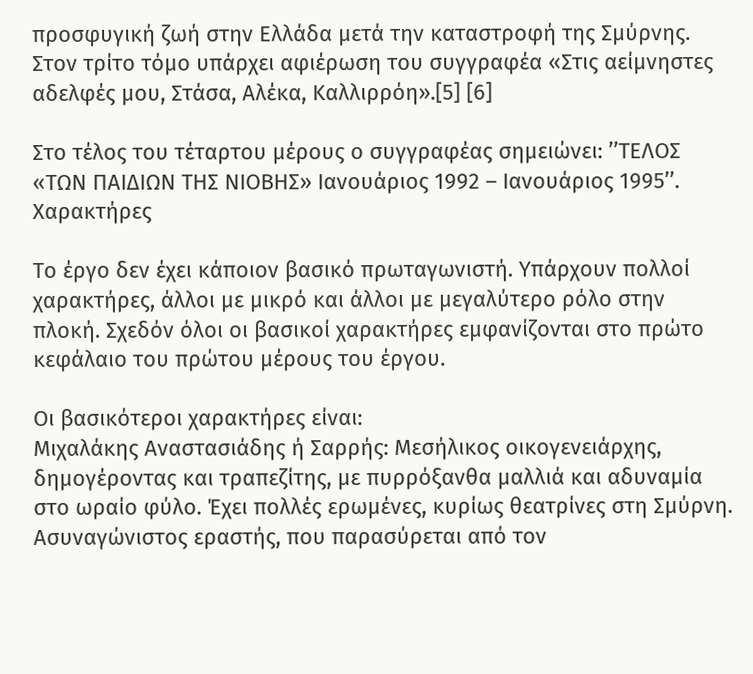προσφυγική ζωή στην Ελλάδα μετά την καταστροφή της Σμύρνης. Στον τρίτο τόμο υπάρχει αφιέρωση του συγγραφέα «Στις αείμνηστες αδελφές μου, Στάσα, Αλέκα, Καλλιρρόη».[5] [6]

Στο τέλος του τέταρτου μέρους ο συγγραφέας σημειώνει: ’’ΤΕΛΟΣ «ΤΩΝ ΠΑΙΔΙΩΝ ΤΗΣ ΝΙΟΒΗΣ» Ιανουάριος 1992 – Ιανουάριος 1995’’.
Χαρακτήρες

Το έργο δεν έχει κάποιον βασικό πρωταγωνιστή. Υπάρχουν πολλοί χαρακτήρες, άλλοι με μικρό και άλλοι με μεγαλύτερο ρόλο στην πλοκή. Σχεδόν όλοι οι βασικοί χαρακτήρες εμφανίζονται στο πρώτο κεφάλαιο του πρώτου μέρους του έργου.

Οι βασικότεροι χαρακτήρες είναι:
Μιχαλάκης Αναστασιάδης ή Σαρρής: Μεσήλικος οικογενειάρχης, δημογέροντας και τραπεζίτης, με πυρρόξανθα μαλλιά και αδυναμία στο ωραίο φύλο. Έχει πολλές ερωμένες, κυρίως θεατρίνες στη Σμύρνη. Ασυναγώνιστος εραστής, που παρασύρεται από τον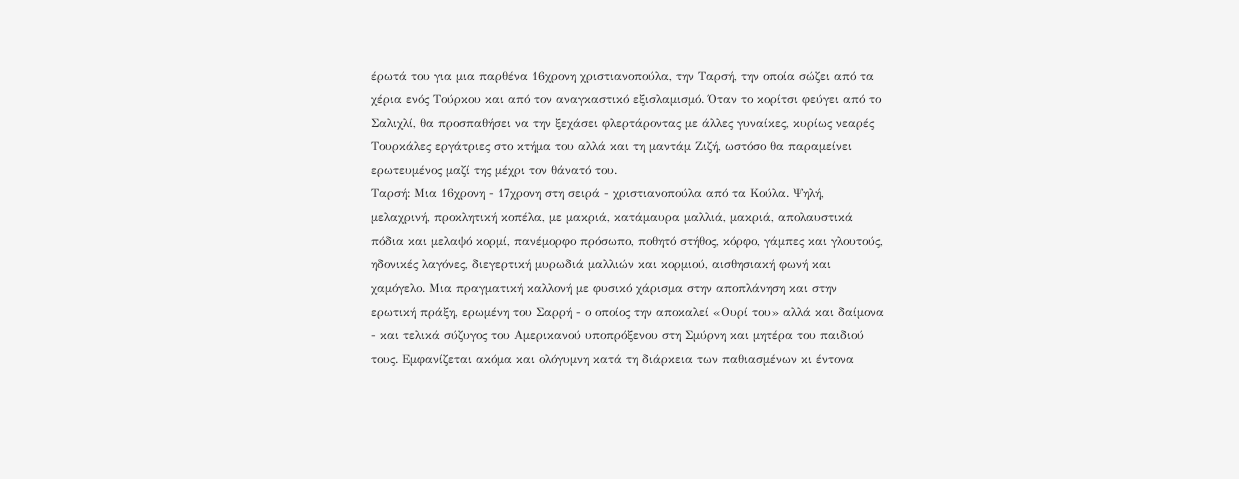έρωτά του για μια παρθένα 16χρονη χριστιανοπούλα, την Ταρσή, την οποία σώζει από τα χέρια ενός Τούρκου και από τον αναγκαστικό εξισλαμισμό. Όταν το κορίτσι φεύγει από το Σαλιχλί, θα προσπαθήσει να την ξεχάσει φλερτάροντας με άλλες γυναίκες, κυρίως νεαρές Τουρκάλες εργάτριες στο κτήμα του αλλά και τη μαντάμ Ζιζή, ωστόσο θα παραμείνει ερωτευμένος μαζί της μέχρι τον θάνατό του.
Ταρσή: Μια 16χρονη - 17χρονη στη σειρά - χριστιανοπούλα από τα Κούλα. Ψηλή, μελαχρινή, προκλητική κοπέλα, με μακριά, κατάμαυρα μαλλιά, μακριά, απολαυστικά πόδια και μελαψό κορμί, πανέμορφο πρόσωπο, ποθητό στήθος, κόρφο, γάμπες και γλουτούς, ηδονικές λαγόνες, διεγερτική μυρωδιά μαλλιών και κορμιού, αισθησιακή φωνή και χαμόγελο. Μια πραγματική καλλονή με φυσικό χάρισμα στην αποπλάνηση και στην ερωτική πράξη, ερωμένη του Σαρρή - ο οποίος την αποκαλεί «Ουρί του» αλλά και δαίμονα - και τελικά σύζυγος του Αμερικανού υποπρόξενου στη Σμύρνη και μητέρα του παιδιού τους. Εμφανίζεται ακόμα και ολόγυμνη κατά τη διάρκεια των παθιασμένων κι έντονα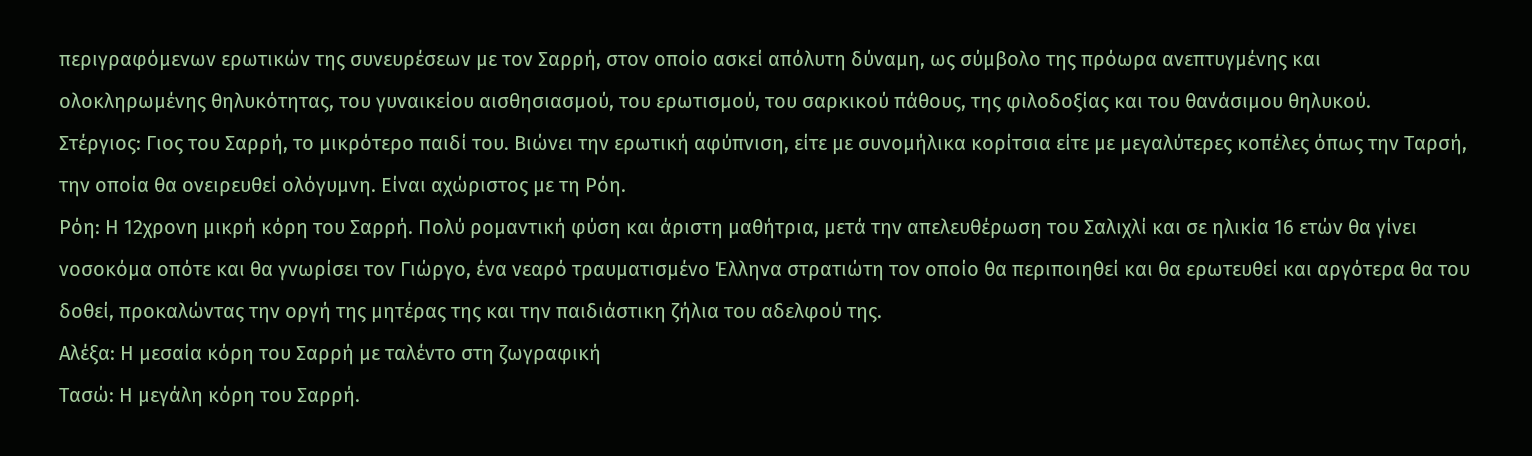περιγραφόμενων ερωτικών της συνευρέσεων με τον Σαρρή, στον οποίο ασκεί απόλυτη δύναμη, ως σύμβολο της πρόωρα ανεπτυγμένης και ολοκληρωμένης θηλυκότητας, του γυναικείου αισθησιασμού, του ερωτισμού, του σαρκικού πάθους, της φιλοδοξίας και του θανάσιμου θηλυκού.
Στέργιος: Γιος του Σαρρή, το μικρότερο παιδί του. Βιώνει την ερωτική αφύπνιση, είτε με συνομήλικα κορίτσια είτε με μεγαλύτερες κοπέλες όπως την Ταρσή, την οποία θα ονειρευθεί ολόγυμνη. Είναι αχώριστος με τη Ρόη.
Ρόη: Η 12χρονη μικρή κόρη του Σαρρή. Πολύ ρομαντική φύση και άριστη μαθήτρια, μετά την απελευθέρωση του Σαλιχλί και σε ηλικία 16 ετών θα γίνει νοσοκόμα οπότε και θα γνωρίσει τον Γιώργο, ένα νεαρό τραυματισμένο Έλληνα στρατιώτη τον οποίο θα περιποιηθεί και θα ερωτευθεί και αργότερα θα του δοθεί, προκαλώντας την οργή της μητέρας της και την παιδιάστικη ζήλια του αδελφού της.
Αλέξα: Η μεσαία κόρη του Σαρρή με ταλέντο στη ζωγραφική
Τασώ: Η μεγάλη κόρη του Σαρρή.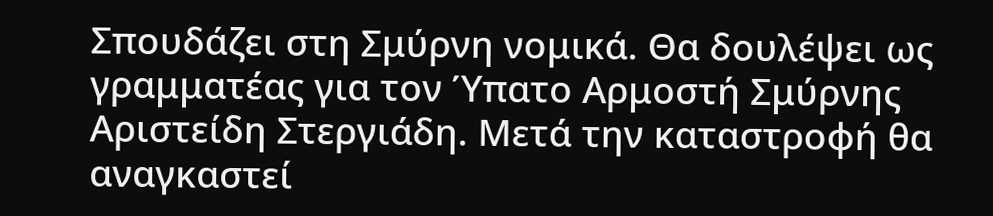Σπουδάζει στη Σμύρνη νομικά. Θα δουλέψει ως γραμματέας για τον Ύπατο Αρμοστή Σμύρνης Αριστείδη Στεργιάδη. Μετά την καταστροφή θα αναγκαστεί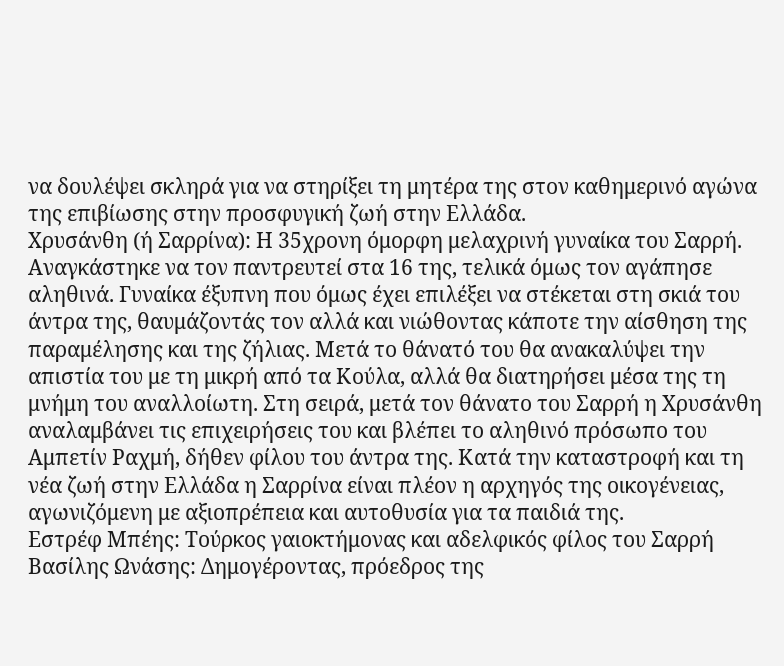να δουλέψει σκληρά για να στηρίξει τη μητέρα της στον καθημερινό αγώνα της επιβίωσης στην προσφυγική ζωή στην Ελλάδα.
Χρυσάνθη (ή Σαρρίνα): Η 35χρονη όμορφη μελαχρινή γυναίκα του Σαρρή. Αναγκάστηκε να τον παντρευτεί στα 16 της, τελικά όμως τον αγάπησε αληθινά. Γυναίκα έξυπνη που όμως έχει επιλέξει να στέκεται στη σκιά του άντρα της, θαυμάζοντάς τον αλλά και νιώθοντας κάποτε την αίσθηση της παραμέλησης και της ζήλιας. Μετά το θάνατό του θα ανακαλύψει την απιστία του με τη μικρή από τα Κούλα, αλλά θα διατηρήσει μέσα της τη μνήμη του αναλλοίωτη. Στη σειρά, μετά τον θάνατο του Σαρρή η Χρυσάνθη αναλαμβάνει τις επιχειρήσεις του και βλέπει το αληθινό πρόσωπο του Αμπετίν Ραχμή, δήθεν φίλου του άντρα της. Κατά την καταστροφή και τη νέα ζωή στην Ελλάδα η Σαρρίνα είναι πλέον η αρχηγός της οικογένειας, αγωνιζόμενη με αξιοπρέπεια και αυτοθυσία για τα παιδιά της.
Εστρέφ Μπέης: Τούρκος γαιοκτήμονας και αδελφικός φίλος του Σαρρή
Βασίλης Ωνάσης: Δημογέροντας, πρόεδρος της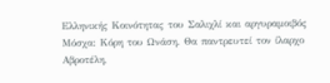Ελληνικής Κοινότητας του Σαλιχλί και αργυραμοιβός
Μόσχα: Κόρη του Ωνάση. Θα παντρευτεί τον ίλαρχο Αβροτέλη,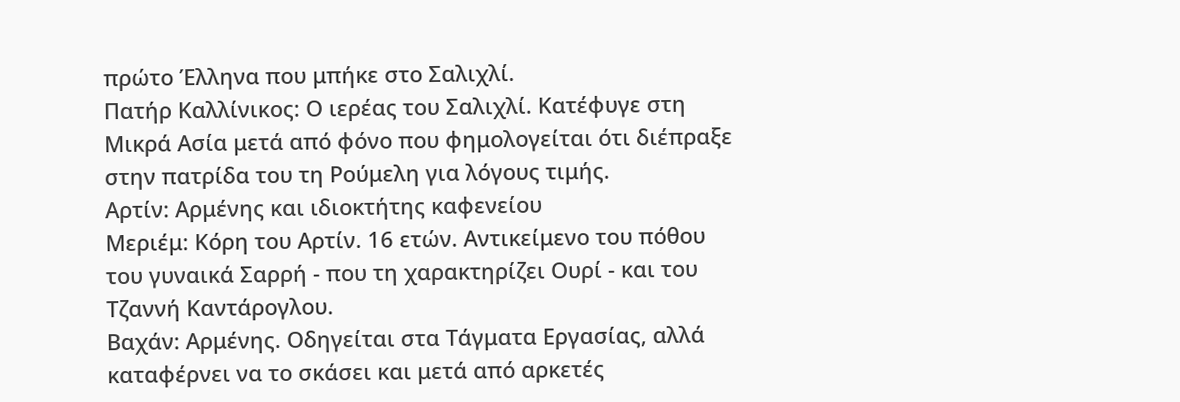πρώτο Έλληνα που μπήκε στο Σαλιχλί.
Πατήρ Καλλίνικος: Ο ιερέας του Σαλιχλί. Κατέφυγε στη Μικρά Ασία μετά από φόνο που φημολογείται ότι διέπραξε στην πατρίδα του τη Ρούμελη για λόγους τιμής.
Αρτίν: Αρμένης και ιδιοκτήτης καφενείου
Μεριέμ: Κόρη του Αρτίν. 16 ετών. Αντικείμενο του πόθου του γυναικά Σαρρή - που τη χαρακτηρίζει Ουρί - και του Τζαννή Καντάρογλου.
Βαχάν: Αρμένης. Οδηγείται στα Τάγματα Εργασίας, αλλά καταφέρνει να το σκάσει και μετά από αρκετές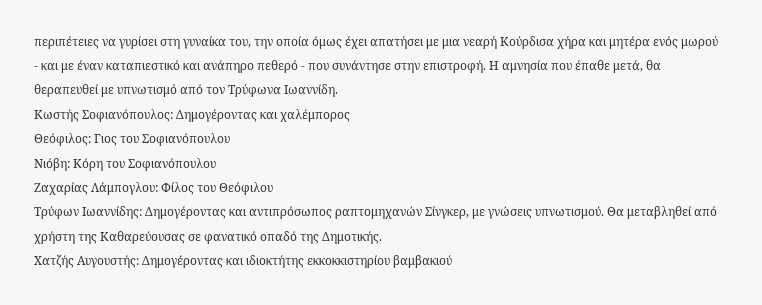περιπέτειες να γυρίσει στη γυναίκα του, την οποία όμως έχει απατήσει με μια νεαρή Κούρδισα χήρα και μητέρα ενός μωρού - και με έναν καταπιεστικό και ανάπηρο πεθερό - που συνάντησε στην επιστροφή. Η αμνησία που έπαθε μετά, θα θεραπευθεί με υπνωτισμό από τον Τρύφωνα Ιωαννίδη.
Κωστής Σοφιανόπουλος: Δημογέροντας και χαλέμπορος
Θεόφιλος: Γιος του Σοφιανόπουλου
Νιόβη: Κόρη του Σοφιανόπουλου
Ζαχαρίας Λάμπογλου: Φίλος του Θεόφιλου
Τρύφων Ιωαννίδης: Δημογέροντας και αντιπρόσωπος ραπτομηχανών Σίνγκερ, με γνώσεις υπνωτισμού. Θα μεταβληθεί από χρήστη της Καθαρεύουσας σε φανατικό οπαδό της Δημοτικής.
Χατζής Αυγουστής: Δημογέροντας και ιδιοκτήτης εκκοκκιστηρίου βαμβακιού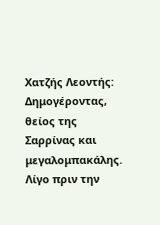Χατζής Λεοντής: Δημογέροντας, θείος της Σαρρίνας και μεγαλομπακάλης. Λίγο πριν την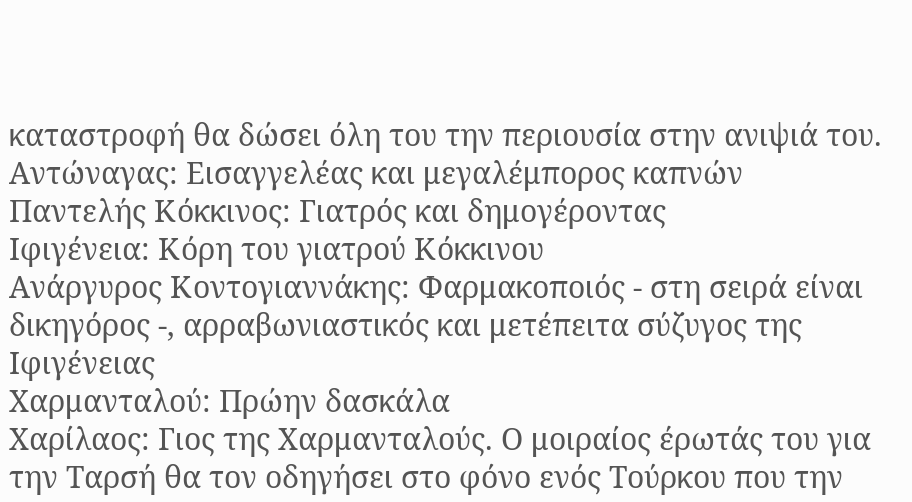καταστροφή θα δώσει όλη του την περιουσία στην ανιψιά του.
Αντώναγας: Εισαγγελέας και μεγαλέμπορος καπνών
Παντελής Κόκκινος: Γιατρός και δημογέροντας
Ιφιγένεια: Κόρη του γιατρού Κόκκινου
Ανάργυρος Κοντογιαννάκης: Φαρμακοποιός - στη σειρά είναι δικηγόρος -, αρραβωνιαστικός και μετέπειτα σύζυγος της Ιφιγένειας
Χαρμανταλού: Πρώην δασκάλα
Χαρίλαος: Γιος της Χαρμανταλούς. Ο μοιραίος έρωτάς του για την Ταρσή θα τον οδηγήσει στο φόνο ενός Τούρκου που την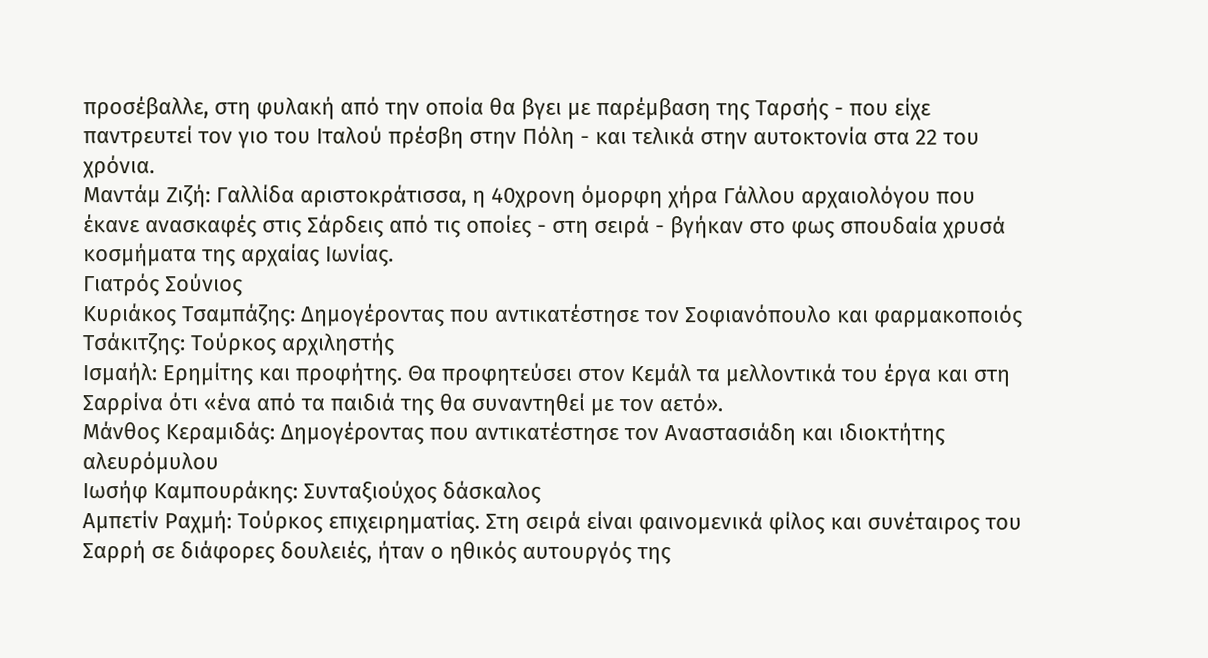προσέβαλλε, στη φυλακή από την οποία θα βγει με παρέμβαση της Ταρσής - που είχε παντρευτεί τον γιο του Ιταλού πρέσβη στην Πόλη - και τελικά στην αυτοκτονία στα 22 του χρόνια.
Μαντάμ Ζιζή: Γαλλίδα αριστοκράτισσα, η 40χρονη όμορφη χήρα Γάλλου αρχαιολόγου που έκανε ανασκαφές στις Σάρδεις από τις οποίες - στη σειρά - βγήκαν στο φως σπουδαία χρυσά κοσμήματα της αρχαίας Ιωνίας.
Γιατρός Σούνιος
Κυριάκος Τσαμπάζης: Δημογέροντας που αντικατέστησε τον Σοφιανόπουλο και φαρμακοποιός
Τσάκιτζης: Τούρκος αρχιληστής
Ισμαήλ: Ερημίτης και προφήτης. Θα προφητεύσει στον Κεμάλ τα μελλοντικά του έργα και στη Σαρρίνα ότι «ένα από τα παιδιά της θα συναντηθεί με τον αετό».
Μάνθος Κεραμιδάς: Δημογέροντας που αντικατέστησε τον Αναστασιάδη και ιδιοκτήτης αλευρόμυλου
Ιωσήφ Καμπουράκης: Συνταξιούχος δάσκαλος
Αμπετίν Ραχμή: Τούρκος επιχειρηματίας. Στη σειρά είναι φαινομενικά φίλος και συνέταιρος του Σαρρή σε διάφορες δουλειές, ήταν ο ηθικός αυτουργός της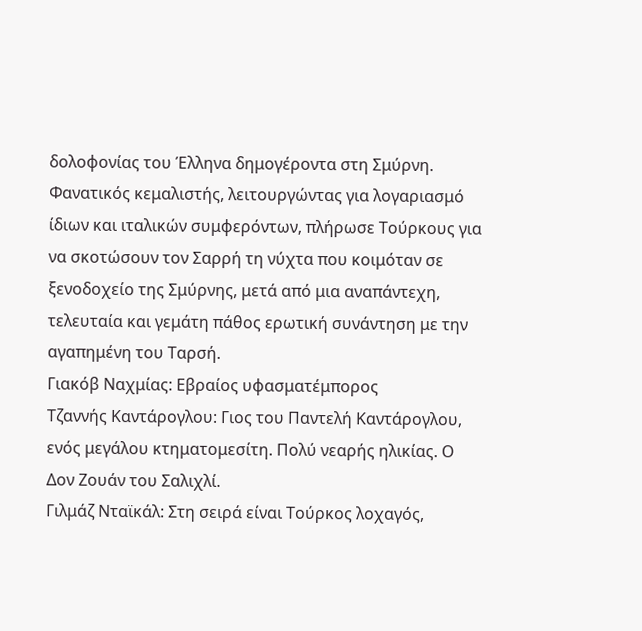δολοφονίας του Έλληνα δημογέροντα στη Σμύρνη. Φανατικός κεμαλιστής, λειτουργώντας για λογαριασμό ίδιων και ιταλικών συμφερόντων, πλήρωσε Τούρκους για να σκοτώσουν τον Σαρρή τη νύχτα που κοιμόταν σε ξενοδοχείο της Σμύρνης, μετά από μια αναπάντεχη, τελευταία και γεμάτη πάθος ερωτική συνάντηση με την αγαπημένη του Ταρσή.
Γιακόβ Ναχμίας: Εβραίος υφασματέμπορος
Τζαννής Καντάρογλου: Γιος του Παντελή Καντάρογλου, ενός μεγάλου κτηματομεσίτη. Πολύ νεαρής ηλικίας. Ο Δον Ζουάν του Σαλιχλί.
Γιλμάζ Νταϊκάλ: Στη σειρά είναι Τούρκος λοχαγός,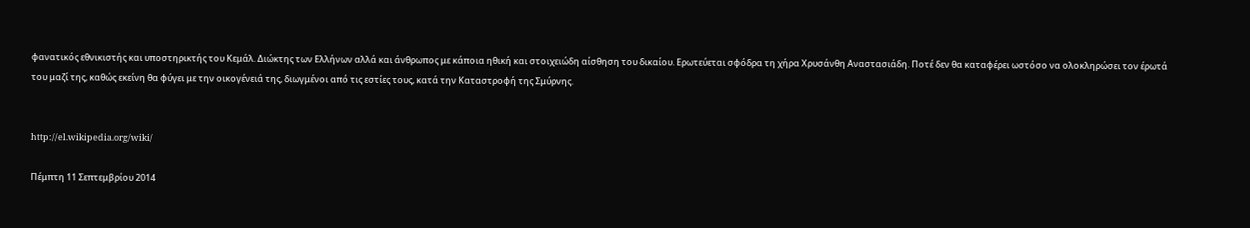φανατικός εθνικιστής και υποστηρικτής του Κεμάλ. Διώκτης των Ελλήνων αλλά και άνθρωπος με κάποια ηθική και στοιχειώδη αίσθηση του δικαίου. Ερωτεύεται σφόδρα τη χήρα Χρυσάνθη Αναστασιάδη. Ποτέ δεν θα καταφέρει ωστόσο να ολοκληρώσει τον έρωτά του μαζί της, καθώς εκείνη θα φύγει με την οικογένειά της, διωγμένοι από τις εστίες τους, κατά την Καταστροφή της Σμύρνης.


http://el.wikipedia.org/wiki/

Πέμπτη 11 Σεπτεμβρίου 2014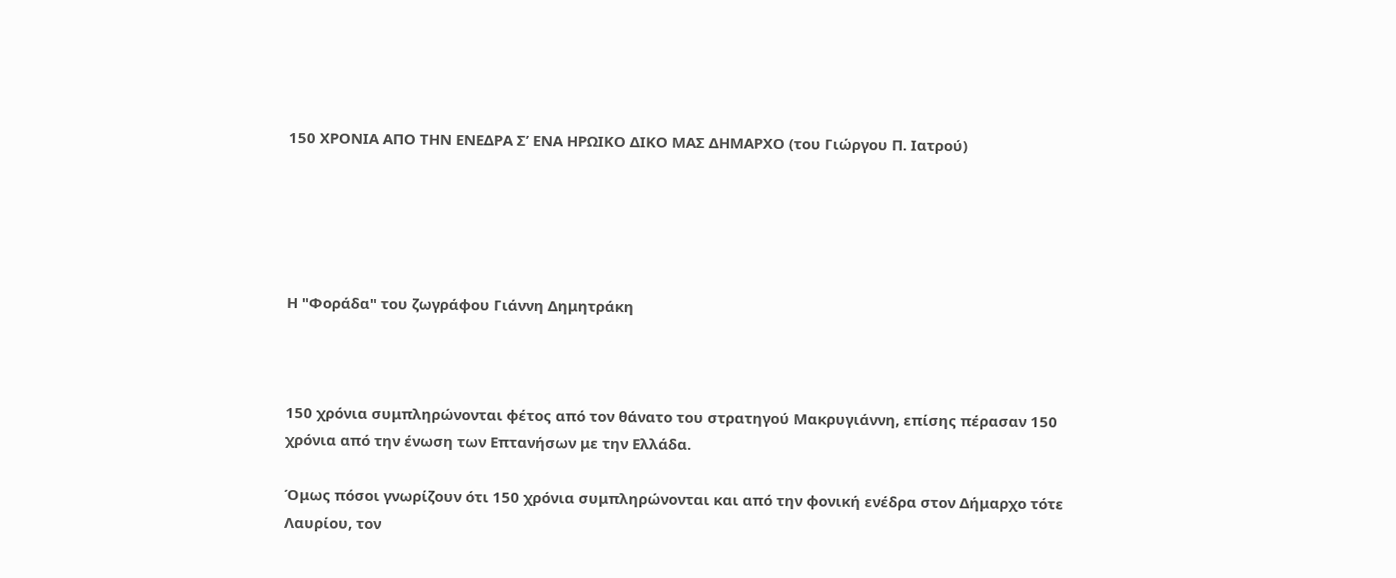150 ΧΡΟΝΙΑ ΑΠΟ ΤΗΝ ΕΝΕΔΡΑ Σ’ ΕΝΑ ΗΡΩΙΚΟ ΔΙΚΟ ΜΑΣ ΔΗΜΑΡΧΟ (του Γιώργου Π. Ιατρού)





Η "Φοράδα" του ζωγράφου Γιάννη Δημητράκη



150 χρόνια συμπληρώνονται φέτος από τον θάνατο του στρατηγού Μακρυγιάννη, επίσης πέρασαν 150 χρόνια από την ένωση των Επτανήσων με την Ελλάδα.

Όμως πόσοι γνωρίζουν ότι 150 χρόνια συμπληρώνονται και από την φονική ενέδρα στον Δήμαρχο τότε Λαυρίου, τον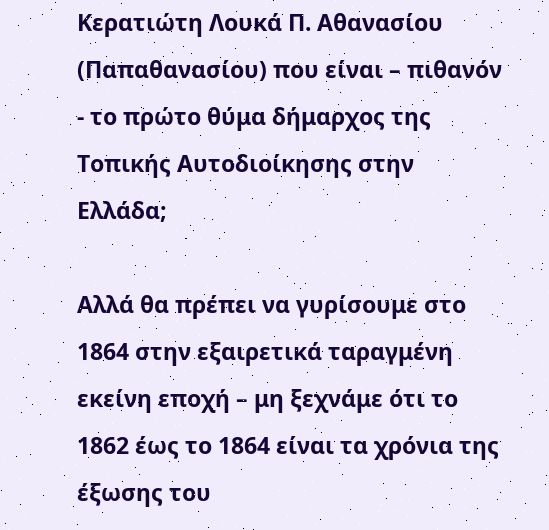Κερατιώτη Λουκά Π. Aθανασίου (Παπαθανασίου) που είναι – πιθανόν - το πρώτο θύμα δήμαρχος της Τοπικής Αυτοδιοίκησης στην Ελλάδα;

Αλλά θα πρέπει να γυρίσουμε στο 1864 στην εξαιρετικά ταραγμένη εκείνη εποχή – μη ξεχνάμε ότι το 1862 έως το 1864 είναι τα χρόνια της έξωσης του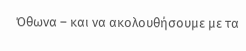Όθωνα – και να ακολουθήσουμε με τα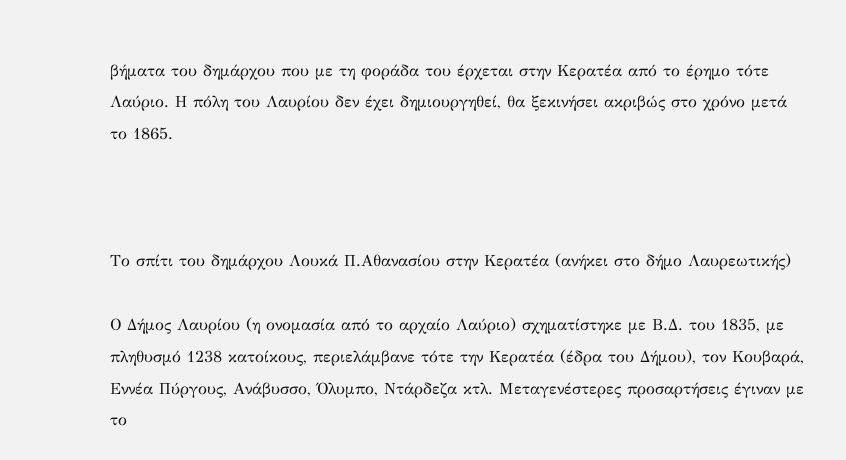βήματα του δημάρχου που με τη φοράδα του έρχεται στην Κερατέα από το έρημο τότε Λαύριο. Η πόλη του Λαυρίου δεν έχει δημιουργηθεί, θα ξεκινήσει ακριβώς στο χρόνο μετά το 1865.



Το σπίτι του δημάρχου Λουκά Π.Αθανασίου στην Κερατέα (ανήκει στο δήμο Λαυρεωτικής)

Ο Δήμος Λαυρίου (η ονομασία από το αρχαίο Λαύριο) σχηματίστηκε με Β.Δ. του 1835, με πληθυσμό 1238 κατοίκους, περιελάμβανε τότε την Κερατέα (έδρα του Δήμου), τον Κουβαρά, Εννέα Πύργους, Ανάβυσσο, Όλυμπο, Ντάρδεζα κτλ. Μεταγενέστερες προσαρτήσεις έγιναν με το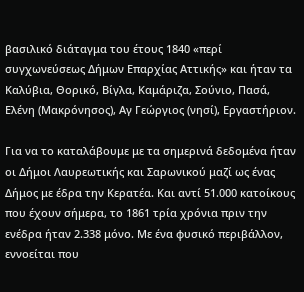βασιλικό διάταγμα του έτους 1840 «περί συγχωνεύσεως Δήμων Επαρχίας Αττικής» και ήταν τα Καλύβια, Θoρικό, Βίγλα, Καμάριζα, Σούνιο, Πασά, Ελένη (Μακρόνησος), Αγ Γεώργιος (νησί), Εργαστήριον.

Για να το καταλάβουμε με τα σημερινά δεδομένα ήταν οι Δήμοι Λαυρεωτικής και Σαρωνικού μαζί ως ένας Δήμος με έδρα την Κερατέα. Και αντί 51.000 κατοίκους που έχουν σήμερα, το 1861 τρία χρόνια πριν την ενέδρα ήταν 2.338 μόνο. Με ένα φυσικό περιβάλλον, εννοείται που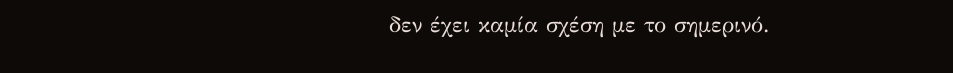δεν έχει καμία σχέση με το σημερινό.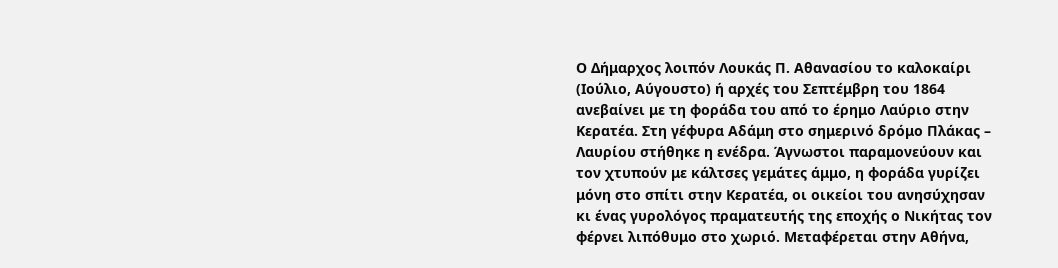Ο Δήμαρχος λοιπόν Λουκάς Π. Αθανασίου το καλοκαίρι (Ιούλιο, Αύγουστο) ή αρχές του Σεπτέμβρη του 1864 ανεβαίνει με τη φοράδα του από το έρημο Λαύριο στην Κερατέα. Στη γέφυρα Αδάμη στο σημερινό δρόμο Πλάκας – Λαυρίου στήθηκε η ενέδρα. Άγνωστοι παραμονεύουν και τον χτυπούν με κάλτσες γεμάτες άμμο, η φοράδα γυρίζει μόνη στο σπίτι στην Κερατέα, οι οικείοι του ανησύχησαν κι ένας γυρολόγος πραματευτής της εποχής ο Νικήτας τον φέρνει λιπόθυμο στο χωριό. Μεταφέρεται στην Αθήνα,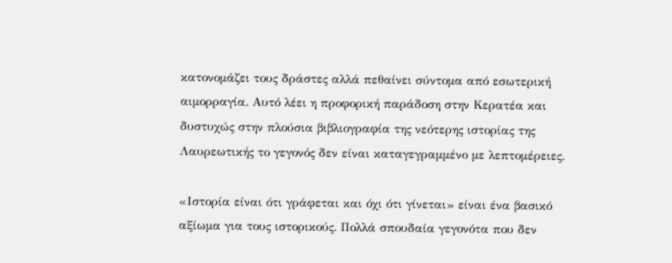κατονομάζει τους δράστες αλλά πεθαίνει σύντομα από εσωτερική αιμορραγία. Αυτό λέει η προφορική παράδοση στην Κερατέα και δυστυχώς στην πλούσια βιβλιογραφία της νεότερης ιστορίας της Λαυρεωτικής το γεγονός δεν είναι καταγεγραμμένο με λεπτομέρειες.

«Ιστορία είναι ότι γράφεται και όχι ότι γίνεται» είναι ένα βασικό αξίωμα για τους ιστορικούς. Πολλά σπουδαία γεγονότα που δεν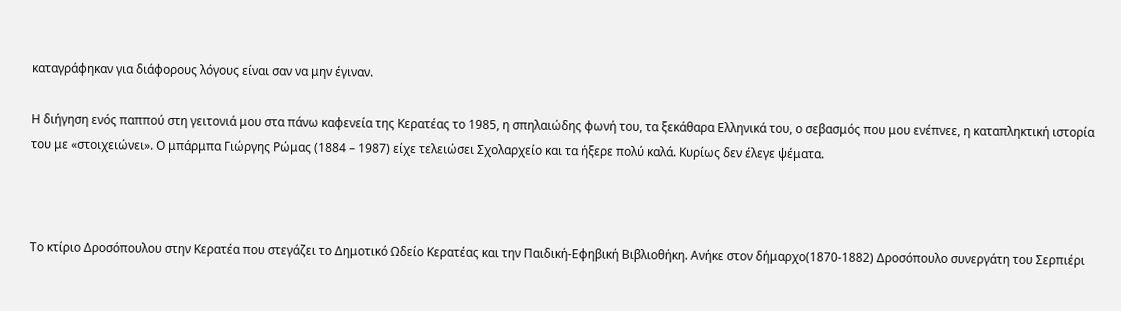καταγράφηκαν για διάφορους λόγους είναι σαν να μην έγιναν.

Η διήγηση ενός παππού στη γειτονιά μου στα πάνω καφενεία της Κερατέας το 1985, η σπηλαιώδης φωνή του, τα ξεκάθαρα Ελληνικά του, ο σεβασμός που μου ενέπνεε, η καταπληκτική ιστορία του με «στοιχειώνει». Ο μπάρμπα Γιώργης Ρώμας (1884 – 1987) είχε τελειώσει Σχολαρχείο και τα ήξερε πολύ καλά. Κυρίως δεν έλεγε ψέματα.



Το κτίριο Δροσόπουλου στην Κερατέα που στεγάζει το Δημοτικό Ωδείο Κερατέας και την Παιδική-Εφηβική Βιβλιοθήκη. Ανήκε στον δήμαρχο(1870-1882) Δροσόπουλο συνεργάτη του Σερπιέρι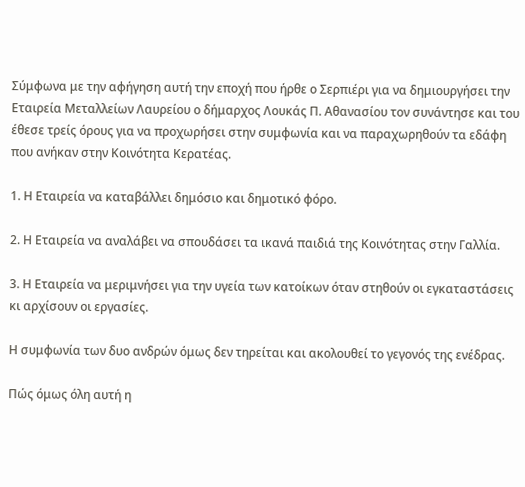Σύμφωνα με την αφήγηση αυτή την εποχή που ήρθε ο Σερπιέρι για να δημιουργήσει την Εταιρεία Μεταλλείων Λαυρείου ο δήμαρχος Λουκάς Π. Αθανασίου τον συνάντησε και του έθεσε τρείς όρους για να προχωρήσει στην συμφωνία και να παραχωρηθούν τα εδάφη που ανήκαν στην Κοινότητα Κερατέας.

1. Η Εταιρεία να καταβάλλει δημόσιο και δημοτικό φόρο.

2. Η Εταιρεία να αναλάβει να σπουδάσει τα ικανά παιδιά της Κοινότητας στην Γαλλία.

3. Η Εταιρεία να μεριμνήσει για την υγεία των κατοίκων όταν στηθούν οι εγκαταστάσεις κι αρχίσουν οι εργασίες.

Η συμφωνία των δυο ανδρών όμως δεν τηρείται και ακολουθεί το γεγονός της ενέδρας.

Πώς όμως όλη αυτή η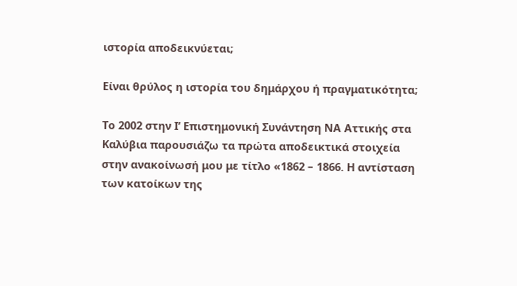ιστορία αποδεικνύεται;

Είναι θρύλος η ιστορία του δημάρχου ή πραγματικότητα;

Το 2002 στην Ι’ Επιστημονική Συνάντηση ΝΑ Αττικής στα Καλύβια παρουσιάζω τα πρώτα αποδεικτικά στοιχεία στην ανακοίνωσή μου με τίτλο «1862 – 1866. Η αντίσταση των κατοίκων της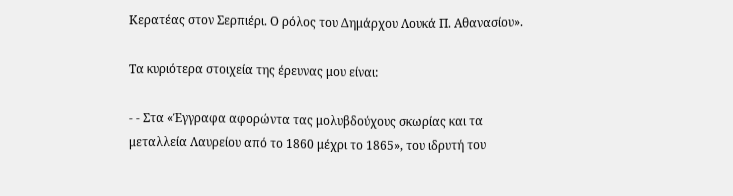Κερατέας στον Σερπιέρι. Ο ρόλος του Δημάρχου Λουκά Π. Αθανασίου».

Τα κυριότερα στοιχεία της έρευνας μου είναι:

- - Στα «Έγγραφα αφορώντα τας μολυβδούχους σκωρίας και τα μεταλλεία Λαυρείου από το 1860 μέχρι το 1865», του ιδρυτή του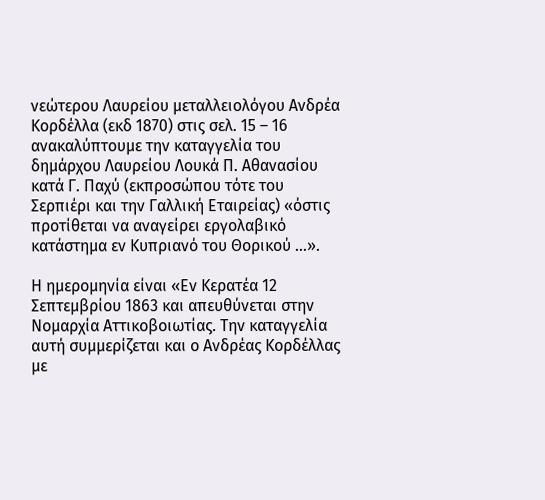νεώτερου Λαυρείου μεταλλειολόγου Ανδρέα Κορδέλλα (εκδ 1870) στις σελ. 15 – 16 ανακαλύπτουμε την καταγγελία του δημάρχου Λαυρείου Λουκά Π. Αθανασίου κατά Γ. Παχύ (εκπροσώπου τότε του Σερπιέρι και την Γαλλική Εταιρείας) «όστις προτίθεται να αναγείρει εργολαβικό κατάστημα εν Κυπριανό του Θορικού ...».

Η ημερομηνία είναι «Εν Κερατέα 12 Σεπτεμβρίου 1863 και απευθύνεται στην Νομαρχία Αττικοβοιωτίας. Την καταγγελία αυτή συμμερίζεται και ο Ανδρέας Κορδέλλας με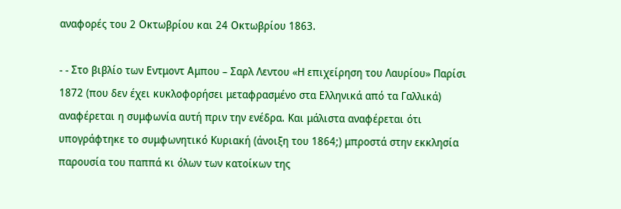αναφορές του 2 Οκτωβρίου και 24 Οκτωβρίου 1863.

- - Στο βιβλίο των Εντμοντ Αμπου – Σαρλ Λεντου «Η επιχείρηση του Λαυρίου» Παρίσι 1872 (που δεν έχει κυκλοφορήσει μεταφρασμένο στα Ελληνικά από τα Γαλλικά) αναφέρεται η συμφωνία αυτή πριν την ενέδρα. Και μάλιστα αναφέρεται ότι υπογράφτηκε το συμφωνητικό Κυριακή (άνοιξη του 1864;) μπροστά στην εκκλησία παρουσία του παππά κι όλων των κατοίκων της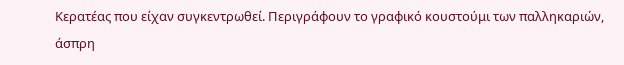Κερατέας που είχαν συγκεντρωθεί. Περιγράφουν το γραφικό κουστούμι των παλληκαριών, άσπρη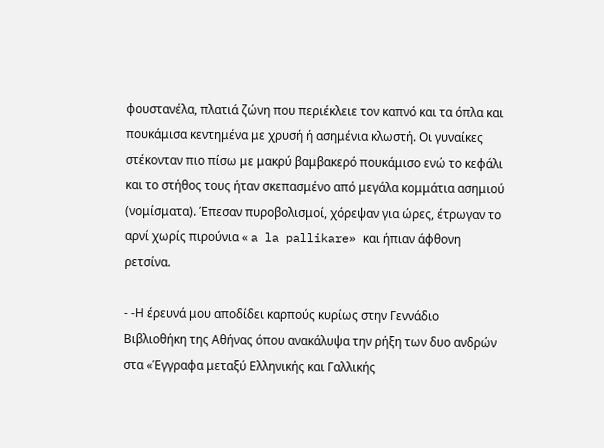φουστανέλα, πλατιά ζώνη που περιέκλειε τον καπνό και τα όπλα και πουκάμισα κεντημένα με χρυσή ή ασημένια κλωστή. Οι γυναίκες στέκονταν πιο πίσω με μακρύ βαμβακερό πουκάμισο ενώ το κεφάλι και το στήθος τους ήταν σκεπασμένο από μεγάλα κομμάτια ασημιού (νομίσματα). Έπεσαν πυροβολισμοί, χόρεψαν για ώρες, έτρωγαν το αρνί χωρίς πιρούνια « a la pallikare» και ήπιαν άφθονη ρετσίνα.

- -Η έρευνά μου αποδίδει καρπούς κυρίως στην Γεννάδιο Βιβλιοθήκη της Αθήνας όπου ανακάλυψα την ρήξη των δυο ανδρών στα «Έγγραφα μεταξύ Ελληνικής και Γαλλικής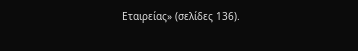Εταιρείας» (σελίδες 136).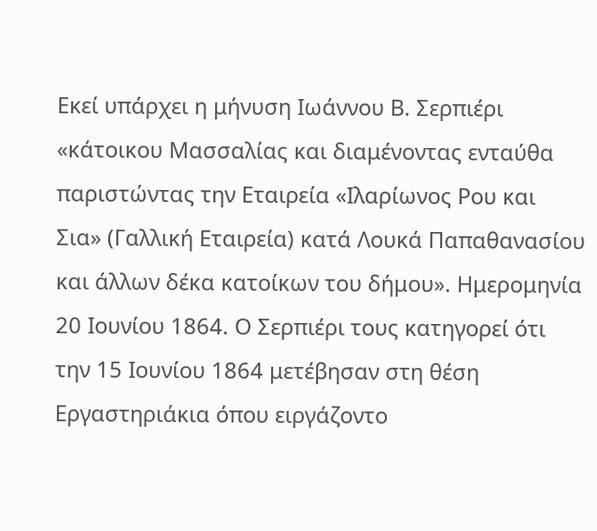Εκεί υπάρχει η μήνυση Ιωάννου Β. Σερπιέρι «κάτοικου Μασσαλίας και διαμένοντας ενταύθα παριστώντας την Εταιρεία «Ιλαρίωνος Ρου και Σια» (Γαλλική Εταιρεία) κατά Λουκά Παπαθανασίου και άλλων δέκα κατοίκων του δήμου». Ημερομηνία 20 Ιουνίου 1864. Ο Σερπιέρι τους κατηγορεί ότι την 15 Ιουνίου 1864 μετέβησαν στη θέση Εργαστηριάκια όπου ειργάζοντο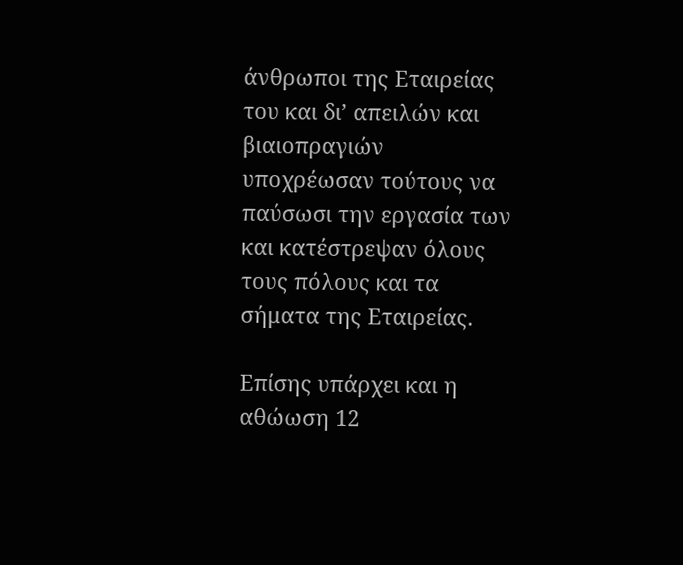άνθρωποι της Εταιρείας του και δι’ απειλών και βιαιοπραγιών υποχρέωσαν τούτους να παύσωσι την εργασία των και κατέστρεψαν όλους τους πόλους και τα σήματα της Εταιρείας.

Επίσης υπάρχει και η αθώωση 12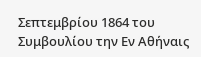Σεπτεμβρίου 1864 του Συμβουλίου την Εν Αθήναις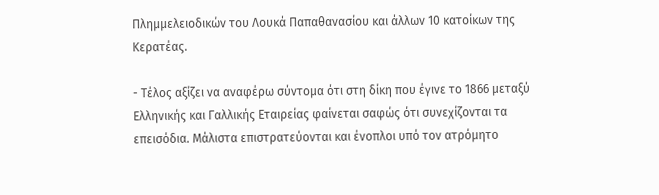Πλημμελειοδικών του Λουκά Παπαθανασίου και άλλων 10 κατοίκων της Κερατέας.

- Τέλος αξίζει να αναφέρω σύντομα ότι στη δίκη που έγινε το 1866 μεταξύ Ελληνικής και Γαλλικής Εταιρείας φαίνεται σαφώς ότι συνεχίζονται τα επεισόδια. Μάλιστα επιστρατεύονται και ένοπλοι υπό τον ατρόμητο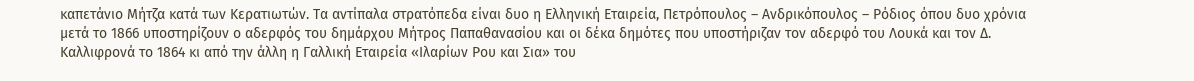καπετάνιο Μήτζα κατά των Κερατιωτών. Τα αντίπαλα στρατόπεδα είναι δυο η Ελληνική Εταιρεία, Πετρόπουλος – Ανδρικόπουλος – Ρόδιος όπου δυο χρόνια μετά το 1866 υποστηρίζουν ο αδερφός του δημάρχου Μήτρος Παπαθανασίου και οι δέκα δημότες που υποστήριζαν τον αδερφό του Λουκά και τον Δ. Καλλιφρονά το 1864 κι από την άλλη η Γαλλική Εταιρεία «Ιλαρίων Ρου και Σια» του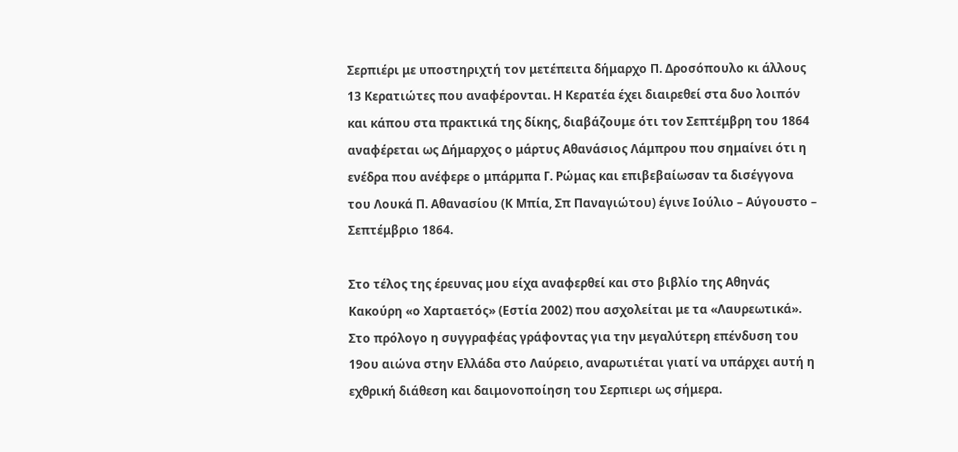Σερπιέρι με υποστηριχτή τον μετέπειτα δήμαρχο Π. Δροσόπουλο κι άλλους 13 Κερατιώτες που αναφέρονται. Η Κερατέα έχει διαιρεθεί στα δυο λοιπόν και κάπου στα πρακτικά της δίκης, διαβάζουμε ότι τον Σεπτέμβρη του 1864 αναφέρεται ως Δήμαρχος ο μάρτυς Αθανάσιος Λάμπρου που σημαίνει ότι η ενέδρα που ανέφερε ο μπάρμπα Γ. Ρώμας και επιβεβαίωσαν τα δισέγγονα του Λουκά Π. Αθανασίου (Κ Μπία, Σπ Παναγιώτου) έγινε Ιούλιο – Αύγουστο – Σεπτέμβριο 1864.

Στο τέλος της έρευνας μου είχα αναφερθεί και στο βιβλίο της Αθηνάς Κακούρη «ο Χαρταετός» (Εστία 2002) που ασχολείται με τα «Λαυρεωτικά». Στο πρόλογο η συγγραφέας γράφοντας για την μεγαλύτερη επένδυση του 19ου αιώνα στην Ελλάδα στο Λαύρειο, αναρωτιέται γιατί να υπάρχει αυτή η εχθρική διάθεση και δαιμονοποίηση του Σερπιερι ως σήμερα.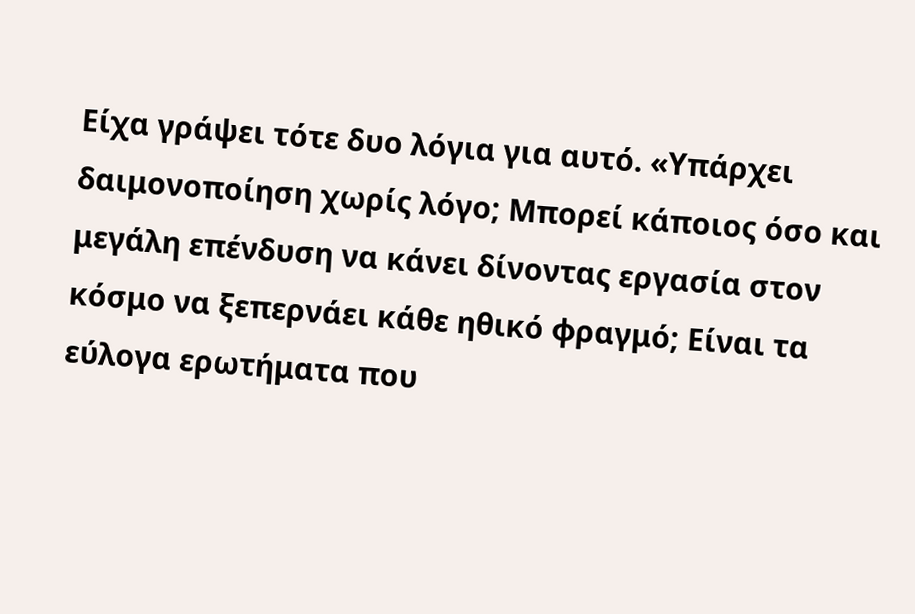Είχα γράψει τότε δυο λόγια για αυτό. «Υπάρχει δαιμονοποίηση χωρίς λόγο; Μπορεί κάποιος όσο και μεγάλη επένδυση να κάνει δίνοντας εργασία στον κόσμο να ξεπερνάει κάθε ηθικό φραγμό; Είναι τα εύλογα ερωτήματα που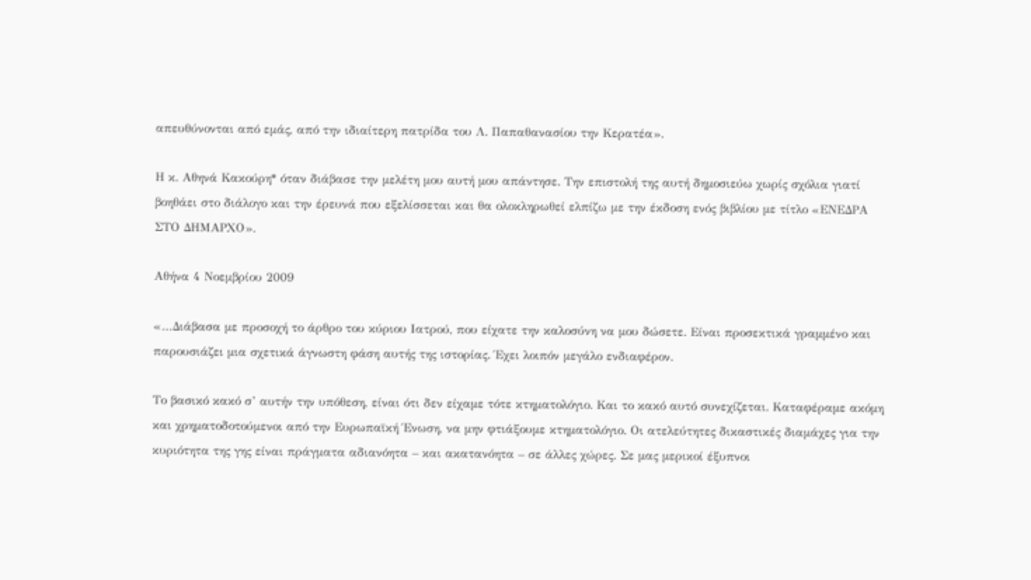απευθύνονται από εμάς, από την ιδιαίτερη πατρίδα του Λ. Παπαθανασίου την Κερατέα».

Η κ. Αθηνά Κακούρη* όταν διάβασε την μελέτη μου αυτή μου απάντησε. Την επιστολή της αυτή δημοσιεύω χωρίς σχόλια γιατί βοηθάει στο διάλογο και την έρευνά που εξελίσσεται και θα ολοκληρωθεί ελπίζω με την έκδοση ενός βιβλίου με τίτλο «ΕΝΕΔΡΑ ΣΤΟ ΔΗΜΑΡΧΟ».

Αθήνα 4 Νοεμβρίου 2009

«…Διάβασα με προσοχή το άρθρο του κύριου Ιατρού, που είχατε την καλοσύνη να μου δώσετε. Είναι προσεκτικά γραμμένο και παρουσιάζει μια σχετικά άγνωστη φάση αυτής της ιστορίας. Έχει λοιπόν μεγάλο ενδιαφέρον.

Το βασικό κακό σ’ αυτήν την υπόθεση, είναι ότι δεν είχαμε τότε κτηματολόγιο. Και το κακό αυτό συνεχίζεται. Καταφέραμε ακόμη και χρηματοδοτούμενοι από την Ευρωπαϊκή Ένωση, να μην φτιάξουμε κτηματολόγιο. Οι ατελεύτητες δικαστικές διαμάχες για την κυριότητα της γης είναι πράγματα αδιανόητα – και ακατανόητα – σε άλλες χώρες. Σε μας μερικοί έξυπνοι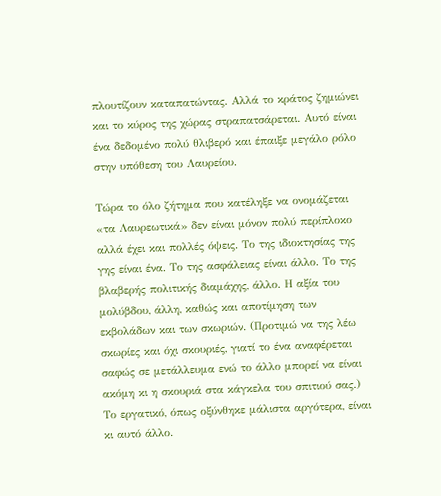πλουτίζουν καταπατώντας. Αλλά το κράτος ζημιώνει και το κύρος της χώρας στραπατσάρεται. Αυτό είναι ένα δεδομένο πολύ θλιβερό και έπαιξε μεγάλο ρόλο στην υπόθεση του Λαυρείου.

Τώρα το όλο ζήτημα που κατέληξε να ονομάζεται «τα Λαυρεωτικά» δεν είναι μόνον πολύ περίπλοκο αλλά έχει και πολλές όψεις. Το της ιδιοκτησίας της γης είναι ένα. Το της ασφάλειας είναι άλλο. Το της βλαβερής πολιτικής διαμάχης, άλλο. Η αξία του μολύβδου, άλλη, καθώς και αποτίμηση των εκβολάδων και των σκωριών. (Προτιμώ να της λέω σκωρίες και όχι σκουριές, γιατί το ένα αναφέρεται σαφώς σε μετάλλευμα ενώ το άλλο μπορεί να είναι ακόμη κι η σκουριά στα κάγκελα του σπιτιού σας.) Το εργατικό, όπως οξύνθηκε μάλιστα αργότερα, είναι κι αυτό άλλο.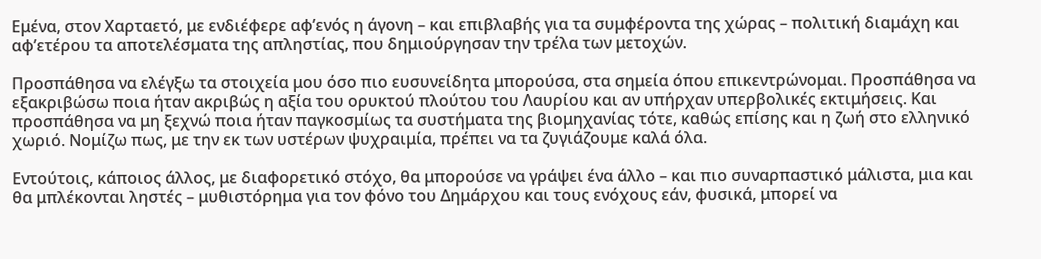Εμένα, στον Χαρταετό, με ενδιέφερε αφ’ενός η άγονη – και επιβλαβής για τα συμφέροντα της χώρας – πολιτική διαμάχη και αφ’ετέρου τα αποτελέσματα της απληστίας, που δημιούργησαν την τρέλα των μετοχών.

Προσπάθησα να ελέγξω τα στοιχεία μου όσο πιο ευσυνείδητα μπορούσα, στα σημεία όπου επικεντρώνομαι. Προσπάθησα να εξακριβώσω ποια ήταν ακριβώς η αξία του ορυκτού πλούτου του Λαυρίου και αν υπήρχαν υπερβολικές εκτιμήσεις. Και προσπάθησα να μη ξεχνώ ποια ήταν παγκοσμίως τα συστήματα της βιομηχανίας τότε, καθώς επίσης και η ζωή στο ελληνικό χωριό. Νομίζω πως, με την εκ των υστέρων ψυχραιμία, πρέπει να τα ζυγιάζουμε καλά όλα.

Εντούτοις, κάποιος άλλος, με διαφορετικό στόχο, θα μπορούσε να γράψει ένα άλλο – και πιο συναρπαστικό μάλιστα, μια και θα μπλέκονται ληστές – μυθιστόρημα για τον φόνο του Δημάρχου και τους ενόχους εάν, φυσικά, μπορεί να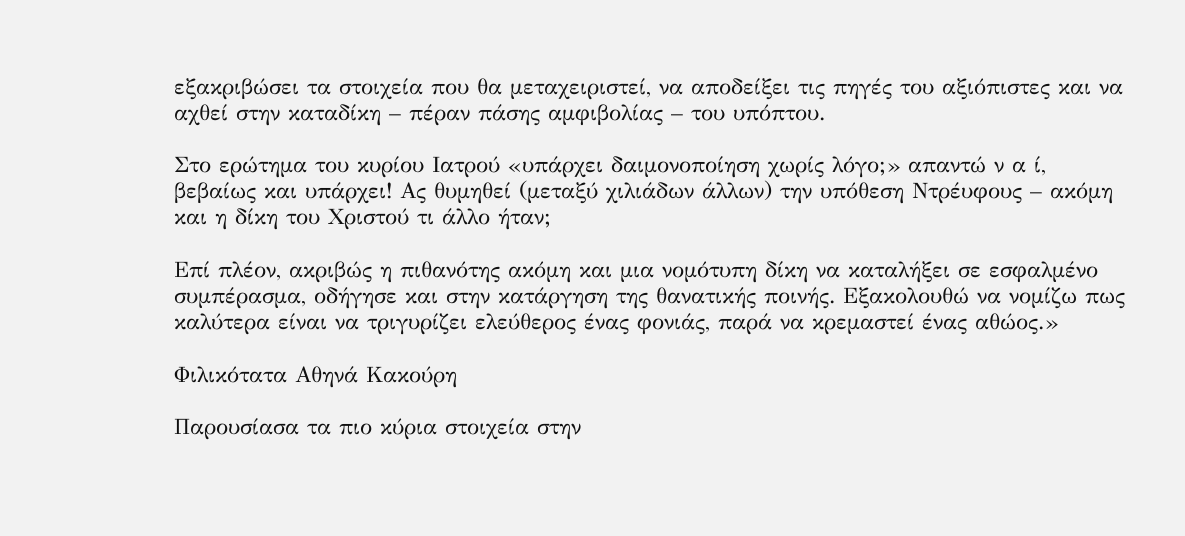εξακριβώσει τα στοιχεία που θα μεταχειριστεί, να αποδείξει τις πηγές του αξιόπιστες και να αχθεί στην καταδίκη – πέραν πάσης αμφιβολίας – του υπόπτου.

Στο ερώτημα του κυρίου Ιατρού «υπάρχει δαιμονοποίηση χωρίς λόγο;» απαντώ ν α ί, βεβαίως και υπάρχει! Ας θυμηθεί (μεταξύ χιλιάδων άλλων) την υπόθεση Ντρέυφους – ακόμη και η δίκη του Χριστού τι άλλο ήταν;

Επί πλέον, ακριβώς η πιθανότης ακόμη και μια νομότυπη δίκη να καταλήξει σε εσφαλμένο συμπέρασμα, οδήγησε και στην κατάργηση της θανατικής ποινής. Εξακολουθώ να νομίζω πως καλύτερα είναι να τριγυρίζει ελεύθερος ένας φονιάς, παρά να κρεμαστεί ένας αθώος.»

Φιλικότατα Αθηνά Κακούρη

Παρουσίασα τα πιο κύρια στοιχεία στην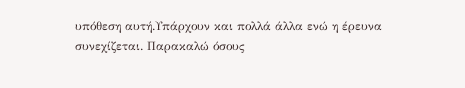υπόθεση αυτή.Υπάρχουν και πολλά άλλα ενώ η έρευνα συνεχίζεται. Παρακαλώ όσους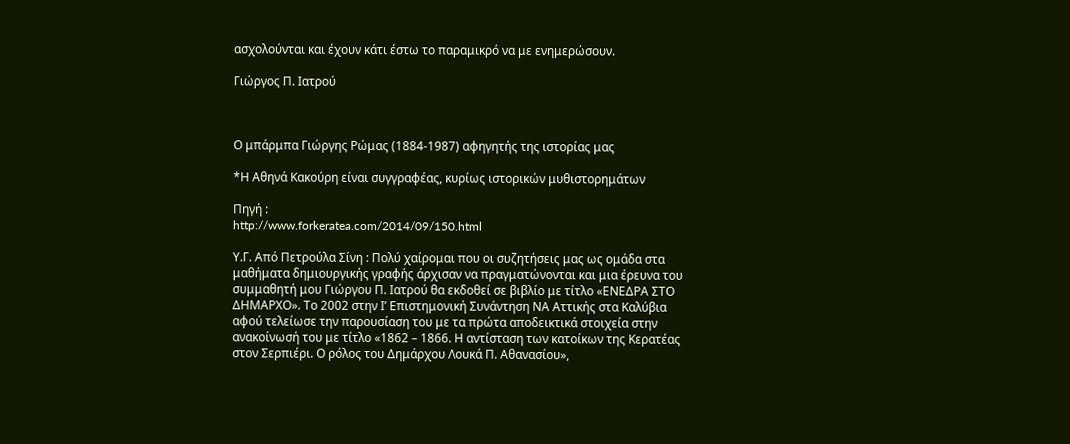ασχολούνται και έχουν κάτι έστω το παραμικρό να με ενημερώσουν.

Γιώργος Π. Ιατρού



Ο μπάρμπα Γιώργης Ρώμας (1884-1987) αφηγητής της ιστορίας μας

*Η Αθηνά Κακούρη είναι συγγραφέας, κυρίως ιστορικών μυθιστορημάτων

Πηγή :
http://www.forkeratea.com/2014/09/150.html

Υ.Γ. Από Πετρούλα Σίνη : Πολύ χαίρομαι που οι συζητήσεις μας ως ομάδα στα μαθήματα δημιουργικής γραφής άρχισαν να πραγματώνονται και μια έρευνα του συμμαθητή μου Γιώργου Π. Ιατρού θα εκδοθεί σε βιβλίο με τίτλο «ΕΝΕΔΡΑ ΣΤΟ ΔΗΜΑΡΧΟ». Το 2002 στην Ι’ Επιστημονική Συνάντηση ΝΑ Αττικής στα Καλύβια αφού τελείωσε την παρουσίαση του με τα πρώτα αποδεικτικά στοιχεία στην ανακοίνωσή του με τίτλο «1862 – 1866. Η αντίσταση των κατοίκων της Κερατέας στον Σερπιέρι. Ο ρόλος του Δημάρχου Λουκά Π. Αθανασίου»,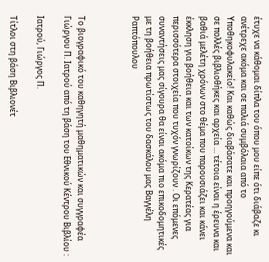έτυχε να κάθομαι δίπλα του όπου μου είπε ότι διάβαζε κι ανέτρεχε ακόμα και σε παλιά συμβόλαια από το Υποθηκοφυλακείο! Και καθώς διαβάσατε και προηγούμενα και σε πολλές βιβλιοθήκες και αρχεία ... τέτοια είναι η έρευνα και βαθιά μελέτη χρόνων στο θέμα που παρουσιάζει και κάνει έκκληση για βοήθεια και των κατοίκων της Κερατέας για περισσότερα στοιχεία που τυχόν γνωρίζουν . Οι επόμενες συναντήσεις μας σίγουρα θα είναι ακόμα πιο επικοδομητικές με τη βοήθεια πρωτίστως του δασκάλου μας Βαγγέλη Ραπτόπουλου



Το βιογραφικό του καθηγητή μαθηματικών και συγγραφέα Γιώργου Π. Ιατρού από τη βάση του Εθνικού Κέντρου Βιβλίου :

Ιατρού, Γιώργος Π.

Τίτλοι στη βάση Βιβλιονέτ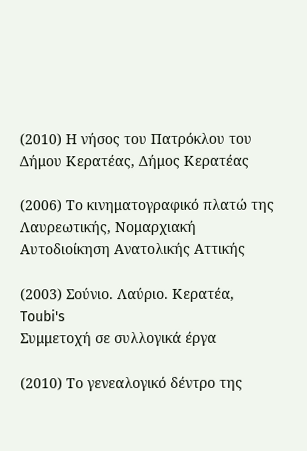(2010) Η νήσος του Πατρόκλου του Δήμου Κερατέας, Δήμος Κερατέας

(2006) Το κινηματογραφικό πλατώ της Λαυρεωτικής, Νομαρχιακή Αυτοδιοίκηση Ανατολικής Αττικής

(2003) Σούνιο. Λαύριο. Κερατέα, Toubi's
Συμμετοχή σε συλλογικά έργα

(2010) Το γενεαλογικό δέντρο της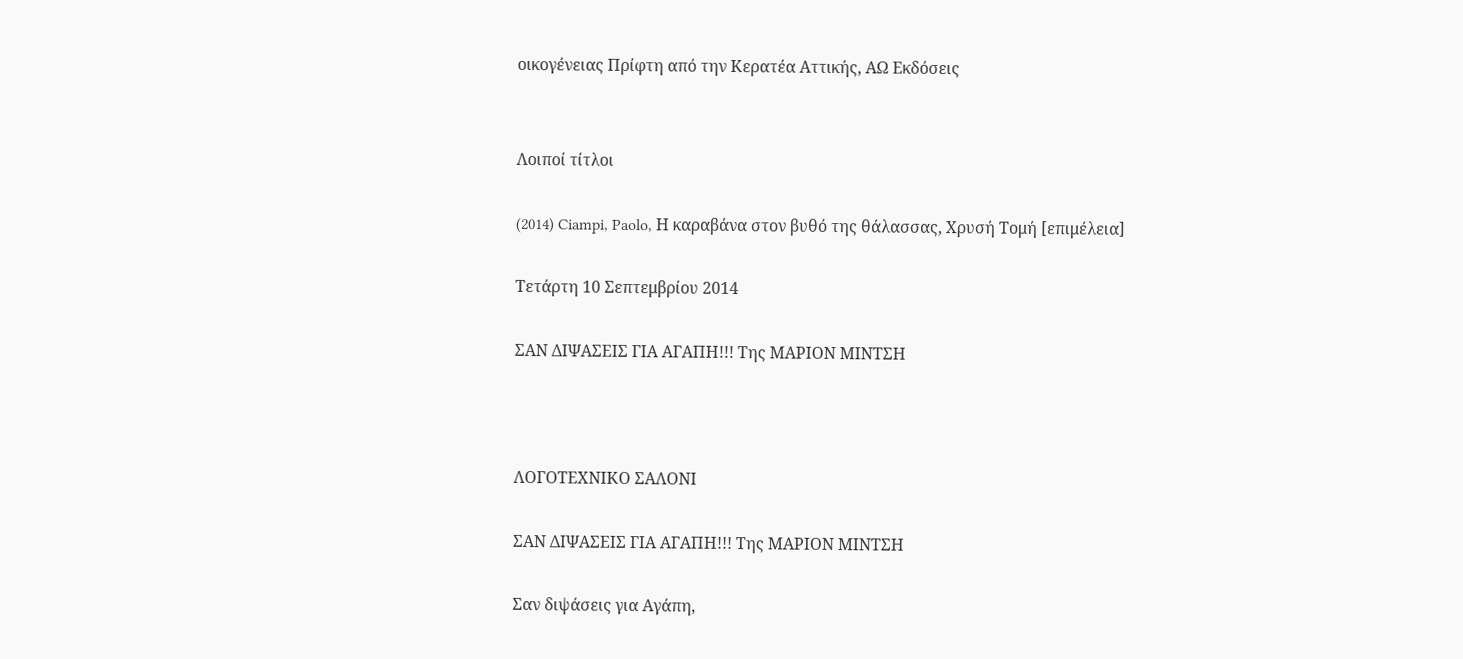οικογένειας Πρίφτη από την Κερατέα Αττικής, ΑΩ Εκδόσεις


Λοιποί τίτλοι

(2014) Ciampi, Paolo, Η καραβάνα στον βυθό της θάλασσας, Χρυσή Τομή [επιμέλεια]

Τετάρτη 10 Σεπτεμβρίου 2014

ΣΑΝ ΔΙΨΑΣΕΙΣ ΓΙΑ ΑΓΑΠΗ!!! Της ΜΑΡΙΟΝ ΜΙΝΤΣΗ



ΛΟΓΟΤΕΧΝΙΚΟ ΣΑΛΟΝΙ

ΣΑΝ ΔΙΨΑΣΕΙΣ ΓΙΑ ΑΓΑΠΗ!!! Της ΜΑΡΙΟΝ ΜΙΝΤΣΗ

Σαν διψάσεις για Αγάπη,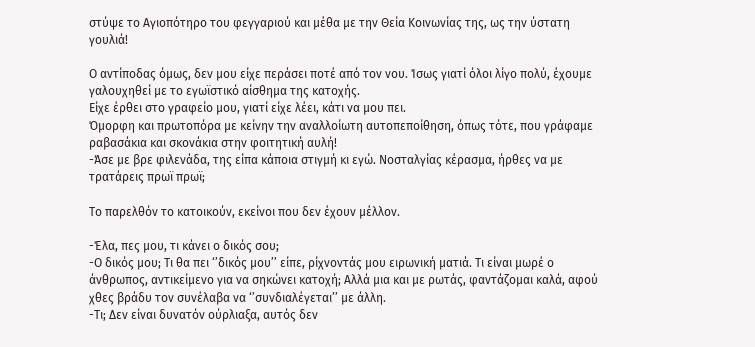στύψε το Αγιοπότηρο του φεγγαριού και μέθα με την Θεία Κοινωνίας της, ως την ύστατη γουλιά!

Ο αντίποδας όμως, δεν μου είχε περάσει ποτέ από τον νου. Ίσως γιατί όλοι λίγο πολύ, έχουμε γαλουχηθεί με το εγωϊστικό αίσθημα της κατοχής.
Είχε έρθει στο γραφείο μου, γιατί είχε λέει, κάτι να μου πει.
Όμορφη και πρωτοπόρα με κείνην την αναλλοίωτη αυτοπεποίθηση, όπως τότε, που γράφαμε ραβασάκια και σκονάκια στην φοιτητική αυλή!
-Άσε με βρε φιλενάδα, της είπα κάποια στιγμή κι εγώ. Νοσταλγίας κέρασμα, ήρθες να με τρατάρεις πρωϊ πρωϊ;

Το παρελθόν το κατοικούν, εκείνοι που δεν έχουν μέλλον.

-Έλα, πες μου, τι κάνει ο δικός σου;
-Ο δικός μου; Τι θα πει ‘’δικός μου’’ είπε, ρίχνοντάς μου ειρωνική ματιά. Τι είναι μωρέ ο άνθρωπος, αντικείμενο για να σηκώνει κατοχή; Αλλά μια και με ρωτάς, φαντάζομαι καλά, αφού χθες βράδυ τον συνέλαβα να ‘’συνδιαλέγεται’’ με άλλη.
-Τι; Δεν είναι δυνατόν ούρλιαξα, αυτός δεν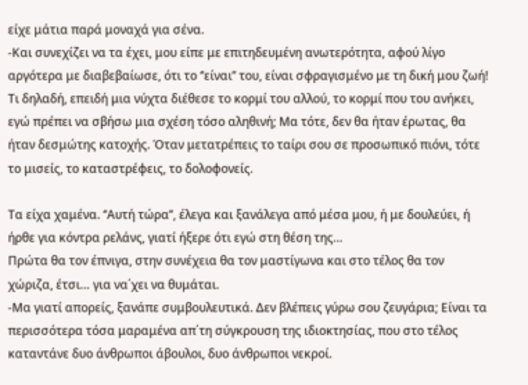είχε μάτια παρά μοναχά για σένα.
-Και συνεχίζει να τα έχει, μου είπε με επιτηδευμένη ανωτερότητα, αφού λίγο αργότερα με διαβεβαίωσε, ότι το ‘’είναι’’ του, είναι σφραγισμένο με τη δική μου ζωή!
Τι δηλαδή, επειδή μια νύχτα διέθεσε το κορμί του αλλού, το κορμί που του ανήκει, εγώ πρέπει να σβήσω μια σχέση τόσο αληθινή; Μα τότε, δεν θα ήταν έρωτας, θα ήταν δεσμώτης κατοχής. Όταν μετατρέπεις το ταίρι σου σε προσωπικό πιόνι, τότε το μισείς, το καταστρέφεις, το δολοφονείς.

Τα είχα χαμένα. ‘’Αυτή τώρα’’, έλεγα και ξανάλεγα από μέσα μου, ή με δουλεύει, ή ήρθε για κόντρα ρελάνς, γιατί ήξερε ότι εγώ στη θέση της…
Πρώτα θα τον έπνιγα, στην συνέχεια θα τον μαστίγωνα και στο τέλος θα τον χώριζα, έτσι… για να΄χει να θυμάται.
-Μα γιατί απορείς, ξανάπε συμβουλευτικά. Δεν βλέπεις γύρω σου ζευγάρια; Είναι τα περισσότερα τόσα μαραμένα απ΄τη σύγκρουση της ιδιοκτησίας, που στο τέλος καταντάνε δυο άνθρωποι άβουλοι, δυο άνθρωποι νεκροί.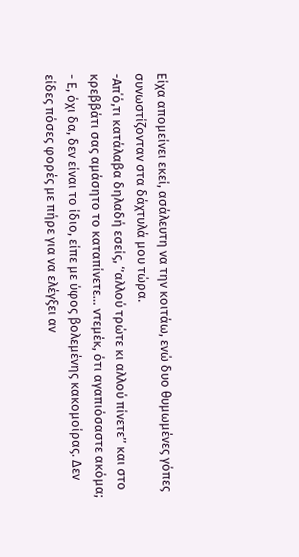Είχα απομείνει εκεί, ασάλευτη να την κοιτάω, ενώ δυο θυμωμένες γόπες συνωστίζονταν στα δάχτυλά μου τώρα.
-Απ΄ό,τι κατάλαβα δηλαδή εσείς, ‘’αλλού τρώτε κι αλλού πίνετε’’ και στο κρεββάτι σας αμάσητο το καταπίνετε… ντεμέκ, ότι αγαπιόσαστε ακόμα;
- Ε, όχι δα, δεν είναι το ίδιο, είπε με ύφος βολεμένης κακομοίρας. Δεν είδες πόσες φορές με πήρε για να ελέγξει αν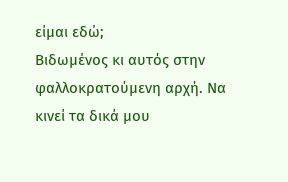είμαι εδώ;
Βιδωμένος κι αυτός στην φαλλοκρατούμενη αρχή. Να κινεί τα δικά μου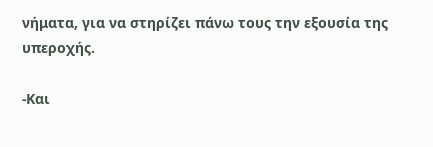νήματα, για να στηρίζει πάνω τους την εξουσία της υπεροχής.

-Και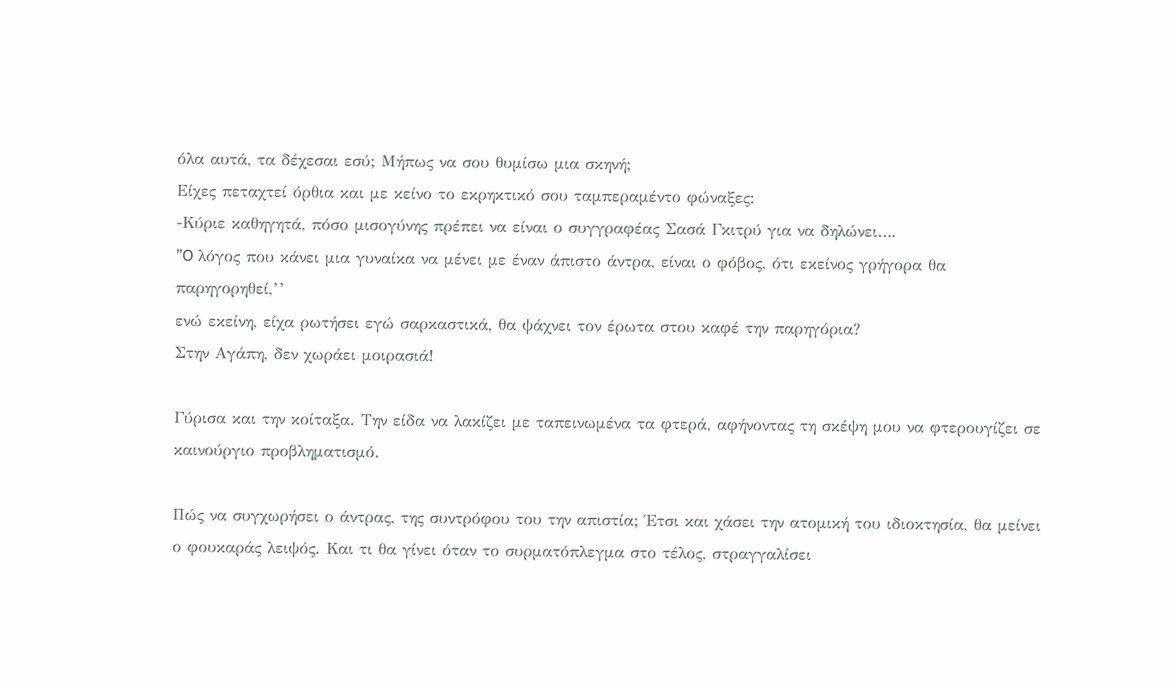όλα αυτά, τα δέχεσαι εσύ; Μήπως να σου θυμίσω μια σκηνή;
Είχες πεταχτεί όρθια και με κείνο το εκρηκτικό σου ταμπεραμέντο φώναξες:
-Κύριε καθηγητά, πόσο μισογύνης πρέπει να είναι ο συγγραφέας Σασά Γκιτρύ για να δηλώνει….
’’O λόγος που κάνει μια γυναίκα να μένει με έναν άπιστο άντρα, είναι ο φόβος, ότι εκείνος γρήγορα θα παρηγορηθεί,’’
ενώ εκείνη, είχα ρωτήσει εγώ σαρκαστικά, θα ψάχνει τον έρωτα στου καφέ την παρηγόρια?
Στην Αγάπη, δεν χωράει μοιρασιά!

Γύρισα και την κοίταξα. Την είδα να λακίζει με ταπεινωμένα τα φτερά, αφήνοντας τη σκέψη μου να φτερουγίζει σε καινούργιο προβληματισμό.

Πώς να συγχωρήσει ο άντρας, της συντρόφου του την απιστία; Έτσι και χάσει την ατομική του ιδιοκτησία, θα μείνει ο φουκαράς λειψός. Και τι θα γίνει όταν το συρματόπλεγμα στο τέλος, στραγγαλίσει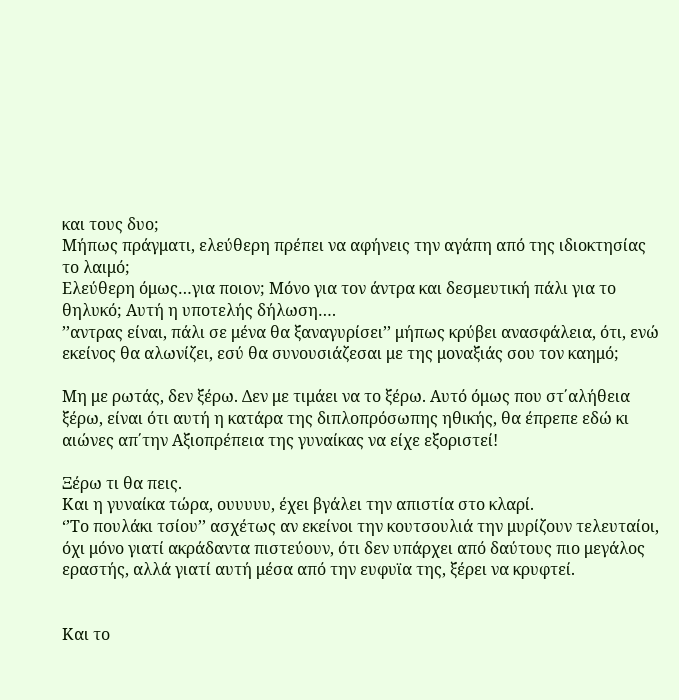και τους δυο;
Μήπως πράγματι, ελεύθερη πρέπει να αφήνεις την αγάπη από της ιδιοκτησίας το λαιμό;
Ελεύθερη όμως…για ποιον; Μόνο για τον άντρα και δεσμευτική πάλι για το θηλυκό; Αυτή η υποτελής δήλωση….
’’αντρας είναι, πάλι σε μένα θα ξαναγυρίσει’’ μήπως κρύβει ανασφάλεια, ότι, ενώ εκείνος θα αλωνίζει, εσύ θα συνουσιάζεσαι με της μοναξιάς σου τον καημό;

Mη με ρωτάς, δεν ξέρω. Δεν με τιμάει να το ξέρω. Αυτό όμως που στ΄αλήθεια ξέρω, είναι ότι αυτή η κατάρα της διπλοπρόσωπης ηθικής, θα έπρεπε εδώ κι αιώνες απ΄την Αξιοπρέπεια της γυναίκας να είχε εξοριστεί!

Ξέρω τι θα πεις.
Και η γυναίκα τώρα, ουυυυυ, έχει βγάλει την απιστία στο κλαρί.
‘’Το πουλάκι τσίου’’ ασχέτως αν εκείνοι την κουτσουλιά την μυρίζουν τελευταίοι, όχι μόνο γιατί ακράδαντα πιστεύουν, ότι δεν υπάρχει από δαύτους πιο μεγάλος εραστής, αλλά γιατί αυτή μέσα από την ευφυϊα της, ξέρει να κρυφτεί.


Και το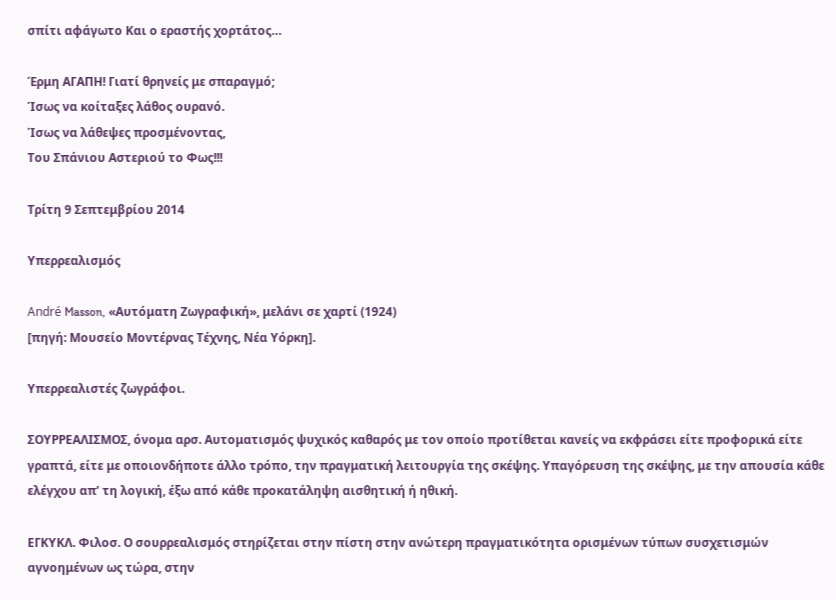σπίτι αφάγωτο Και ο εραστής χορτάτος…

Έρμη ΑΓΑΠΗ! Γιατί θρηνείς με σπαραγμό;
Ίσως να κοίταξες λάθος ουρανό.
Ίσως να λάθεψες προσμένοντας,
Του Σπάνιου Αστεριού το Φως!!!

Τρίτη 9 Σεπτεμβρίου 2014

Yπερρεαλισμός

André Masson, «Αυτόματη Ζωγραφική», μελάνι σε χαρτί (1924)
[πηγή: Μουσείο Μοντέρνας Τέχνης, Νέα Υόρκη].

Υπερρεαλιστές ζωγράφοι.

ΣΟΥΡΡΕΑΛΙΣΜΟΣ, όνομα αρσ. Αυτοματισμός ψυχικός καθαρός με τον οποίο προτίθεται κανείς να εκφράσει είτε προφορικά είτε γραπτά, είτε με οποιονδήποτε άλλο τρόπο, την πραγματική λειτουργία της σκέψης. Υπαγόρευση της σκέψης, με την απουσία κάθε ελέγχου απ’ τη λογική, έξω από κάθε προκατάληψη αισθητική ή ηθική.

ΕΓΚΥΚΛ. Φιλοσ. Ο σουρρεαλισμός στηρίζεται στην πίστη στην ανώτερη πραγματικότητα ορισμένων τύπων συσχετισμών αγνοημένων ως τώρα, στην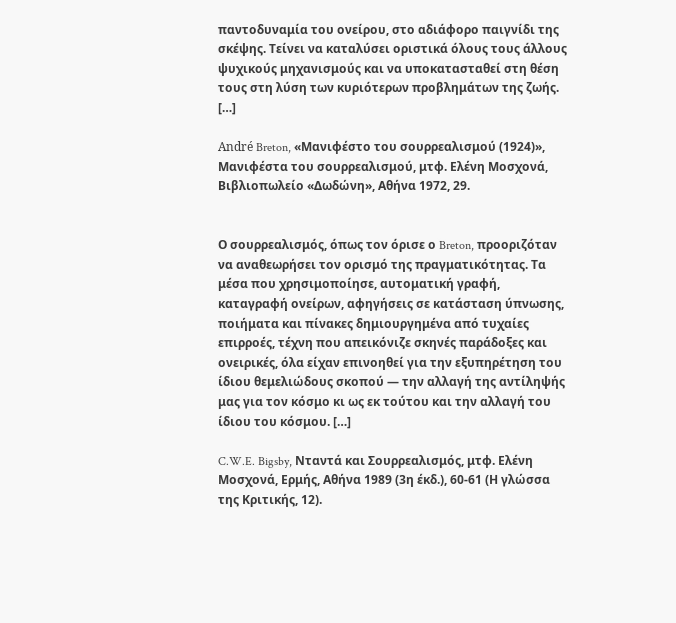παντοδυναμία του ονείρου, στο αδιάφορο παιγνίδι της σκέψης. Τείνει να καταλύσει οριστικά όλους τους άλλους ψυχικούς μηχανισμούς και να υποκατασταθεί στη θέση τους στη λύση των κυριότερων προβλημάτων της ζωής. […]

André Breton, «Μανιφέστο του σουρρεαλισμού (1924)», Μανιφέστα του σουρρεαλισμού, μτφ. Ελένη Μοσχονά, Βιβλιοπωλείο «Δωδώνη», Αθήνα 1972, 29.


Ο σουρρεαλισμός, όπως τον όρισε ο Breton, προοριζόταν να αναθεωρήσει τον ορισμό της πραγματικότητας. Τα μέσα που χρησιμοποίησε, αυτοματική γραφή, καταγραφή ονείρων, αφηγήσεις σε κατάσταση ύπνωσης, ποιήματα και πίνακες δημιουργημένα από τυχαίες επιρροές, τέχνη που απεικόνιζε σκηνές παράδοξες και ονειρικές, όλα είχαν επινοηθεί για την εξυπηρέτηση του ίδιου θεμελιώδους σκοπού — την αλλαγή της αντίληψής μας για τον κόσμο κι ως εκ τούτου και την αλλαγή του ίδιου του κόσμου. […]

C.W.E. Bigsby, Νταντά και Σουρρεαλισμός, μτφ. Ελένη Μοσχονά, Ερμής, Αθήνα 1989 (3η έκδ.), 60-61 (Η γλώσσα της Κριτικής, 12).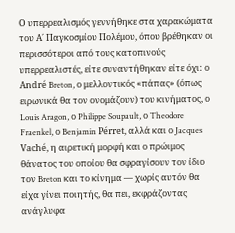Ο υπερρεαλισμός γεννήθηκε στα χαρακώματα του Α΄ Παγκοσμίου Πολέμου, όπου βρέθηκαν οι περισσότεροι από τους κατοπινούς υπερρεαλιστές, είτε συναντήθηκαν είτε όχι: ο André Breton, ο μελλοντικός «πάπας» (όπως ειρωνικά θα τον ονομάζουν) του κινήματος, ο Louis Aragon, ο Philippe Soupault, ο Theodore Fraenkel, ο Benjamin Pérret, αλλά και ο Jacques Vaché, η αιρετική μορφή και ο πρώιμος θάνατος του οποίου θα σφραγίσουν τον ίδιο τον Breton και το κίνημα — χωρίς αυτόν θα είχα γίνει ποιητής, θα πει, εκφράζοντας ανάγλυφα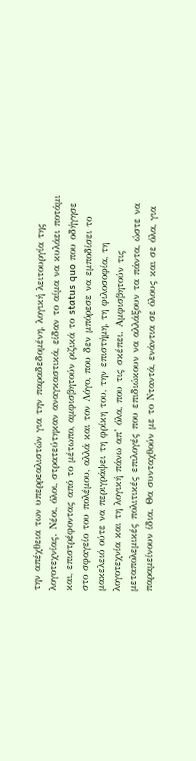την απέχθεια των υπερρεαλιστών για την παραδεδομένη, λογική λειτουργία της λογοτεχνίας. Νέοι, όλοι, στρατεύτηκαν αναγκαστικά, είδαν το αίμα να κυλάει ποτάμι και, επιστρέφοντας από το μέτωπο, αμφισβητούν ριζικά το status quo που οδήγησε στο σφαγείο του πολέμου, αλλά και τον Λόγο, που δεν μπόρεσε να εμποδίσει το μακελειό ούτε να περιγράψει τη φρίκη του, την επιστήμη, τη φιλοσοφία, τη λογοτεχνία και τη λογική πάνω απ’ όλα, που τις σκέπει. Αμφισβητούν τις μεταπολεμικές πολιτικές επιλογές που επιδιώκουν να αλλάξουν τα πάντα, ώστε να παραμείνουν ίδια. Θα συνταχθούν με το Νταντά, ενάντια σε όλους και σε όλα, για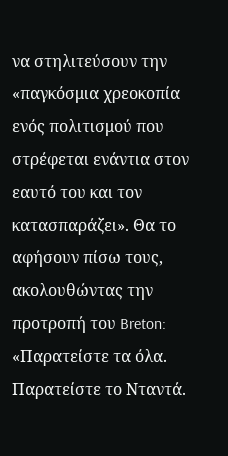να στηλιτεύσουν την «παγκόσμια χρεοκοπία ενός πολιτισμού που στρέφεται ενάντια στον εαυτό του και τον κατασπαράζει». Θα το αφήσουν πίσω τους, ακολουθώντας την προτροπή του Breton: «Παρατείστε τα όλα. Παρατείστε το Νταντά.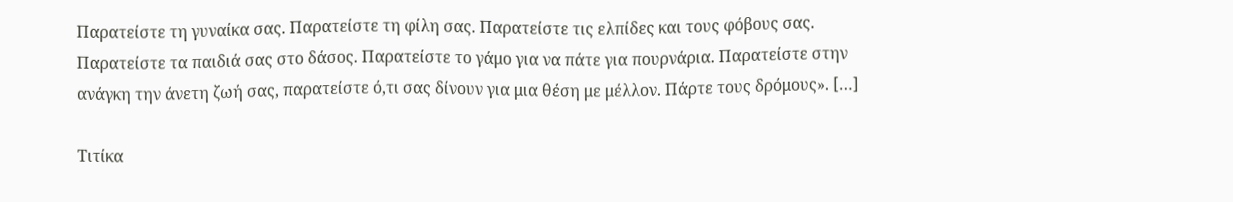Παρατείστε τη γυναίκα σας. Παρατείστε τη φίλη σας. Παρατείστε τις ελπίδες και τους φόβους σας. Παρατείστε τα παιδιά σας στο δάσος. Παρατείστε το γάμο για να πάτε για πουρνάρια. Παρατείστε στην ανάγκη την άνετη ζωή σας, παρατείστε ό,τι σας δίνουν για μια θέση με μέλλον. Πάρτε τους δρόμους». […]

Τιτίκα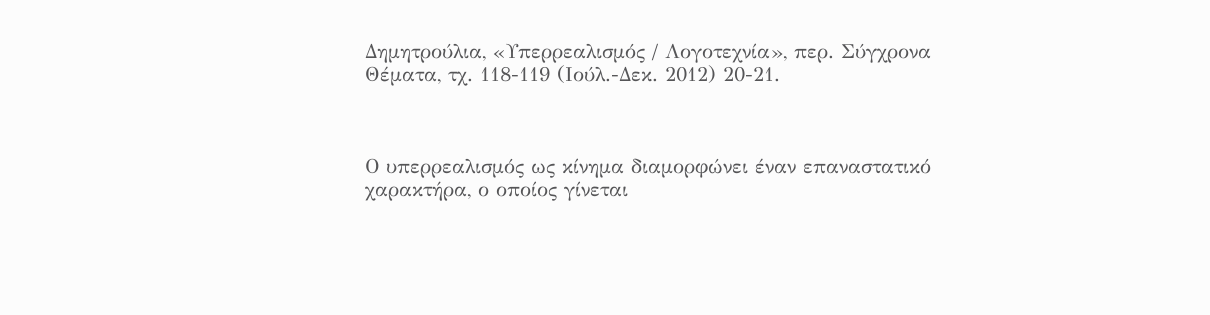Δημητρούλια, «Υπερρεαλισμός / Λογοτεχνία», περ. Σύγχρονα Θέματα, τχ. 118-119 (Ιούλ.-Δεκ. 2012) 20-21.



Ο υπερρεαλισμός ως κίνημα διαμορφώνει έναν επαναστατικό χαρακτήρα, ο οποίος γίνεται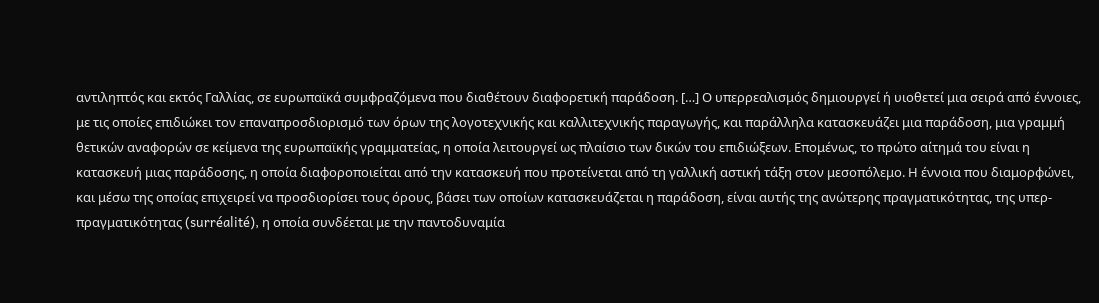αντιληπτός και εκτός Γαλλίας, σε ευρωπαϊκά συμφραζόμενα που διαθέτουν διαφορετική παράδοση. […] Ο υπερρεαλισμός δημιουργεί ή υιοθετεί μια σειρά από έννοιες, με τις οποίες επιδιώκει τον επαναπροσδιορισμό των όρων της λογοτεχνικής και καλλιτεχνικής παραγωγής, και παράλληλα κατασκευάζει μια παράδοση, μια γραμμή θετικών αναφορών σε κείμενα της ευρωπαϊκής γραμματείας, η οποία λειτουργεί ως πλαίσιο των δικών του επιδιώξεων. Επομένως, το πρώτο αίτημά του είναι η κατασκευή μιας παράδοσης, η οποία διαφοροποιείται από την κατασκευή που προτείνεται από τη γαλλική αστική τάξη στον μεσοπόλεμο. Η έννοια που διαμορφώνει, και μέσω της οποίας επιχειρεί να προσδιορίσει τους όρους, βάσει των οποίων κατασκευάζεται η παράδοση, είναι αυτής της ανώτερης πραγματικότητας, της υπερ-πραγματικότητας (surréalité), η οποία συνδέεται με την παντοδυναμία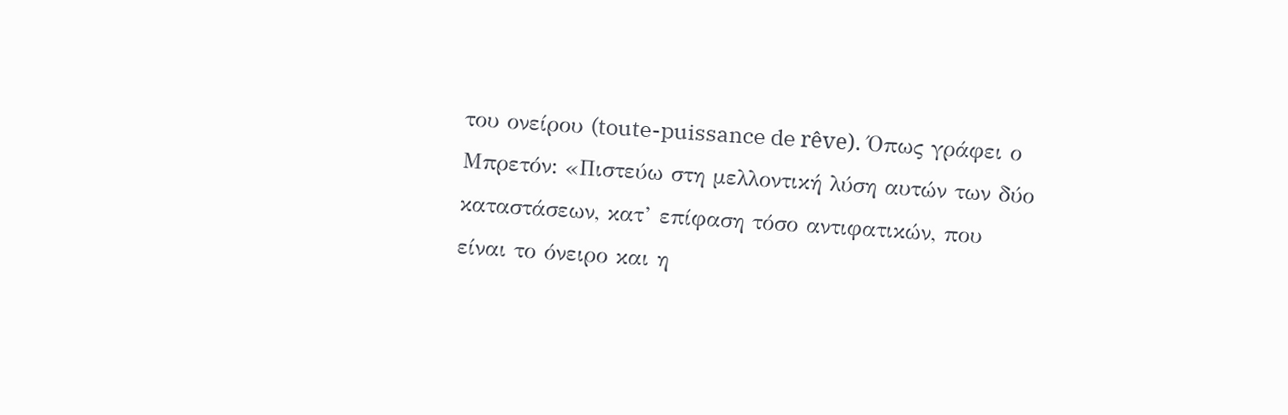του ονείρου (toute-puissance de rêve). Όπως γράφει ο Μπρετόν: «Πιστεύω στη μελλοντική λύση αυτών των δύο καταστάσεων, κατ’ επίφαση τόσο αντιφατικών, που είναι το όνειρο και η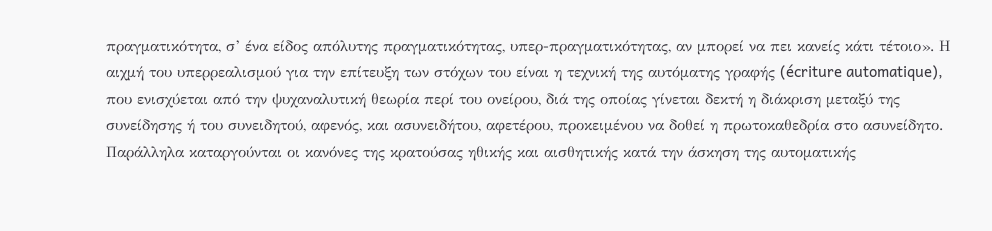πραγματικότητα, σ’ ένα είδος απόλυτης πραγματικότητας, υπερ-πραγματικότητας, αν μπορεί να πει κανείς κάτι τέτοιο». Η αιχμή του υπερρεαλισμού για την επίτευξη των στόχων του είναι η τεχνική της αυτόματης γραφής (écriture automatique), που ενισχύεται από την ψυχαναλυτική θεωρία περί του ονείρου, διά της οποίας γίνεται δεκτή η διάκριση μεταξύ της συνείδησης ή του συνειδητού, αφενός, και ασυνειδήτου, αφετέρου, προκειμένου να δοθεί η πρωτοκαθεδρία στο ασυνείδητο. Παράλληλα καταργούνται οι κανόνες της κρατούσας ηθικής και αισθητικής κατά την άσκηση της αυτοματικής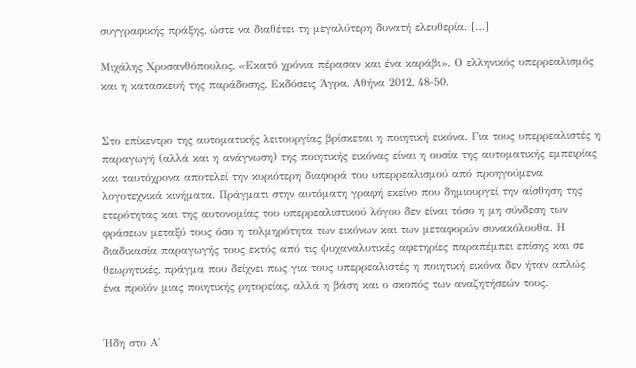συγγραφικής πράξης, ώστε να διαθέτει τη μεγαλύτερη δυνατή ελευθερία. […]

Μιχάλης Χρυσανθόπουλος, «Εκατό χρόνια πέρασαν και ένα καράβι». Ο ελληνικός υπερρεαλισμός και η κατασκευή της παράδοσης, Εκδόσεις Άγρα, Αθήνα 2012, 48-50.


Στο επίκεντρο της αυτοματικής λειτουργίας βρίσκεται η ποιητική εικόνα. Για τους υπερρεαλιστές η παραγωγή (αλλά και η ανάγνωση) της ποιητικής εικόνας είναι η ουσία της αυτοματικής εμπειρίας και ταυτόχρονα αποτελεί την κυριότερη διαφορά του υπερρεαλισμού από προηγούμενα λογοτεχνικά κινήματα. Πράγματι στην αυτόματη γραφή εκείνο που δημιουργεί την αίσθηση της ετερότητας και της αυτονομίας του υπερρεαλιστικού λόγου δεν είναι τόσο η μη σύνδεση των φράσεων μεταξύ τους όσο η τολμηρότητα των εικόνων και των μεταφορών συνακόλουθα. Η διαδικασία παραγωγής τους εκτός από τις ψυχαναλυτικές αφετηρίες παραπέμπει επίσης και σε θεωρητικές, πράγμα που δείχνει πως για τους υπερρεαλιστές η ποιητική εικόνα δεν ήταν απλώς ένα προϊόν μιας ποιητικής ρητορείας, αλλά η βάση και ο σκοπός των αναζητήσεών τους.


Ήδη στο Α΄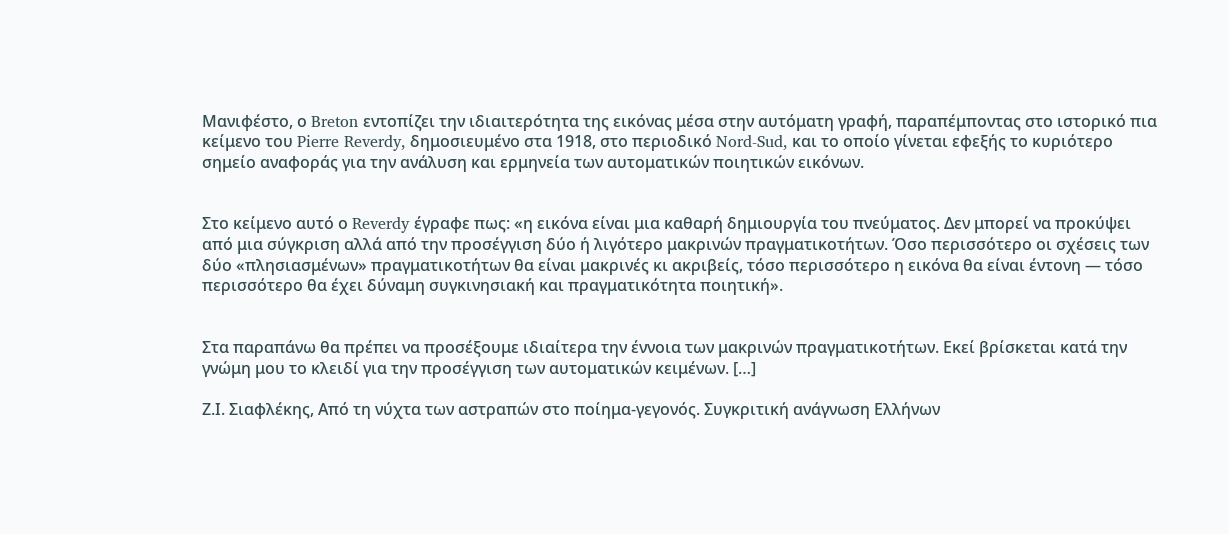Μανιφέστο, ο Breton εντοπίζει την ιδιαιτερότητα της εικόνας μέσα στην αυτόματη γραφή, παραπέμποντας στο ιστορικό πια κείμενο του Pierre Reverdy, δημοσιευμένο στα 1918, στο περιοδικό Nord-Sud, και το οποίο γίνεται εφεξής το κυριότερο σημείο αναφοράς για την ανάλυση και ερμηνεία των αυτοματικών ποιητικών εικόνων.


Στο κείμενο αυτό ο Reverdy έγραφε πως: «η εικόνα είναι μια καθαρή δημιουργία του πνεύματος. Δεν μπορεί να προκύψει από μια σύγκριση αλλά από την προσέγγιση δύο ή λιγότερο μακρινών πραγματικοτήτων. Όσο περισσότερο οι σχέσεις των δύο «πλησιασμένων» πραγματικοτήτων θα είναι μακρινές κι ακριβείς, τόσο περισσότερο η εικόνα θα είναι έντονη — τόσο περισσότερο θα έχει δύναμη συγκινησιακή και πραγματικότητα ποιητική».


Στα παραπάνω θα πρέπει να προσέξουμε ιδιαίτερα την έννοια των μακρινών πραγματικοτήτων. Εκεί βρίσκεται κατά την γνώμη μου το κλειδί για την προσέγγιση των αυτοματικών κειμένων. […]

Ζ.Ι. Σιαφλέκης, Από τη νύχτα των αστραπών στο ποίημα-γεγονός. Συγκριτική ανάγνωση Ελλήνων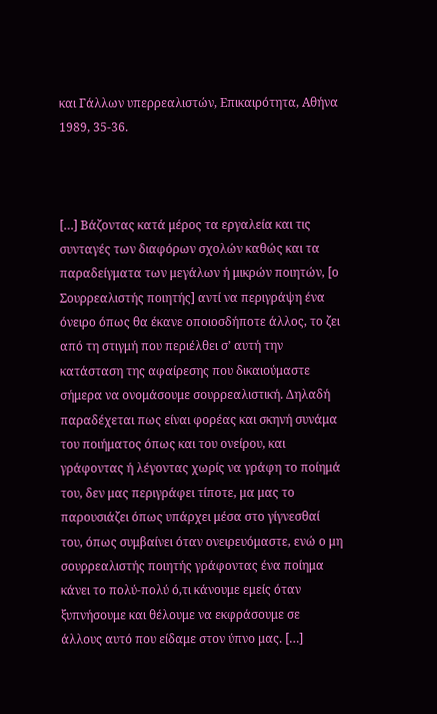και Γάλλων υπερρεαλιστών, Επικαιρότητα, Αθήνα 1989, 35-36.



[…] Βάζοντας κατά μέρος τα εργαλεία και τις συνταγές των διαφόρων σχολών καθώς και τα παραδείγματα των μεγάλων ή μικρών ποιητών, [ο Σουρρεαλιστής ποιητής] αντί να περιγράψη ένα όνειρο όπως θα έκανε οποιοσδήποτε άλλος, το ζει από τη στιγμή που περιέλθει σ’ αυτή την κατάσταση της αφαίρεσης που δικαιούμαστε σήμερα να ονομάσουμε σουρρεαλιστική. Δηλαδή παραδέχεται πως είναι φορέας και σκηνή συνάμα του ποιήματος όπως και του ονείρου, και γράφοντας ή λέγοντας χωρίς να γράφη το ποίημά του, δεν μας περιγράφει τίποτε, μα μας το παρουσιάζει όπως υπάρχει μέσα στο γίγνεσθαί του, όπως συμβαίνει όταν ονειρευόμαστε, ενώ ο μη σουρρεαλιστής ποιητής γράφοντας ένα ποίημα κάνει το πολύ-πολύ ό,τι κάνουμε εμείς όταν ξυπνήσουμε και θέλουμε να εκφράσουμε σε άλλους αυτό που είδαμε στον ύπνο μας. […]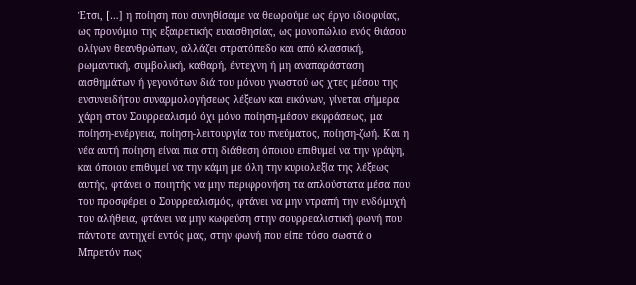Έτσι, […] η ποίηση που συνηθίσαμε να θεωρούμε ως έργο ιδιοφυίας, ως προνόμιο της εξαιρετικής ευαισθησίας, ως μονοπώλιο ενός θιάσου ολίγων θεανθρώπων, αλλάζει στρατόπεδο και από κλασσική, ρωμαντική, συμβολική, καθαρή, έντεχνη ή μη αναπαράσταση αισθημάτων ή γεγονότων διά του μόνου γνωστού ως χτες μέσου της ενσυνειδήτου συναρμολογήσεως λέξεων και εικόνων, γίνεται σήμερα χάρη στον Σουρρεαλισμό όχι μόνο ποίηση-μέσον εκφράσεως, μα ποίηση-ενέργεια, ποίηση-λειτουργία του πνεύματος, ποίηση-ζωή. Και η νέα αυτή ποίηση είναι πια στη διάθεση όποιου επιθυμεί να την γράψη, και όποιου επιθυμεί να την κάμη με όλη την κυριολεξία της λέξεως αυτής, φτάνει ο ποιητής να μην περιφρονήση τα απλούστατα μέσα που του προσφέρει ο Σουρρεαλισμός, φτάνει να μην ντραπή την ενδόμυχή του αλήθεια, φτάνει να μην κωφεύση στην σουρρεαλιστική φωνή που πάντοτε αντηχεί εντός μας, στην φωνή που είπε τόσο σωστά ο Μπρετόν πως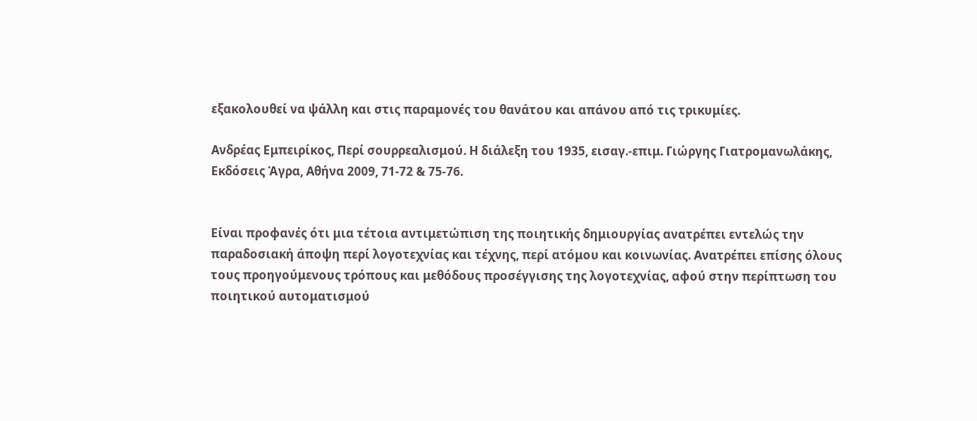εξακολουθεί να ψάλλη και στις παραμονές του θανάτου και απάνου από τις τρικυμίες.

Ανδρέας Εμπειρίκος, Περί σουρρεαλισμού. Η διάλεξη του 1935, εισαγ.-επιμ. Γιώργης Γιατρομανωλάκης, Εκδόσεις Άγρα, Αθήνα 2009, 71-72 & 75-76.


Είναι προφανές ότι μια τέτοια αντιμετώπιση της ποιητικής δημιουργίας ανατρέπει εντελώς την παραδοσιακή άποψη περί λογοτεχνίας και τέχνης, περί ατόμου και κοινωνίας. Ανατρέπει επίσης όλους τους προηγούμενους τρόπους και μεθόδους προσέγγισης της λογοτεχνίας, αφού στην περίπτωση του ποιητικού αυτοματισμού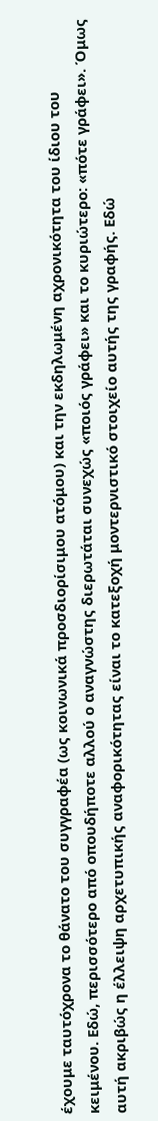έχουμε ταυτόχρονα το θάνατο του συγγραφέα (ως κοινωνικά προσδιορίσιμου ατόμου) και την εκδηλωμένη αχρονικότητα του ίδιου του κειμένου. Εδώ, περισσότερο από οπουδήποτε αλλού ο αναγνώστης διερωτάται συνεχώς «ποιός γράφει» και το κυριώτερο: «πότε γράφει». Όμως αυτή ακριβώς η έλλειψη αρχετυπικής αναφορικότητας είναι το κατεξοχή μοντερνιστικό στοιχείο αυτής της γραφής. Εδώ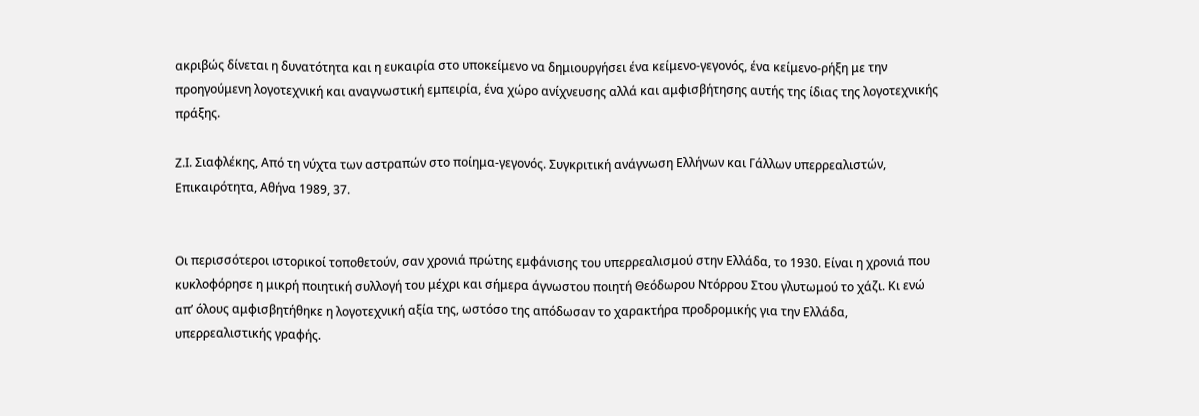ακριβώς δίνεται η δυνατότητα και η ευκαιρία στο υποκείμενο να δημιουργήσει ένα κείμενο-γεγονός, ένα κείμενο-ρήξη με την προηγούμενη λογοτεχνική και αναγνωστική εμπειρία, ένα χώρο ανίχνευσης αλλά και αμφισβήτησης αυτής της ίδιας της λογοτεχνικής πράξης.

Ζ.Ι. Σιαφλέκης, Από τη νύχτα των αστραπών στο ποίημα-γεγονός. Συγκριτική ανάγνωση Ελλήνων και Γάλλων υπερρεαλιστών, Επικαιρότητα, Αθήνα 1989, 37.


Οι περισσότεροι ιστορικοί τοποθετούν, σαν χρονιά πρώτης εμφάνισης του υπερρεαλισμού στην Ελλάδα, το 1930. Είναι η χρονιά που κυκλοφόρησε η μικρή ποιητική συλλογή του μέχρι και σήμερα άγνωστου ποιητή Θεόδωρου Ντόρρου Στου γλυτωμού το χάζι. Κι ενώ απ’ όλους αμφισβητήθηκε η λογοτεχνική αξία της, ωστόσο της απόδωσαν το χαρακτήρα προδρομικής για την Ελλάδα, υπερρεαλιστικής γραφής.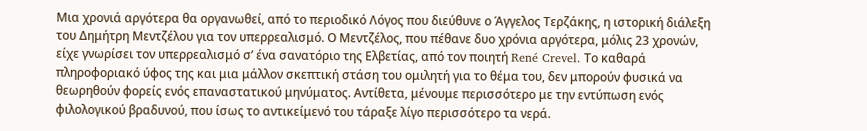Μια χρονιά αργότερα θα οργανωθεί, από το περιοδικό Λόγος που διεύθυνε ο Άγγελος Τερζάκης, η ιστορική διάλεξη του Δημήτρη Μεντζέλου για τον υπερρεαλισμό. Ο Μεντζέλος, που πέθανε δυο χρόνια αργότερα, μόλις 23 χρονών, είχε γνωρίσει τον υπερρεαλισμό σ’ ένα σανατόριο της Ελβετίας, από τον ποιητή René Crevel. Το καθαρά πληροφοριακό ύφος της και μια μάλλον σκεπτική στάση του ομιλητή για το θέμα του, δεν μπορούν φυσικά να θεωρηθούν φορείς ενός επαναστατικού μηνύματος. Αντίθετα, μένουμε περισσότερο με την εντύπωση ενός φιλολογικού βραδυνού, που ίσως το αντικείμενό του τάραξε λίγο περισσότερο τα νερά.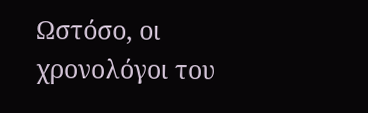Ωστόσο, οι χρονολόγοι του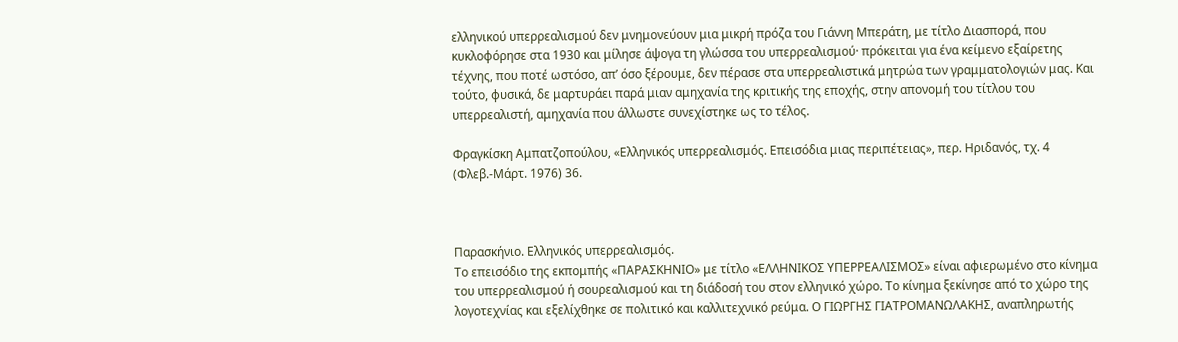ελληνικού υπερρεαλισμού δεν μνημονεύουν μια μικρή πρόζα του Γιάννη Μπεράτη, με τίτλο Διασπορά, που κυκλοφόρησε στα 1930 και μίλησε άψογα τη γλώσσα του υπερρεαλισμού· πρόκειται για ένα κείμενο εξαίρετης τέχνης, που ποτέ ωστόσο, απ’ όσο ξέρουμε, δεν πέρασε στα υπερρεαλιστικά μητρώα των γραμματολογιών μας. Και τούτο, φυσικά, δε μαρτυράει παρά μιαν αμηχανία της κριτικής της εποχής, στην απονομή του τίτλου του υπερρεαλιστή, αμηχανία που άλλωστε συνεχίστηκε ως το τέλος.

Φραγκίσκη Αμπατζοπούλου, «Ελληνικός υπερρεαλισμός. Επεισόδια μιας περιπέτειας», περ. Ηριδανός, τχ. 4 (Φλεβ.-Μάρτ. 1976) 36.



Παρασκήνιο. Ελληνικός υπερρεαλισμός.
Το επεισόδιο της εκπομπής «ΠΑΡΑΣΚΗΝΙΟ» με τίτλο «ΕΛΛΗΝΙΚΟΣ ΥΠΕΡΡΕΑΛΙΣΜΟΣ» είναι αφιερωμένο στο κίνημα του υπερρεαλισμού ή σουρεαλισμού και τη διάδοσή του στον ελληνικό χώρο. Το κίνημα ξεκίνησε από το χώρο της λογοτεχνίας και εξελίχθηκε σε πολιτικό και καλλιτεχνικό ρεύμα. Ο ΓΙΩΡΓΗΣ ΓΙΑΤΡΟΜΑΝΩΛΑΚΗΣ, αναπληρωτής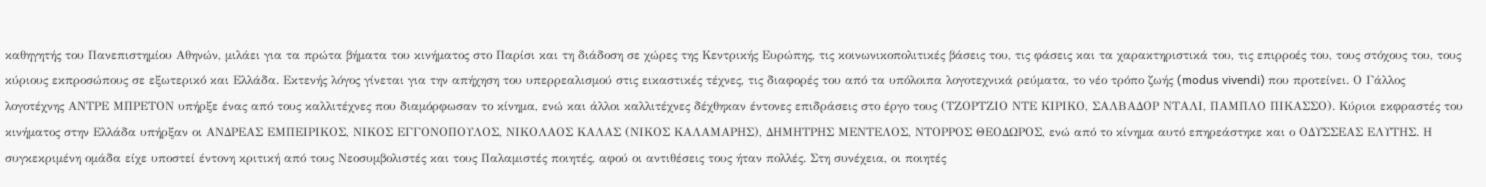καθηγητής του Πανεπιστημίου Αθηνών, μιλάει για τα πρώτα βήματα του κινήματος στο Παρίσι και τη διάδοση σε χώρες της Κεντρικής Ευρώπης, τις κοινωνικοπολιτικές βάσεις του, τις φάσεις και τα χαρακτηριστικά του, τις επιρροές του, τους στόχους του, τους κύριους εκπροσώπους σε εξωτερικό και Ελλάδα. Εκτενής λόγος γίνεται για την απήχηση του υπερρεαλισμού στις εικαστικές τέχνες, τις διαφορές του από τα υπόλοιπα λογοτεχνικά ρεύματα, το νέο τρόπο ζωής (modus vivendi) που προτείνει. Ο Γάλλος λογοτέχνης ΑΝΤΡΕ ΜΠΡΕΤΟΝ υπήρξε ένας από τους καλλιτέχνες που διαμόρφωσαν το κίνημα, ενώ και άλλοι καλλιτέχνες δέχθηκαν έντονες επιδράσεις στο έργο τους (ΤΖΟΡΤΖΙΟ ΝΤΕ ΚΙΡΙΚΟ, ΣΑΛΒΑΔΟΡ ΝΤΑΛΙ, ΠΑΜΠΛΟ ΠΙΚΑΣΣΟ). Κύριοι εκφραστές του κινήματος στην Ελλάδα υπήρξαν οι ΑΝΔΡΕΑΣ ΕΜΠΕΙΡΙΚΟΣ, ΝΙΚΟΣ ΕΓΓΟΝΟΠΟΥΛΟΣ, ΝΙΚΟΛΑΟΣ ΚΑΛΑΣ (ΝΙΚΟΣ ΚΑΛΑΜΑΡΗΣ), ΔΗΜΗΤΡΗΣ ΜΕΝΤΕΛΟΣ, ΝΤΟΡΡΟΣ ΘΕΟΔΩΡΟΣ, ενώ από το κίνημα αυτό επηρεάστηκε και ο ΟΔΥΣΣΕΑΣ ΕΛΥΤΗΣ. Η συγκεκριμένη ομάδα είχε υποστεί έντονη κριτική από τους Νεοσυμβολιστές και τους Παλαμιστές ποιητές, αφού οι αντιθέσεις τους ήταν πολλές. Στη συνέχεια, οι ποιητές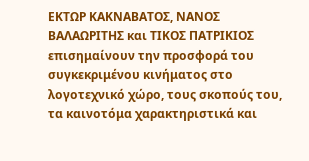ΕΚΤΩΡ ΚΑΚΝΑΒΑΤΟΣ, ΝΑΝΟΣ ΒΑΛΑΩΡΙΤΗΣ και ΤΙΚΟΣ ΠΑΤΡΙΚΙΟΣ επισημαίνουν την προσφορά του συγκεκριμένου κινήματος στο λογοτεχνικό χώρο, τους σκοπούς του, τα καινοτόμα χαρακτηριστικά και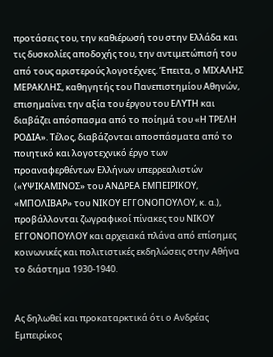προτάσεις του, την καθιέρωσή του στην Ελλάδα και τις δυσκολίες αποδοχής του, την αντιμετώπισή του από τους αριστερούς λογοτέχνες. Έπειτα, ο ΜΙΧΑΛΗΣ ΜΕΡΑΚΛΗΣ, καθηγητής του Πανεπιστημίου Αθηνών, επισημαίνει την αξία του έργου του ΕΛΥΤΗ και διαβάζει απόσπασμα από το ποίημά του «Η ΤΡΕΛΗ ΡΟΔΙΑ». Τέλος, διαβάζονται αποσπάσματα από το ποιητικό και λογοτεχνικό έργο των προαναφερθέντων Ελλήνων υπερρεαλιστών («ΥΨΙΚΑΜΙΝΟΣ» του ΑΝΔΡΕΑ ΕΜΠΕΙΡΙΚΟΥ, «ΜΠΟΛΙΒΑΡ» του ΝΙΚΟΥ ΕΓΓΟΝΟΠΟΥΛΟΥ, κ. α.), προβάλλονται ζωγραφικοί πίνακες του ΝΙΚΟΥ ΕΓΓΟΝΟΠΟΥΛΟΥ και αρχειακά πλάνα από επίσημες κοινωνικές και πολιτιστικές εκδηλώσεις στην Αθήνα το διάστημα 1930-1940.


Ας δηλωθεί και προκαταρκτικά ότι ο Ανδρέας Εμπειρίκος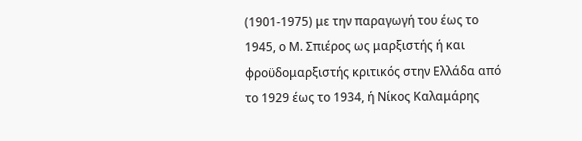(1901-1975) με την παραγωγή του έως το 1945, ο Μ. Σπιέρος ως μαρξιστής ή και φροϋδομαρξιστής κριτικός στην Ελλάδα από το 1929 έως το 1934, ή Νίκος Καλαμάρης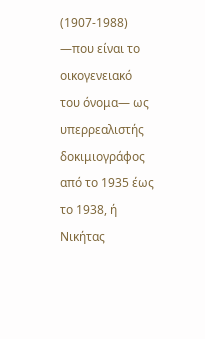(1907-1988) —που είναι το οικογενειακό του όνομα— ως υπερρεαλιστής δοκιμιογράφος από το 1935 έως το 1938, ή Νικήτας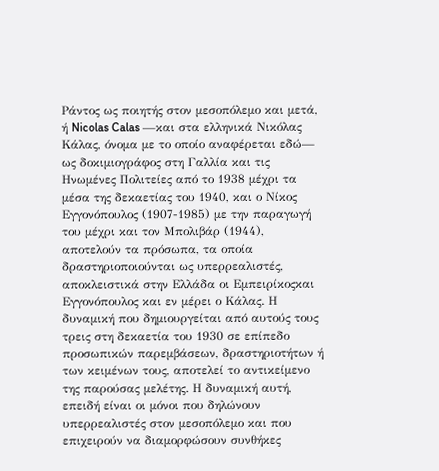Ράντος ως ποιητής στον μεσοπόλεμο και μετά, ή Nicolas Calas —και στα ελληνικά Νικόλας Κάλας, όνομα με το οποίο αναφέρεται εδώ— ως δοκιμιογράφος στη Γαλλία και τις Ηνωμένες Πολιτείες από το 1938 μέχρι τα μέσα της δεκαετίας του 1940, και ο Νίκος Εγγονόπουλος (1907-1985) με την παραγωγή του μέχρι και τον Μπολιβάρ (1944), αποτελούν τα πρόσωπα, τα οποία δραστηριοποιούνται ως υπερρεαλιστές, αποκλειστικά στην Ελλάδα οι Εμπειρίκοςκαι Εγγονόπουλος και εν μέρει ο Κάλας. Η δυναμική που δημιουργείται από αυτούς τους τρεις στη δεκαετία του 1930 σε επίπεδο προσωπικών παρεμβάσεων, δραστηριοτήτων ή των κειμένων τους, αποτελεί το αντικείμενο της παρούσας μελέτης. Η δυναμική αυτή, επειδή είναι οι μόνοι που δηλώνουν υπερρεαλιστές στον μεσοπόλεμο και που επιχειρούν να διαμορφώσουν συνθήκες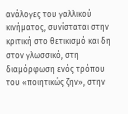ανάλογες του γαλλικού κινήματος, συνίσταται στην κριτική στο θετικισμό και δη στον γλωσσικό, στη διαμόρφωση ενός τρόπου του «ποιητικώς ζην», στην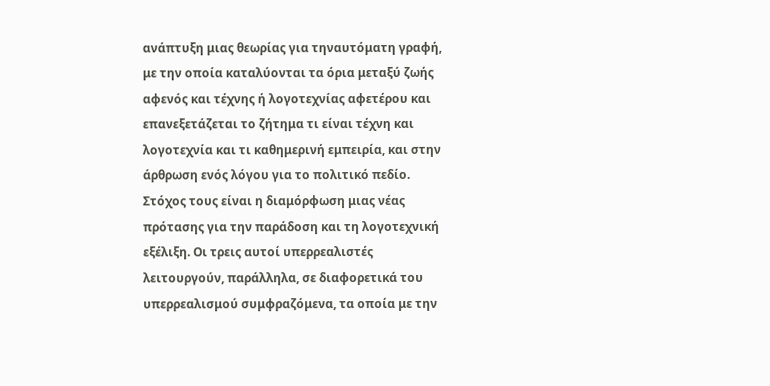ανάπτυξη μιας θεωρίας για τηναυτόματη γραφή, με την οποία καταλύονται τα όρια μεταξύ ζωής αφενός και τέχνης ή λογοτεχνίας αφετέρου και επανεξετάζεται το ζήτημα τι είναι τέχνη και λογοτεχνία και τι καθημερινή εμπειρία, και στην άρθρωση ενός λόγου για το πολιτικό πεδίο. Στόχος τους είναι η διαμόρφωση μιας νέας πρότασης για την παράδοση και τη λογοτεχνική εξέλιξη. Οι τρεις αυτοί υπερρεαλιστές λειτουργούν, παράλληλα, σε διαφορετικά του υπερρεαλισμού συμφραζόμενα, τα οποία με την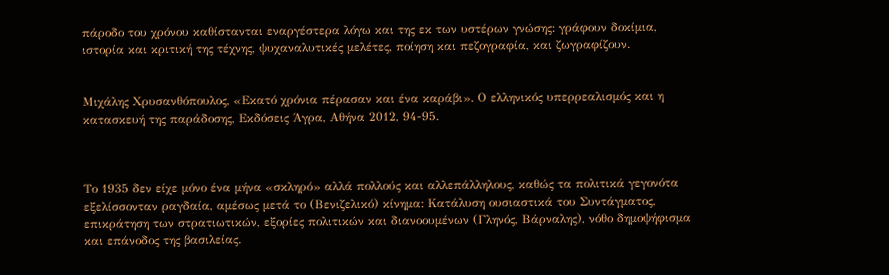πάροδο του χρόνου καθίστανται εναργέστερα λόγω και της εκ των υστέρων γνώσης: γράφουν δοκίμια, ιστορία και κριτική της τέχνης, ψυχαναλυτικές μελέτες, ποίηση και πεζογραφία, και ζωγραφίζουν.


Μιχάλης Χρυσανθόπουλος, «Εκατό χρόνια πέρασαν και ένα καράβι». Ο ελληνικός υπερρεαλισμός και η κατασκευή της παράδοσης, Εκδόσεις Άγρα, Αθήνα 2012, 94-95.



Το 1935 δεν είχε μόνο ένα μήνα «σκληρό» αλλά πολλούς και αλλεπάλληλους, καθώς τα πολιτικά γεγονότα εξελίσσονταν ραγδαία, αμέσως μετά το (Βενιζελικό) κίνημα: Κατάλυση ουσιαστικά του Συντάγματος, επικράτηση των στρατιωτικών, εξορίες πολιτικών και διανοουμένων (Γληνός, Βάρναλης), νόθο δημοψήφισμα και επάνοδος της βασιλείας.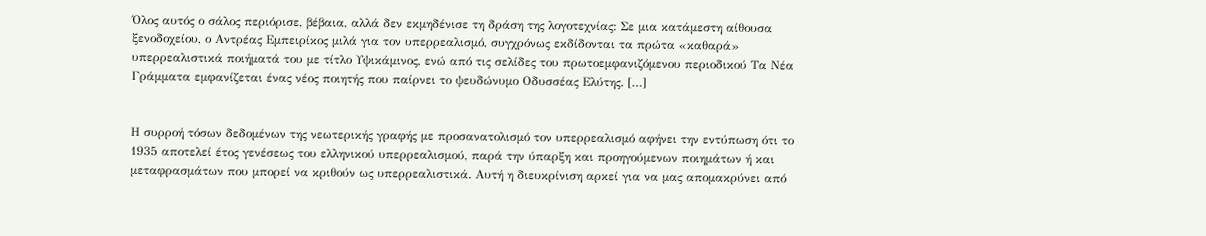Όλος αυτός ο σάλος περιόρισε, βέβαια, αλλά δεν εκμηδένισε τη δράση της λογοτεχνίας: Σε μια κατάμεστη αίθουσα ξενοδοχείου, ο Αντρέας Εμπειρίκος μιλά για τον υπερρεαλισμό, συγχρόνως εκδίδονται τα πρώτα «καθαρά» υπερρεαλιστικά ποιήματά του με τίτλο Υψικάμινος, ενώ από τις σελίδες του πρωτοεμφανιζόμενου περιοδικού Τα Νέα Γράμματα εμφανίζεται ένας νέος ποιητής που παίρνει το ψευδώνυμο Οδυσσέας Ελύτης. […]


Η συρροή τόσων δεδομένων της νεωτερικής γραφής με προσανατολισμό τον υπερρεαλισμό αφήνει την εντύπωση ότι το 1935 αποτελεί έτος γενέσεως του ελληνικού υπερρεαλισμού, παρά την ύπαρξη και προηγούμενων ποιημάτων ή και μεταφρασμάτων που μπορεί να κριθούν ως υπερρεαλιστικά. Αυτή η διευκρίνιση αρκεί για να μας απομακρύνει από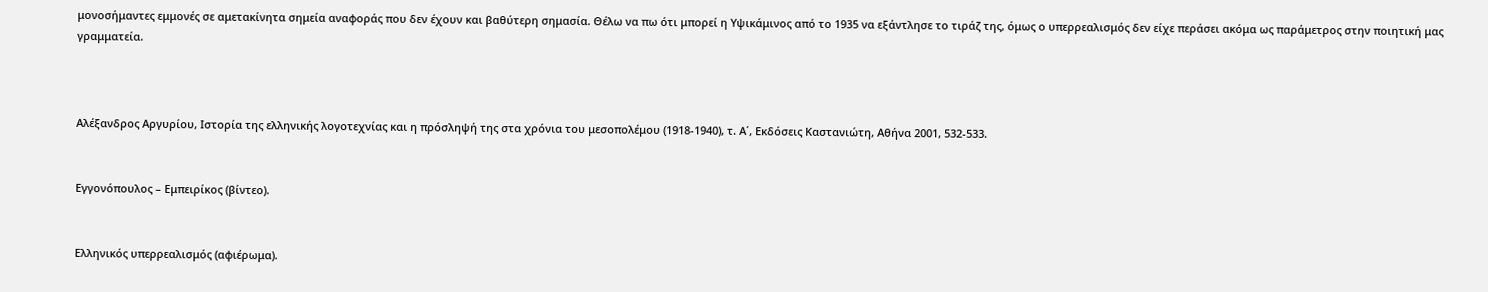μονοσήμαντες εμμονές σε αμετακίνητα σημεία αναφοράς που δεν έχουν και βαθύτερη σημασία. Θέλω να πω ότι μπορεί η Υψικάμινος από το 1935 να εξάντλησε το τιράζ της, όμως ο υπερρεαλισμός δεν είχε περάσει ακόμα ως παράμετρος στην ποιητική μας γραμματεία.



Αλέξανδρος Αργυρίου, Ιστορία της ελληνικής λογοτεχνίας και η πρόσληψή της στα χρόνια του μεσοπολέμου (1918-1940), τ. Α΄, Εκδόσεις Καστανιώτη, Αθήνα 2001, 532-533.


Εγγονόπουλος – Εμπειρίκος (βίντεο).


Ελληνικός υπερρεαλισμός (αφιέρωμα).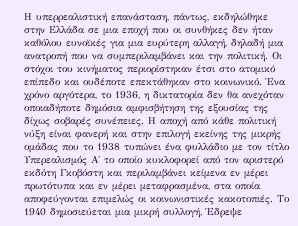Η υπερρεαλιστική επανάσταση, πάντως, εκδηλώθηκε στην Ελλάδα σε μια εποχή που οι συνθήκες δεν ήταν καθόλου ευνοϊκές για μια ευρύτερη αλλαγή, δηλαδή μια ανατροπή που να συμπεριλαμβάνει και την πολιτική. Οι στόχοι του κινήματος περιορίστηκαν έτσι στο ατομικό επίπεδο και ουδέποτε επεκτάθηκαν στο κοινωνικό. Ένα χρόνο αργότερα, το 1936, η δικτατορία δεν θα ανεχόταν οποιαδήποτε δημόσια αμφισβήτηση της εξουσίας της δίχως σοβαρές συνέπειες. Η αποχή από κάθε πολιτική νύξη είναι φανερή και στην επιλογή εκείνης της μικρής ομάδας που το 1938 τυπώνει ένα φυλλάδιο με τον τίτλο Υπερεαλισμός Α΄ το οποίο κυκλοφορεί από τον αριστερό εκδότη Γκοβόστη και περιλαμβάνει κείμενα εν μέρει πρωτότυπα και εν μέρει μεταφρασμένα, στα οποία αποφεύγονται επιμελώς οι κοινωνιστικές κακοτοπιές. Το 1940 δημοσιεύεται μια μικρή συλλογή, Έδρεψε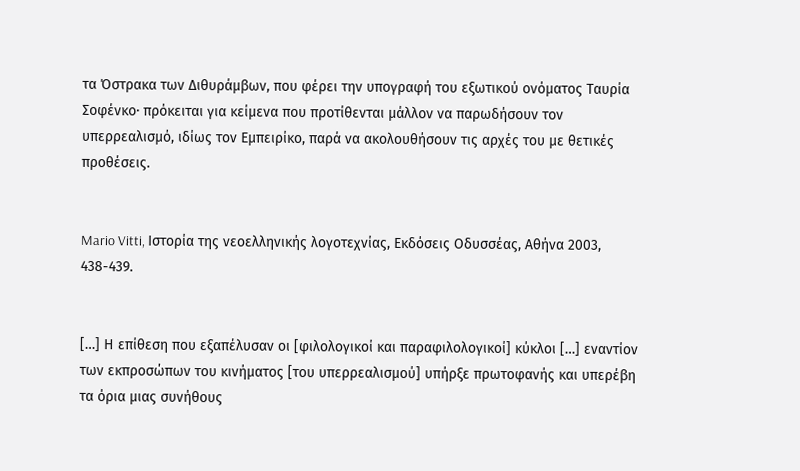τα Όστρακα των Διθυράμβων, που φέρει την υπογραφή του εξωτικού ονόματος Ταυρία Σοφένκο· πρόκειται για κείμενα που προτίθενται μάλλον να παρωδήσουν τον υπερρεαλισμό, ιδίως τον Εμπειρίκο, παρά να ακολουθήσουν τις αρχές του με θετικές προθέσεις.


Mario Vitti, Ιστορία της νεοελληνικής λογοτεχνίας, Εκδόσεις Οδυσσέας, Αθήνα 2003, 438-439.


[…] Η επίθεση που εξαπέλυσαν οι [φιλολογικοί και παραφιλολογικοί] κύκλοι […] εναντίον των εκπροσώπων του κινήματος [του υπερρεαλισμού] υπήρξε πρωτοφανής και υπερέβη τα όρια μιας συνήθους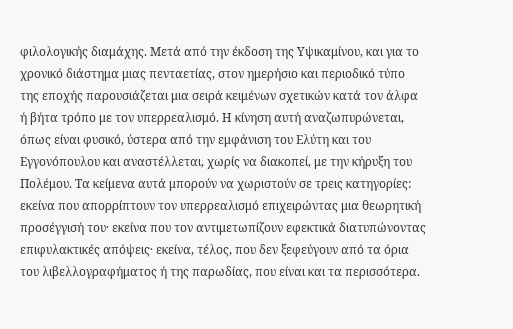φιλολογικής διαμάχης. Μετά από την έκδοση της Υψικαμίνου, και για το χρονικό διάστημα μιας πενταετίας, στον ημερήσιο και περιοδικό τύπο της εποχής παρουσιάζεται μια σειρά κειμένων σχετικών κατά τον άλφα ή βήτα τρόπο με τον υπερρεαλισμό. Η κίνηση αυτή αναζωπυρώνεται, όπως είναι φυσικό, ύστερα από την εμφάνιση του Ελύτη και του Εγγονόπουλου και αναστέλλεται, χωρίς να διακοπεί, με την κήρυξη του Πολέμου. Τα κείμενα αυτά μπορούν να χωριστούν σε τρεις κατηγορίες: εκείνα που απορρίπτουν τον υπερρεαλισμό επιχειρώντας μια θεωρητική προσέγγισή του· εκείνα που τον αντιμετωπίζουν εφεκτικά διατυπώνοντας επιφυλακτικές απόψεις· εκείνα, τέλος, που δεν ξεφεύγουν από τα όρια του λιβελλογραφήματος ή της παρωδίας, που είναι και τα περισσότερα.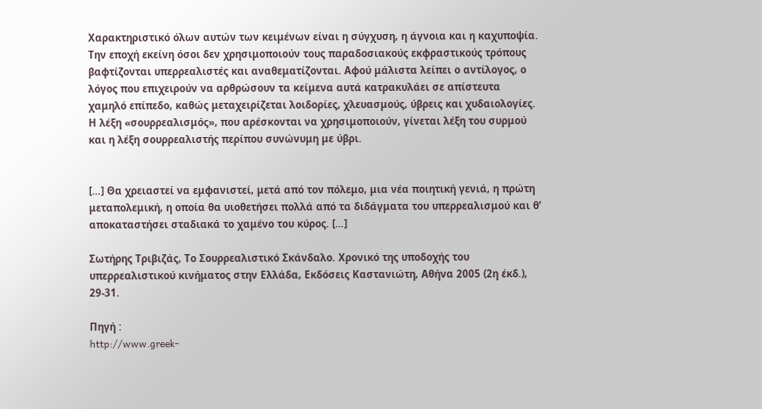Χαρακτηριστικό όλων αυτών των κειμένων είναι η σύγχυση, η άγνοια και η καχυποψία. Την εποχή εκείνη όσοι δεν χρησιμοποιούν τους παραδοσιακούς εκφραστικούς τρόπους βαφτίζονται υπερρεαλιστές και αναθεματίζονται. Αφού μάλιστα λείπει ο αντίλογος, ο λόγος που επιχειρούν να αρθρώσουν τα κείμενα αυτά κατρακυλάει σε απίστευτα χαμηλό επίπεδο, καθώς μεταχειρίζεται λοιδορίες, χλευασμούς, ύβρεις και χυδαιολογίες. Η λέξη «σουρρεαλισμός», που αρέσκονται να χρησιμοποιούν, γίνεται λέξη του συρμού και η λέξη σουρρεαλιστής περίπου συνώνυμη με ύβρι.


[…] Θα χρειαστεί να εμφανιστεί, μετά από τον πόλεμο, μια νέα ποιητική γενιά, η πρώτη μεταπολεμική, η οποία θα υιοθετήσει πολλά από τα διδάγματα του υπερρεαλισμού και θ’ αποκαταστήσει σταδιακά το χαμένο του κύρος. […]

Σωτήρης Τριβιζάς, Το Σουρρεαλιστικό Σκάνδαλο. Χρονικό της υποδοχής του υπερρεαλιστικού κινήματος στην Ελλάδα, Εκδόσεις Καστανιώτη, Αθήνα 2005 (2η έκδ.), 29-31.

Πηγή :
http://www.greek-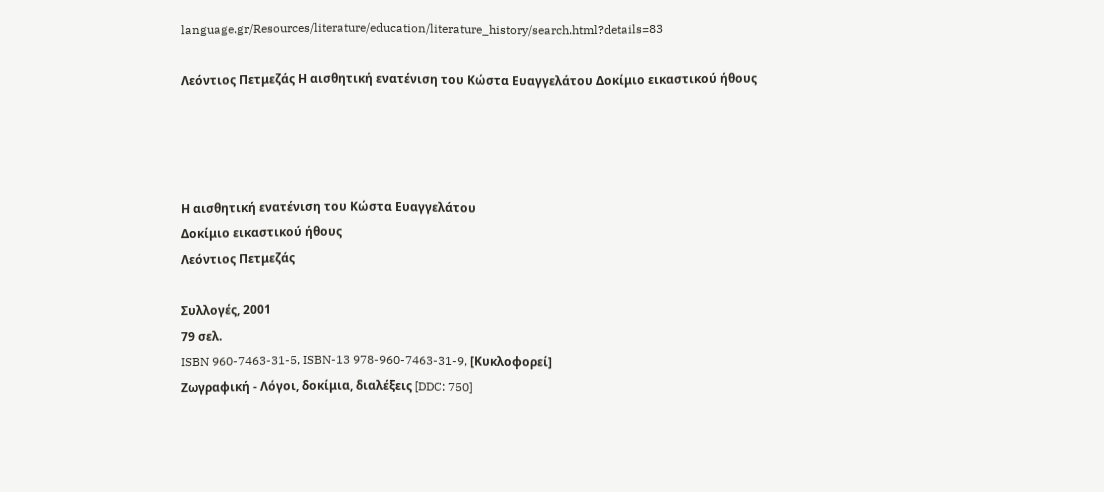language.gr/Resources/literature/education/literature_history/search.html?details=83

Λεόντιος Πετμεζάς Η αισθητική ενατένιση του Κώστα Ευαγγελάτου Δοκίμιο εικαστικού ήθους




Η αισθητική ενατένιση του Κώστα Ευαγγελάτου
Δοκίμιο εικαστικού ήθους
Λεόντιος Πετμεζάς

Συλλογές, 2001
79 σελ.
ISBN 960-7463-31-5, ISBN-13 978-960-7463-31-9, [Κυκλοφορεί]
Ζωγραφική - Λόγοι, δοκίμια, διαλέξεις [DDC: 750]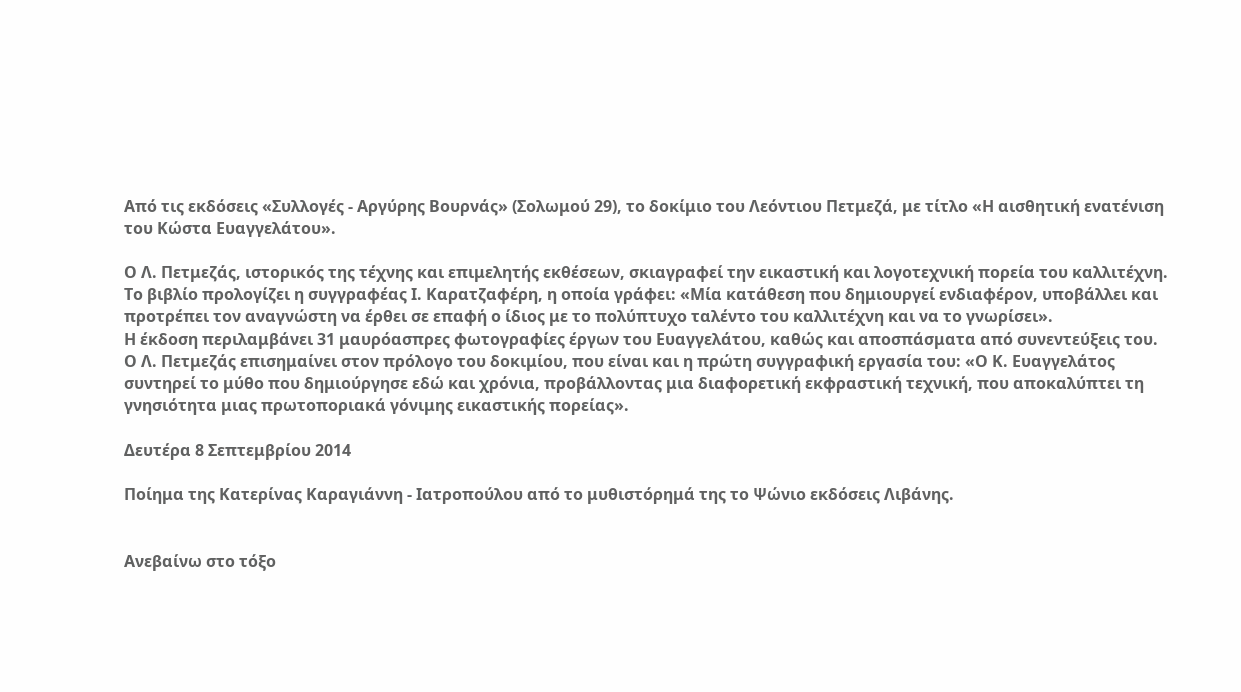Από τις εκδόσεις «Συλλογές - Αργύρης Βουρνάς» (Σολωμού 29), το δοκίμιο του Λεόντιου Πετμεζά, με τίτλο «Η αισθητική ενατένιση του Κώστα Ευαγγελάτου».

Ο Λ. Πετμεζάς, ιστορικός της τέχνης και επιμελητής εκθέσεων, σκιαγραφεί την εικαστική και λογοτεχνική πορεία του καλλιτέχνη. Το βιβλίο προλογίζει η συγγραφέας Ι. Καρατζαφέρη, η οποία γράφει: «Μία κατάθεση που δημιουργεί ενδιαφέρον, υποβάλλει και προτρέπει τον αναγνώστη να έρθει σε επαφή ο ίδιος με το πολύπτυχο ταλέντο του καλλιτέχνη και να το γνωρίσει».
Η έκδοση περιλαμβάνει 31 μαυρόασπρες φωτογραφίες έργων του Ευαγγελάτου, καθώς και αποσπάσματα από συνεντεύξεις του. Ο Λ. Πετμεζάς επισημαίνει στον πρόλογο του δοκιμίου, που είναι και η πρώτη συγγραφική εργασία του: «Ο Κ. Ευαγγελάτος συντηρεί το μύθο που δημιούργησε εδώ και χρόνια, προβάλλοντας μια διαφορετική εκφραστική τεχνική, που αποκαλύπτει τη γνησιότητα μιας πρωτοποριακά γόνιμης εικαστικής πορείας».

Δευτέρα 8 Σεπτεμβρίου 2014

Ποίημα της Κατερίνας Καραγιάννη - Ιατροπούλου από το μυθιστόρημά της το Ψώνιο εκδόσεις Λιβάνης.


Ανεβαίνω στο τόξο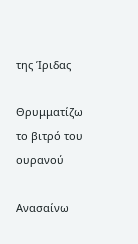της Ίριδας

Θρυμματίζω το βιτρό του ουρανού

Ανασαίνω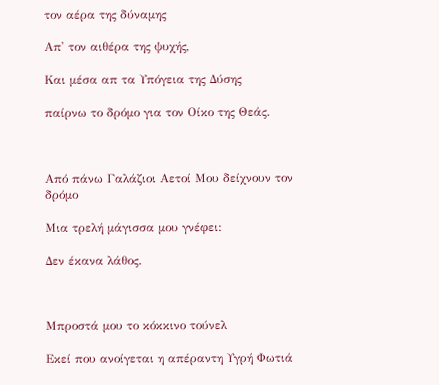τον αέρα της δύναμης

Απ' τον αιθέρα της ψυχής,

Και μέσα απ τα Υπόγεια της Δύσης

παίρνω το δρόμο για τον Οίκο της Θεάς.



Από πάνω Γαλάζιοι Αετοί Μου δείχνουν τον δρόμο

Μια τρελή μάγισσα μου γνέφει:

Δεν έκανα λάθος.



Μπροστά μου το κόκκινο τούνελ

Εκεί που ανοίγεται η απέραντη Υγρή Φωτιά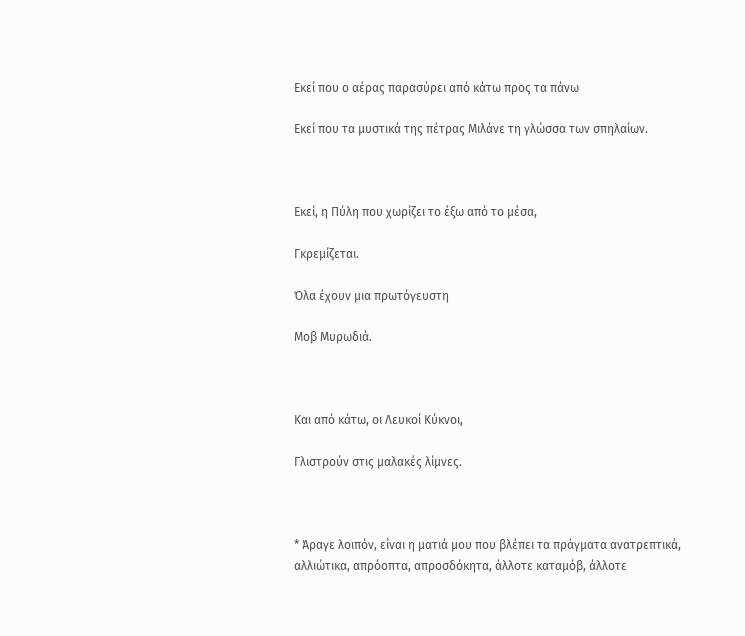Εκεί που ο αέρας παρασύρει από κάτω προς τα πάνω

Εκεί που τα μυστικά της πέτρας Μιλάνε τη γλώσσα των σπηλαίων.



Εκεί, η Πύλη που χωρίζει το έξω από το μέσα,

Γκρεμίζεται.

Όλα έχουν μια πρωτόγευστη

Μοβ Μυρωδιά.



Και από κάτω, οι Λευκοί Κύκνοι,

Γλιστρούν στις μαλακές λίμνες.



* Άραγε λοιπόν, είναι η ματιά μου που βλέπει τα πράγματα ανατρεπτικά, αλλιώτικα, απρόοπτα, απροσδόκητα, άλλοτε καταμόβ, άλλοτε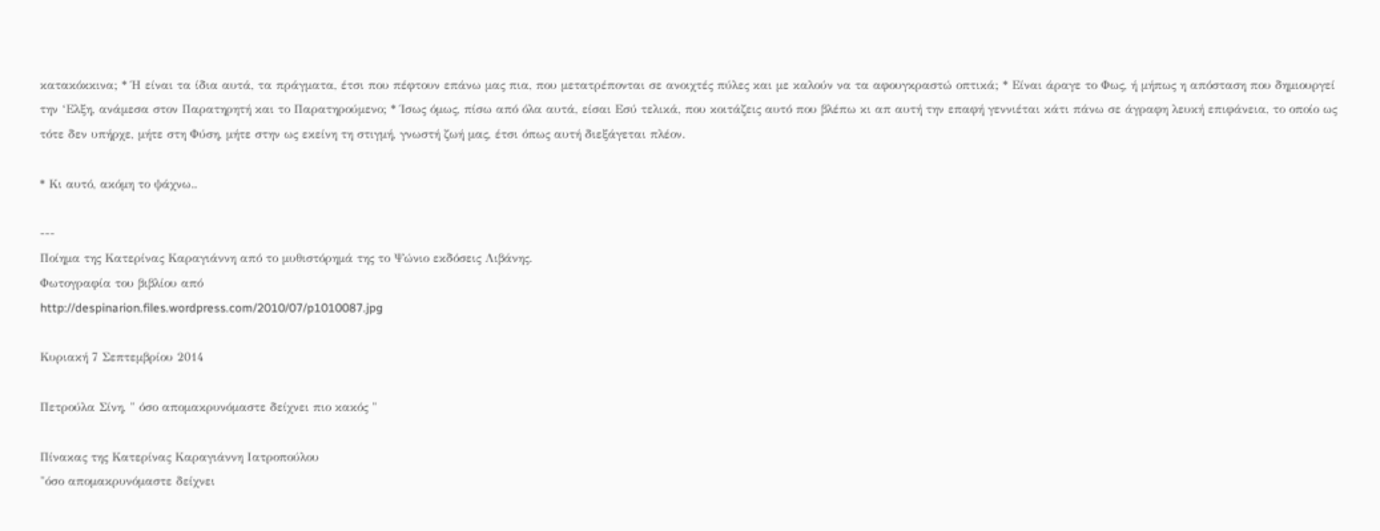κατακόκκινα; * Ή είναι τα ίδια αυτά, τα πράγματα, έτσι που πέφτουν επάνω μας πια, που μετατρέπονται σε ανοιχτές πύλες και με καλούν να τα αφουγκραστώ οπτικά; * Είναι άραγε το Φως, ή μήπως η απόσταση που δημιουργεί την ‘Ελξη, ανάμεσα στον Παρατηρητή και το Παρατηρούμενο; * Ίσως όμως, πίσω από όλα αυτά, είσαι Εσύ τελικά, που κοιτάζεις αυτό που βλέπω κι απ αυτή την επαφή γεννιέται κάτι πάνω σε άγραφη λευκή επιφάνεια, το οποίο ως τότε δεν υπήρχε, μήτε στη Φύση, μήτε στην ως εκείνη τη στιγμή, γνωστή ζωή μας, έτσι όπως αυτή διεξάγεται πλέον.

* Κι αυτό, ακόμη το ψάχνω..

---
Ποίημα της Κατερίνας Καραγιάννη από το μυθιστόρημά της το Ψώνιο εκδόσεις Λιβάνης.
Φωτογραφία του βιβλίου από
http://despinarion.files.wordpress.com/2010/07/p1010087.jpg

Κυριακή 7 Σεπτεμβρίου 2014

Πετρούλα Σίνη, " όσο απομακρυνόμαστε δείχνει πιο κακός "

Πίνακας της Κατερίνας Καραγιάννη Ιατροπούλου
"όσο απομακρυνόμαστε δείχνει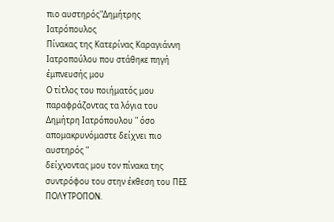πιο αυστηρός"Δημήτρης Ιατρόπουλος
Πίνακας της Κατερίνας Καραγιάννη Ιατροπούλου που στάθηκε πηγή έμπνευσής μου
O τίτλος του ποιήματός μου παραφράζοντας τα λόγια του Δημήτρη Ιατρόπουλου " όσο απομακρυνόμαστε δείχνει πιο αυστηρός "
δείχνοντας μου τον πίνακα της συντρόφου του στην έκθεση του ΠΕΣ ΠΟΛΥΤΡΟΠΟΝ.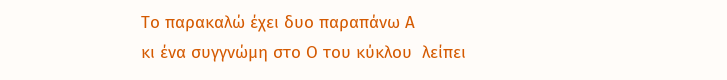Το παρακαλώ έχει δυο παραπάνω Α
κι ένα συγγνώμη στο Ο του κύκλου  λείπει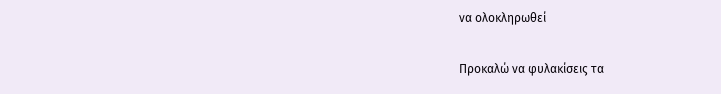να ολοκληρωθεί


Προκαλώ να φυλακίσεις τα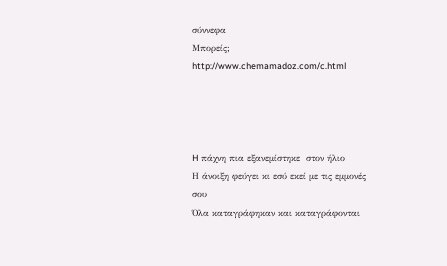σύννεφα
Μπορείς;
http://www.chemamadoz.com/c.html




H πάχνη πια εξανεμίστηκε  στον ήλιο
Η άνοιξη φεύγει κι εσύ εκεί με τις εμμονές σου
Όλα καταγράφηκαν και καταγράφονται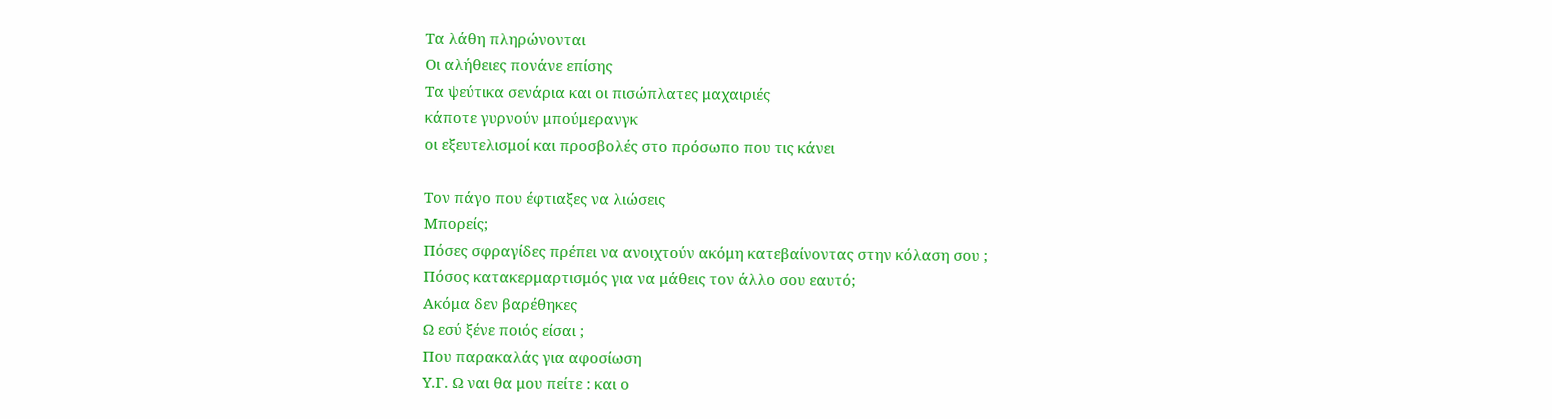Τα λάθη πληρώνονται
Οι αλήθειες πονάνε επίσης
Τα ψεύτικα σενάρια και οι πισώπλατες μαχαιριές
κάποτε γυρνούν μπούμερανγκ
οι εξευτελισμοί και προσβολές στο πρόσωπο που τις κάνει

Τον πάγο που έφτιαξες να λιώσεις
Μπορείς;
Πόσες σφραγίδες πρέπει να ανοιχτούν ακόμη κατεβαίνοντας στην κόλαση σου ;
Πόσος κατακερμαρτισμός για να μάθεις τον άλλο σου εαυτό;
Ακόμα δεν βαρέθηκες
Ω εσύ ξένε ποιός είσαι ;
Που παρακαλάς για αφοσίωση
Υ.Γ. Ω ναι θα μου πείτε : και ο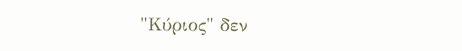"Κύριος" δεν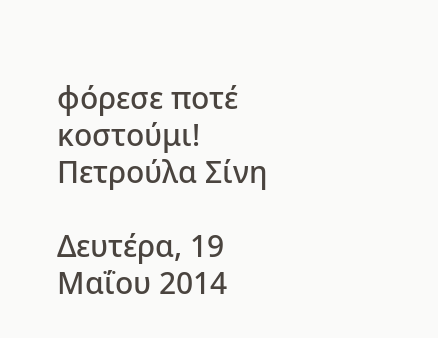φόρεσε ποτέ κοστούμι!
Πετρούλα Σίνη

Δευτέρα, 19 Μαΐου 2014